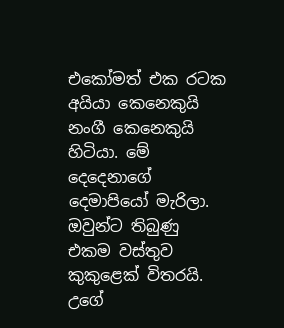එකෝමත් එක රටක අයියා කෙනෙකුයි නංගී කෙනෙකුයි හිටියා. මේ දෙදෙනාගේ දෙමාපියෝ මැරිලා. ඔවුන්ට තිබුණු එකම වස්තුව කුකුළෙක් විතරයි. උගේ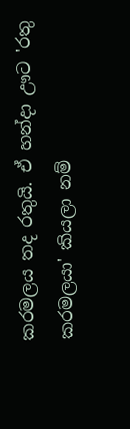කරමලය තද රතුයි. ඒ හන්දා ඌට 'රතු කරමලයා' කියලා නම්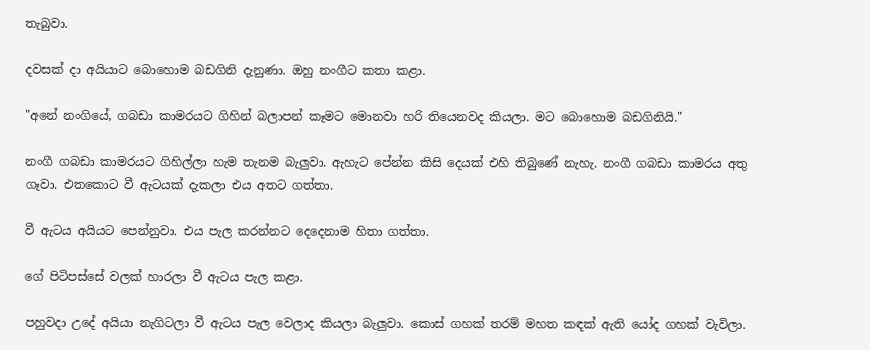තැබුවා.

දවසක් දා අයියාට බොහොම බඩගිනි දැනුණා. ඔහු නංගීට කතා කළා.

"අනේ නංගියේ, ගබඩා කාමරයට ගිහින් බලාපන් කෑමට මොනවා හරි තියෙනවද කියලා. මට බොහොම බඩගිනියි."

නංගී ගබඩා කාමරයට ගිහිල්ලා හැම තැනම බැලුවා. ඇහැට පේන්න කිසි දෙයක් එහි තිබුණේ නැහැ. නංගී ගබඩා කාමරය අතු ගෑවා. එතකොට වී ඇටයක් දැකලා එය අතට ගත්තා.

වී ඇටය අයියට පෙන්නුවා. එය පැල කරන්නට දෙදෙනාම හිතා ගත්තා.

ගේ පිටිපස්සේ වලක් හාරලා වී ඇටය පැල කළා.

පහුවදා උදේ අයියා නැගිටලා වී ඇටය පැල වෙලාද කියලා බැලුවා. කොස් ගහක් තරම් මහත කඳක් ඇති යෝද ගහක් වැවිලා.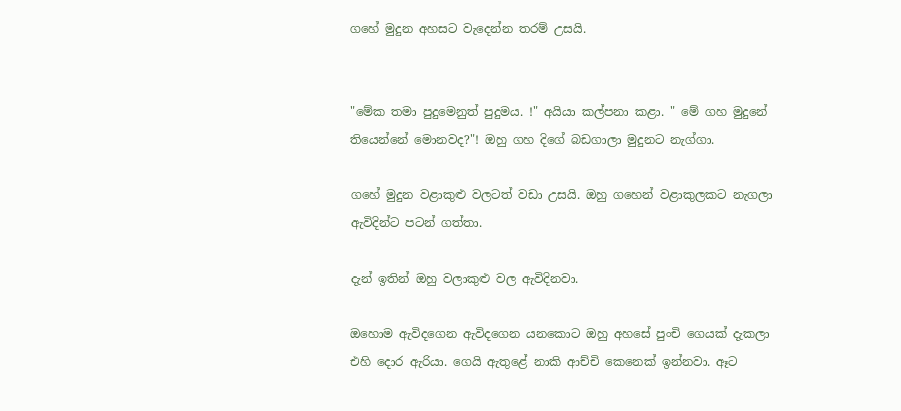ගහේ මුදුන අහසට වැදෙන්න තරම් උසයි.


"මේක තමා පුදුමෙනුත් පුදුමය. !" අයියා කල්පනා කළා. " මේ ගහ මුදුනේ තියෙන්නේ මොනවද?"! ඔහු ගහ දිගේ බඩගාලා මුදුනට නැග්ගා.

ගහේ මුදුන වළාකුළු වලටත් වඩා උසයි. ඔහු ගහෙන් වළාකුලකට නැගලා ඇවිදින්ට පටන් ගත්තා.

දැන් ඉතින් ඔහු වලාකුළු වල ඇවිදිනවා.

ඔහොම ඇවිදගෙන ඇවිදගෙන යනකොට ඔහු අහසේ පුංචි ගෙයක් දැකලා එහි දොර ඇරියා. ගෙයි ඇතුළේ නාකි ආච්චි කෙනෙක් ඉන්නවා. ඈට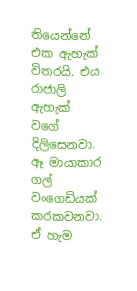තියෙන්නේ එක ඇහැක් විතරයි. එය රාජාලි ඇහැක් වගේ දිලිසෙනවා. ඈ මායාකාර ගල් වංගෙඩියක් කරකවනවා. ඒ හැම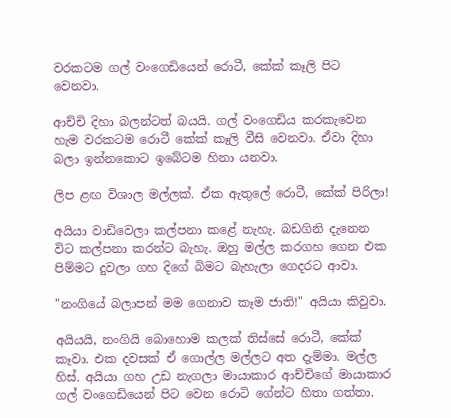වරකටම ගල් වංගෙඩියෙන් රොටී, කේක් කෑලි පිට වෙනවා.

ආච්චි දිහා බලන්ටත් බයයි. ගල් වංගෙඩිය කරකැවෙන හැම වරකටම රොටී කේක් කෑලි වීසි වෙනවා. ඒවා දිහා බලා ඉන්නකොට ඉබේටම හිනා යනවා.

ලිප ළඟ විශාල මල්ලක්. ඒක ඇතුලේ රොටී, කේක් පිරිලා!

අයියා වාඩිවෙලා කල්පනා කළේ නැහැ. බඩගිනි දැනෙන විට කල්පනා කරන්ට බැහැ. ඔහු මල්ල කරගහ ගෙන එක පිම්මට දුවලා ගහ දිගේ බිමට බැහැලා ගෙදරට ආවා.

"නංගියේ බලාපන් මම ගෙනාව කෑම ජාති!" අයියා කිවුවා.

අයියයි, නංගියි බොහොම කලක් තිස්සේ රොටී, කේක් කෑවා. එක දවසක් ඒ ගොල්ල මල්ලට අත දැම්මා. මල්ල හිස්. අයියා ගහ උඩ නැගලා මායාකාර ආච්චිගේ මායාකාර ගල් වංගෙඩියෙන් පිට වෙන රොටි ගේන්ට හිතා ගත්තා.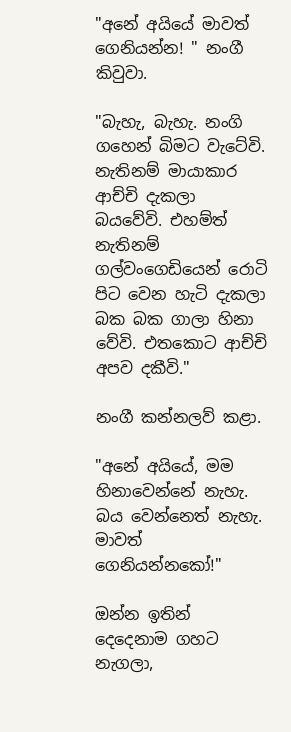"අනේ අයියේ මාවත් ගෙනියන්න! " නංගී කිවුවා.

"බැහැ, බැහැ. නංගි ගහෙන් බිමට වැටේවි. නැතිනම් මායාකාර ආච්චි දැකලා බයවේවි. එහම්ත් නැතිනම් ගල්වංගෙඩියෙන් රොටි පිට වෙන හැටි දැකලා බක බක ගාලා හිනා වේවි. එතකොට ආච්චි අපව දකීවි."

නංගී කන්නලව් කළා.

"අනේ අයියේ, මම හිනාවෙන්නේ නැහැ. බය වෙන්නෙත් නැහැ. මාවත් ගෙනියන්නකෝ!"

ඔන්න ඉතින් දෙදෙනාම ගහට නැගලා,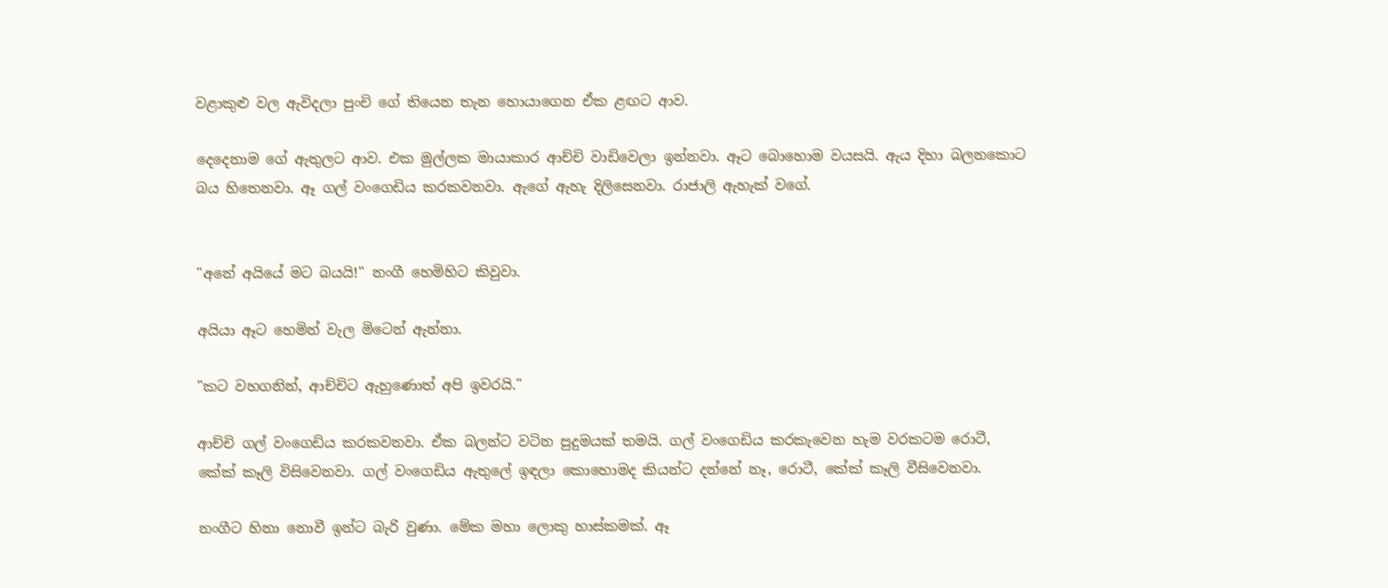වළාකුළු වල ඇවිදලා පුංචි ගේ තියෙන තැන හොයාගෙන ඒක ළඟට ආව.

දෙදෙනාම ගේ ඇතුලට ආව. එක මුල්ලක මායාකාර ආච්චි වාඩිවෙලා ඉන්නවා. ඈට බොහොම වයසයි. ඇය දිහා බලනකොට බය හිතෙනවා. ඈ ගල් වංගෙඩිය කරකවනවා. ඇගේ ඇහැ දිලිසෙනවා. රාජාලි ඇහැක් වගේ.


"අනේ අයියේ මට බයයි!" නංගී හෙමිහිට කිවුවා.

අයියා ඈට හෙමින් වැල මිටෙන් ඇන්නා.

"කට වහගනින්, ආච්චිට ඇහුණොත් අපි ඉවරයි."

ආච්චි ගල් වංගෙඩිය කරකවනවා. ඒක බලන්ට වටින පුදුමයක් තමයි. ගල් වංගෙඩිය කරකැවෙන හැම වරකටම රොටී, කේක් කෑලි විසිවෙනවා. ගල් වංගෙඩිය ඇතුලේ ඉඳලා කොහොමද කියන්ට දන්නේ නෑ, රොටී, කේක් කෑලි වීසිවෙනවා.

නංගීට හිනා නොවී ඉන්ට බැරි වුණා. මේක මහා ලොකු හාස්කමක්. ඈ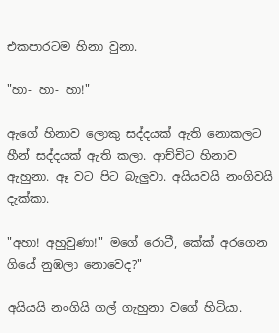එකපාරටම හිනා වුනා.

"හා- හා- හා!"

ඇගේ හිනාව ලොකු සද්දයක් ඇති නොකලට හීන් සද්දයක් ඇති කලා. ආච්චිට හිනාව ඇහුනා. ඈ වට පිට බැලුවා. අයියවයි නංගිවයි දැක්කා.

"අහා! අහුවුණා!" මගේ රොටී, කේක් අරගෙන ගියේ නුඹලා නොවෙද?"

අයියයි නංගියි ගල් ගැහුනා වගේ හිටියා.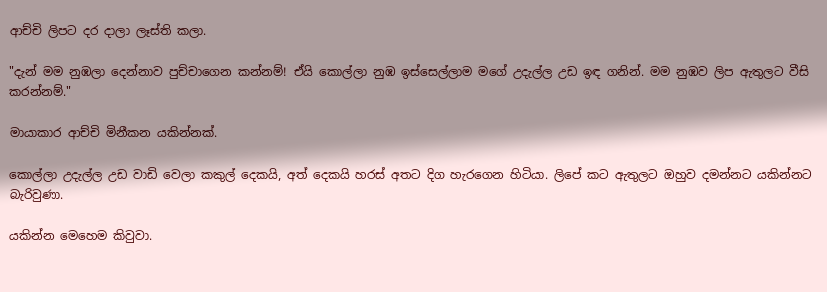ආච්චි ලිපට දර දාලා ලෑස්ති කලා.

"දැන් මම නුඹලා දෙන්නාව පුච්චාගෙන කන්නම්! ඒයි කොල්ලා නුඹ ඉස්සෙල්ලාම මගේ උදැල්ල උඩ ඉඳ ගනින්. මම නුඹව ලිප ඇතුලට වීසි කරන්නම්."

මායාකාර ආච්චි මිනීකන යකින්නක්.

කොල්ලා උදැල්ල උඩ වාඩි වෙලා කකුල් දෙකයි, අත් දෙකයි හරස් අතට දිග හැරගෙන හිටියා. ලිපේ කට ඇතුලට ඔහුව දමන්නට යකින්නට බැරිවුණා.

යකින්න මෙහෙම කිවුවා.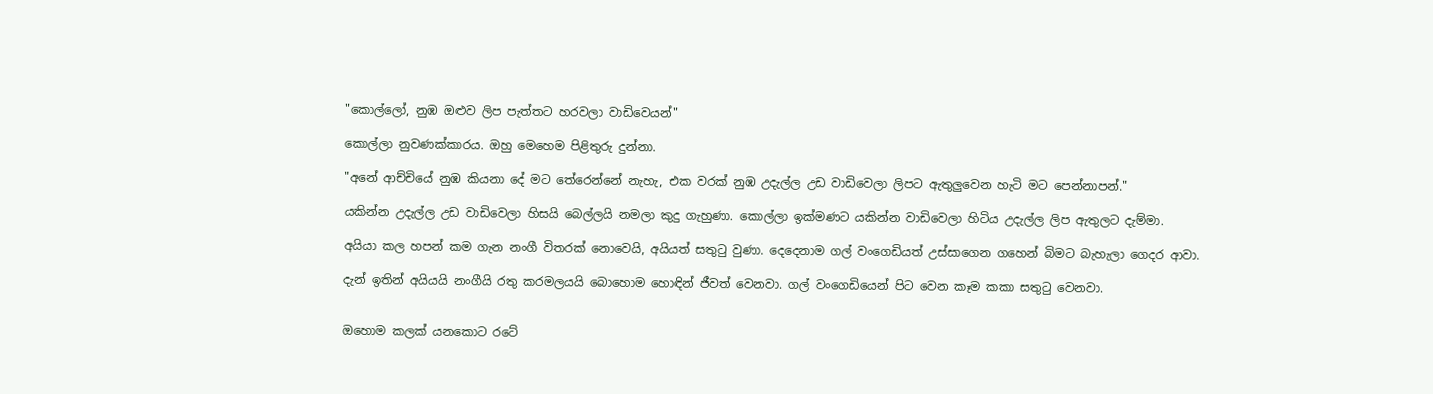"කොල්ලෝ, නුඹ ඔළුව ලිප පැත්තට හරවලා වාඩිවෙයන්"

කොල්ලා නුවණක්කාරය. ඔහු මෙහෙම පිළිතුරු දුන්නා.

"අනේ ආච්චියේ නුඹ කියනා දේ මට තේරෙන්නේ නැහැ, එක වරක් නුඹ උදැල්ල උඩ වාඩිවෙලා ලිපට ඇතුලුවෙන හැටි මට පෙන්නාපන්."

යකින්න උදැල්ල උඩ වාඩිවෙලා හිසයි බෙල්ලයි නමලා කුදු ගැහුණා. කොල්ලා ඉක්මණට යකින්න වාඩිවෙලා හිටිය උදැල්ල ලිප ඇතුලට දැම්මා.

අයියා කල හපන් කම ගැන නංගී විතරක් නොවෙයි, අයියත් සතුටු වුණා. දෙදෙනාම ගල් වංගෙඩියත් උස්සාගෙන ගහෙන් බිමට බැහැලා ගෙදර ආවා.

දැන් ඉතින් අයියයි නංගීයි රතු කරමලයයි බොහොම හොඳින් ජීවත් වෙනවා. ගල් වංගෙඩියෙන් පිට වෙන කෑම කකා සතුටු වෙනවා.


ඔහොම කලක් යනකොට රටේ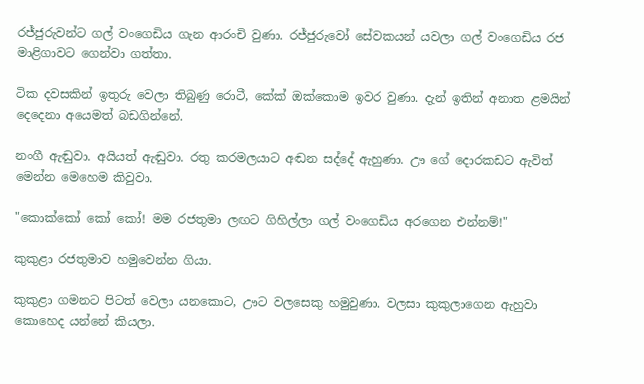රජ්ජුරුවන්ට ගල් වංගෙඩිය ගැන ආරංචි වුණා. රජ්ජුරුවෝ සේවකයන් යවලා ගල් වංගෙඩිය රජ මාළිගාවට ගෙන්වා ගත්තා.

ටික දවසකින් ඉතුරු වෙලා තිබුණු රොටී, කේක් ඔක්කොම ඉවර වුණා. දැන් ඉතින් අනාත ළමයින් දෙදෙනා අයෙමත් බඩගින්නේ.

නංගී ඇඬුවා. අයියත් ඇඬුවා. රතු කරමලයාට අඬන සද්දේ ඇහුණා. ඌ ගේ දොරකඩට ඇවිත් මෙන්න මෙහෙම කිවුවා.

"කොක්කෝ කෝ කෝ! මම රජතුමා ලඟට ගිහිල්ලා ගල් වංගෙඩිය අරගෙන එන්නම්!"

කුකුළා රජතුමාව හමුවෙන්න ගියා.

කුකුළා ගමනට පිටත් වෙලා යනකොට, ඌට වලසෙකු හමුවුණා. වලසා කුකුලාගෙන ඇහුවා කොහෙද යන්නේ කියලා.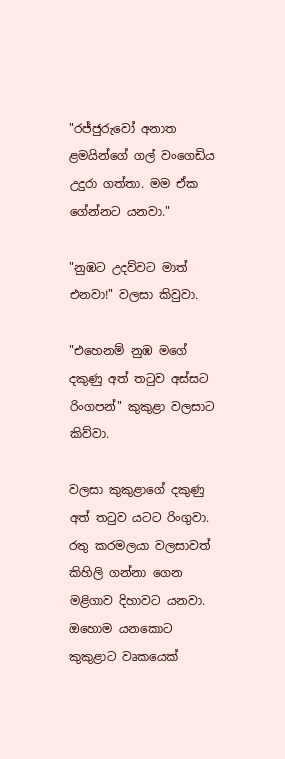"රජ්ජුරුවෝ අනාත ළමයින්ගේ ගල් වංගෙඩිය උදුරා ගත්තා. මම ඒක ගේන්නට යනවා."

"නුඹට උදව්වට මාත් එනවා!" වලසා කිවුවා.

"එහෙනම් නුඹ මගේ දකුණු අත් තටුව අස්සට රිංගපන්" කුකුළා වලසාට කිව්වා.

වලසා කුකුළාගේ දකුණු අත් තටුව යටට රිංගුවා. රතු කරමලයා වලසාවත් කිහිලි ගන්නා ගෙන මළිගාව දිහාවට යනවා. ඔහොම යනකොට කුකුළාට වෘකයෙක්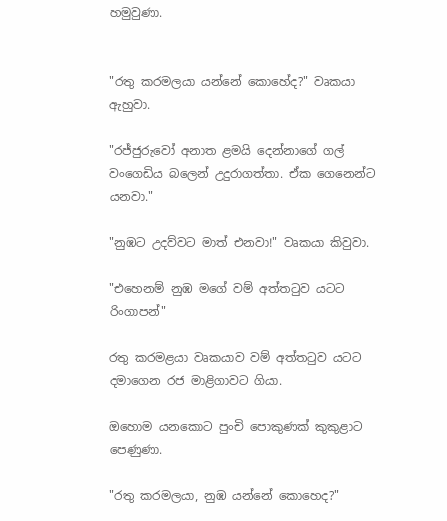හමුවුණා.


"රතු කරමලයා යන්නේ කොහේද?" වෘකයා ඇහුවා.

"රජ්ජුරුවෝ අනාත ළමයි දෙන්නාගේ ගල් වංගෙඩිය බලෙන් උදුරාගත්තා. ඒක ගෙනෙන්ට යනවා."

"නුඹට උදව්වට මාත් එනවා!" වෘකයා කිවුවා.

"එහෙනම් නුඹ මගේ වම් අත්තටුව යටට රිංගාපන්"

රතු කරමළයා වෘකයාව වම් අත්තටුව යටට දමාගෙන රජ මාළිගාවට ගියා.

ඔහොම යනකොට පුංචි පොකුණක් කුකුළාට පෙණුණා.

"රතු කරමලයා, නුඹ යන්නේ කොහෙද?"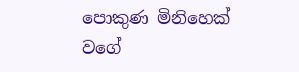පොකුණ මිනිහෙක් වගේ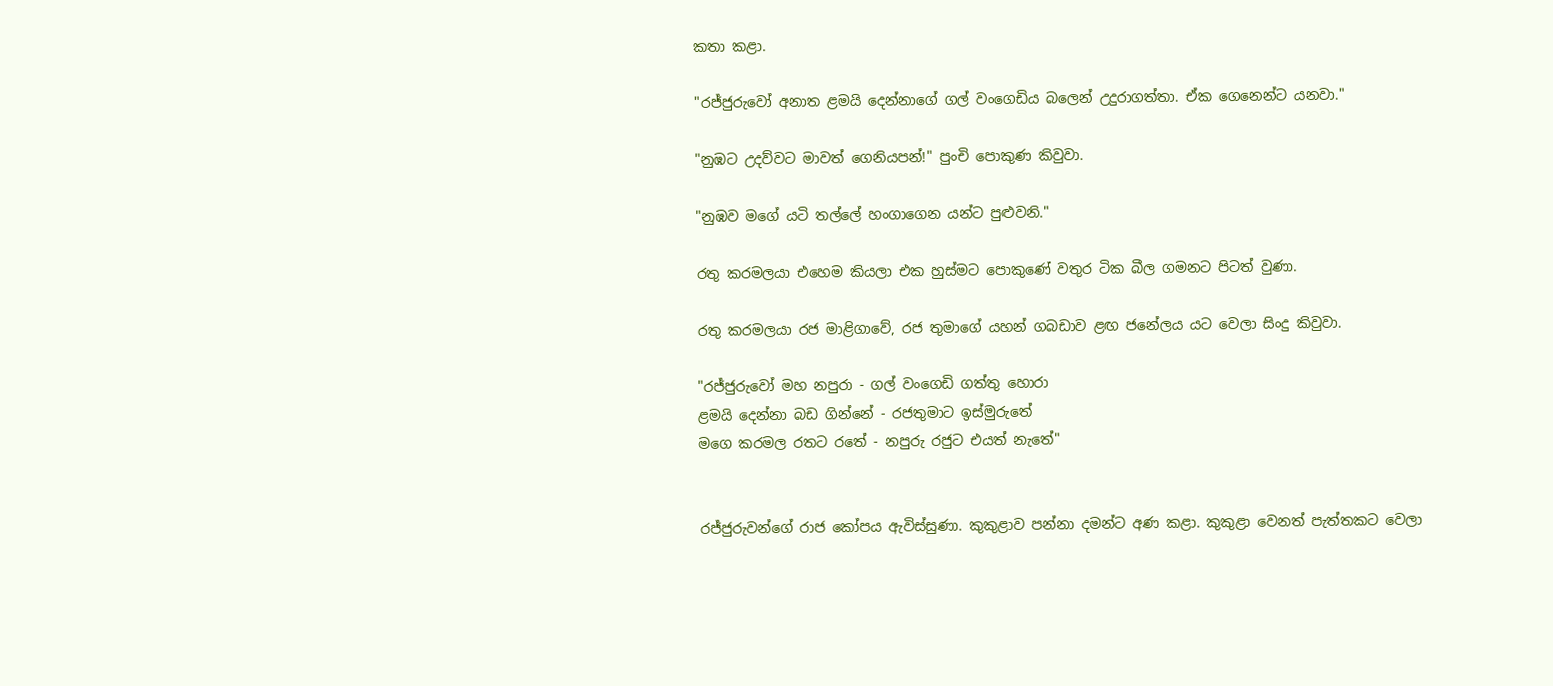කතා කළා.

"රජ්ජුරුවෝ අනාත ළමයි දෙන්නාගේ ගල් වංගෙඩිය බලෙන් උදුරාගත්තා. ඒක ගෙනෙන්ට යනවා."

"නුඹට උදව්වට මාවත් ගෙනියපන්!" පුංචි පොකුණ කිවුවා.

"නුඹව මගේ යටි තල්ලේ හංගාගෙන යන්ට පුළුවනි."

රතු කරමලයා එහෙම කියලා එක හුස්මට පොකුණේ වතුර ටික බීල ගමනට පිටත් වුණා.

රතු කරමලයා රජ මාළිගාවේ, රජ තුමාගේ යහන් ගබඩාව ළඟ ජනේලය යට වෙලා සිංදු කිවුවා.

"රජ්ජුරුවෝ මහ නපුරා - ගල් වංගෙඩි ගත්තු හොරා
ළමයි දෙන්නා බඩ ගින්නේ - රජතුමාට ඉස්මුරුතේ
මගෙ කරමල රතට රතේ - නපුරු රජුට එයත් නැතේ"


රජ්ජුරුවන්ගේ රාජ කෝපය ඇවිස්සුණා. කුකුළාව පන්නා දමන්ට අණ කළා. කුකුළා වෙනත් පැත්තකට වෙලා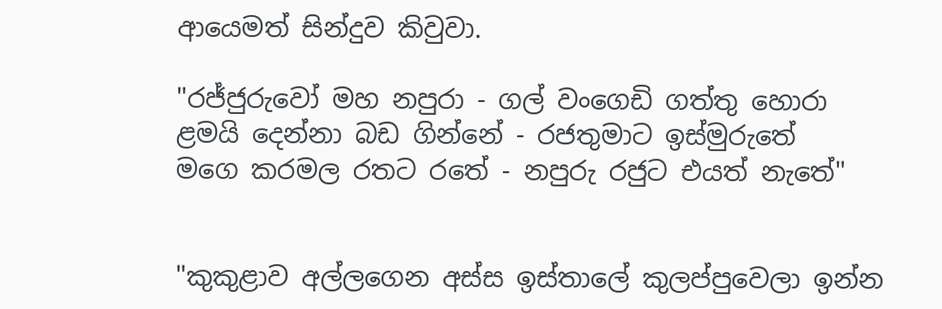ආයෙමත් සින්දුව කිවුවා.

"රජ්ජුරුවෝ මහ නපුරා - ගල් වංගෙඩි ගත්තු හොරා
ළමයි දෙන්නා බඩ ගින්නේ - රජතුමාට ඉස්මුරුතේ
මගෙ කරමල රතට රතේ - නපුරු රජුට එයත් නැතේ"


"කුකුළාව අල්ලගෙන අස්ස ඉස්තාලේ කුලප්පුවෙලා ඉන්න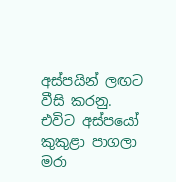අස්පයින් ලඟට වීසි කරනු. එවිට අස්පයෝ කුකුළා පාගලා මරා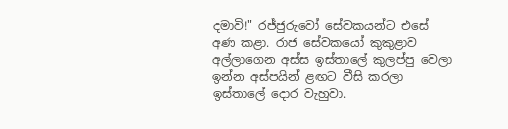දමාවි!" රජ්ජුරුවෝ සේවකයන්ට එසේ අණ කළා. රාජ සේවකයෝ කුකුළාව අල්ලාගෙන අස්ස ඉස්තාලේ කුලප්පු වෙලා ඉන්න අස්පයින් ළඟට වීසි කරලා ඉස්තාලේ දොර වැහුවා.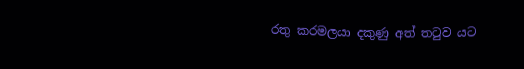රතු කරමලයා දකුණු අත් තටුව යට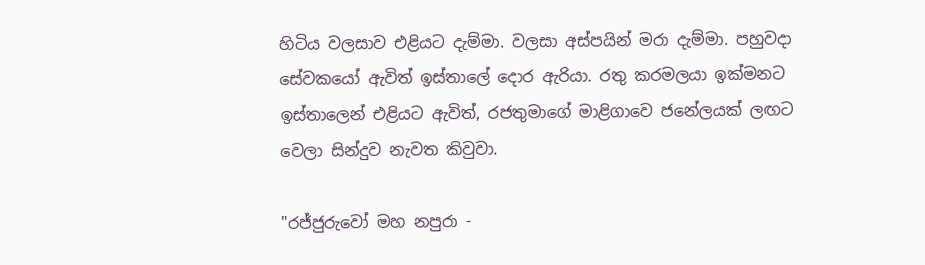හිටිය වලසාව එළියට දැම්මා. වලසා අස්පයින් මරා දැම්මා. පහුවදා සේවකයෝ ඇවිත් ඉස්තාලේ දොර ඇරියා. රතු කරමලයා ඉක්මනට ඉස්තාලෙන් එළියට ඇවිත්, රජතුමාගේ මාළිගාවෙ ජනේලයක් ලඟට වෙලා සින්දුව නැවත කිවුවා.

"රජ්ජුරුවෝ මහ නපුරා -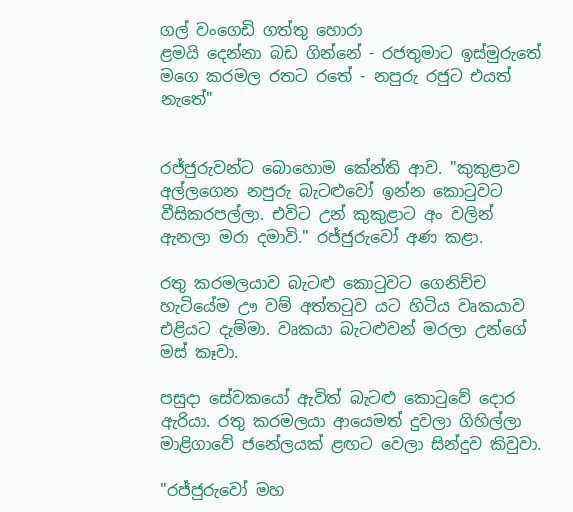ගල් වංගෙඩි ගත්තු හොරා
ළමයි දෙන්නා බඩ ගින්නේ - රජතුමාට ඉස්මුරුතේ
මගෙ කරමල රතට රතේ - නපුරු රජුට එයත් නැතේ"


රජ්ජුරුවන්ට බොහොම කේන්ති ආව. "කුකුළාව අල්ලගෙන නපුරු බැටළුවෝ ඉන්න කොටුවට වීසිකරපල්ලා. එවිට උන් කුකුළාට අං වලින් ඇනලා මරා දමාවි." රජ්ජුරුවෝ අණ කළා.

රතු කරමලයාව බැටළු කොටුවට ගෙනිච්ච හැටියේම ඌ වම් අත්තටුව යට හිටිය වෘකයාව එළියට දැම්මා. වෘකයා බැටළුවන් මරලා උන්ගේ මස් කෑවා.

පසුදා සේවකයෝ ඇවිත් බැටළු කොටුවේ දොර ඇරියා. රතු කරමලයා ආයෙමත් දුවලා ගිහිල්ලා මාළිගාවේ ජනේලයක් ළඟට වෙලා සින්දුව කිවුවා.

"රජ්ජුරුවෝ මහ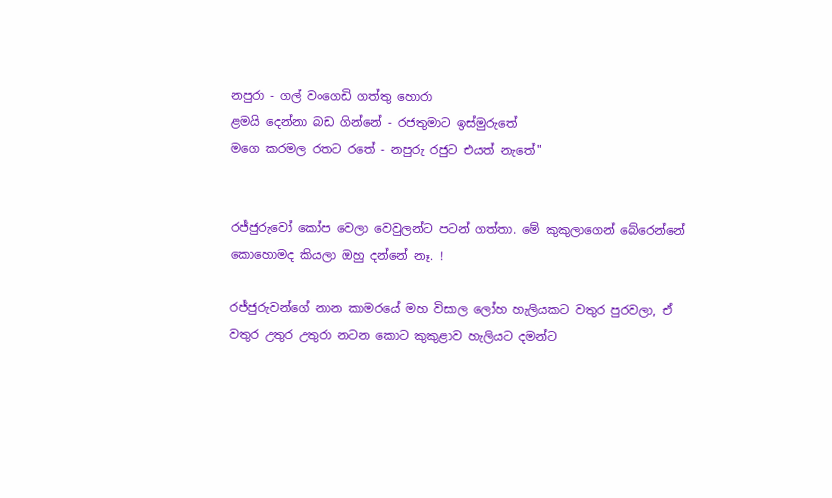නපුරා - ගල් වංගෙඩි ගත්තු හොරා
ළමයි දෙන්නා බඩ ගින්නේ - රජතුමාට ඉස්මුරුතේ
මගෙ කරමල රතට රතේ - නපුරු රජුට එයත් නැතේ"


රජ්ජුරුවෝ කෝප වෙලා වෙවුලන්ට පටන් ගත්තා. මේ කුකුලාගෙන් බේරෙන්නේ කොහොමද කියලා ඔහු දන්නේ නෑ. !

රජ්ජුරුවන්ගේ නාන කාමරයේ මහ විසාල ලෝහ හැලියකට වතුර පුරවලා, ඒ වතුර උතුර උතුරා නටන කොට කුකුළාව හැලියට දමන්ට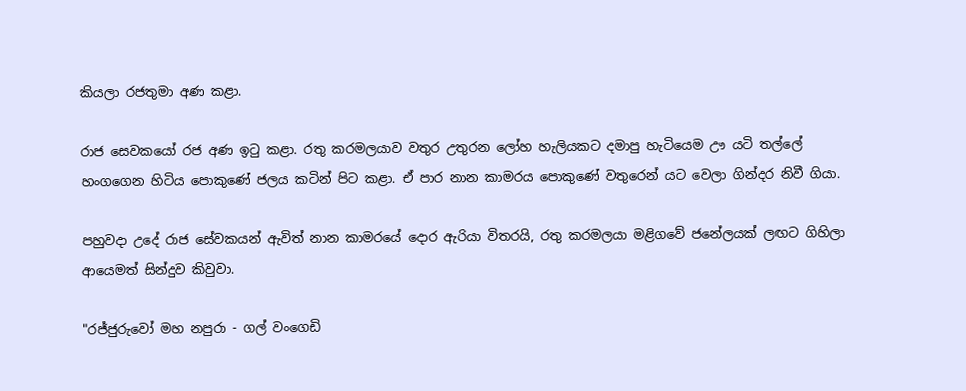කියලා රජතුමා අණ කළා.

රාජ සෙවකයෝ රජ අණ ඉටු කළා. රතු කරමලයාව වතුර උතුරන ලෝහ හැලියකට දමාපු හැටියෙම ඌ යටි තල්ලේ හංගගෙන හිටිය පොකුණේ ජලය කටින් පිට කළා. ඒ පාර නාන කාමරය පොකුණේ වතුරෙන් යට වෙලා ගින්දර නිවී ගියා.

පහුවදා උදේ රාජ සේවකයන් ඇවිත් නාන කාමරයේ දොර ඇරියා විතරයි, රතු කරමලයා මළිගවේ ජනේලයක් ලඟට ගිහිලා ආයෙමත් සින්දුව කිවුවා.

"රජ්ජුරුවෝ මහ නපුරා - ගල් වංගෙඩි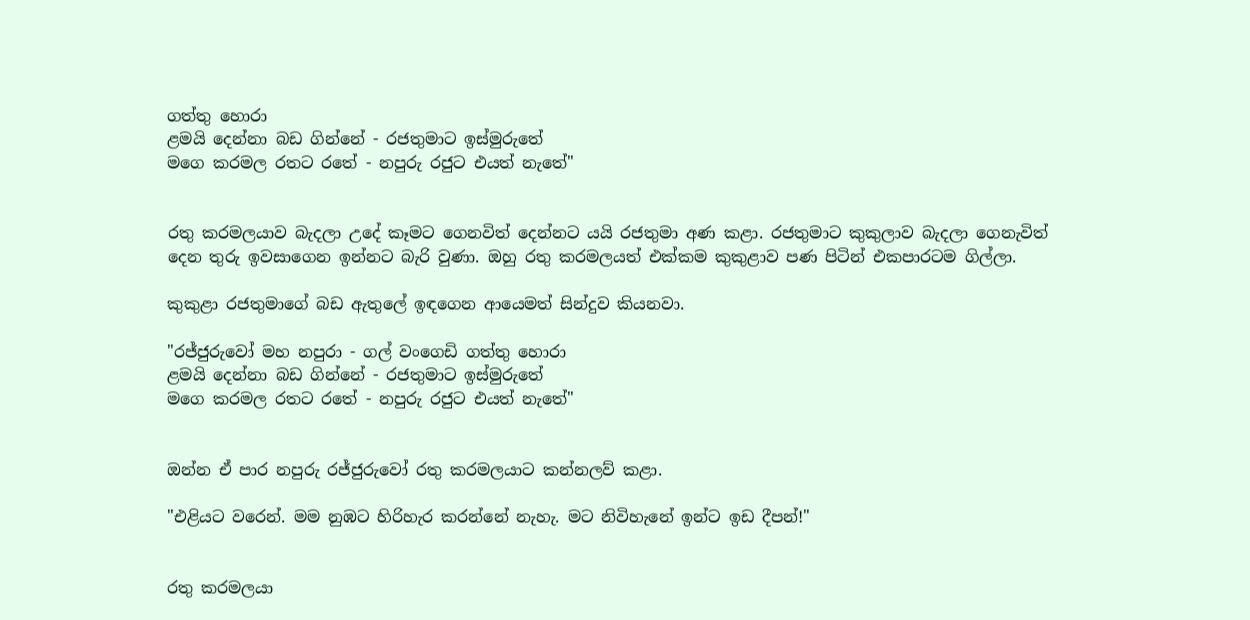ගත්තු හොරා
ළමයි දෙන්නා බඩ ගින්නේ - රජතුමාට ඉස්මුරුතේ
මගෙ කරමල රතට රතේ - නපුරු රජුට එයත් නැතේ"


රතු කරමලයාව බැදලා උදේ කෑමට ගෙනවිත් දෙන්නට යයි රජතුමා අණ කළා. රජතුමාට කුකුලාව බැදලා ගෙනැවිත් දෙන තුරු ඉවසාගෙන ඉන්නට බැරි වුණා. ඔහු රතු කරමලයත් එක්කම කුකුළාව පණ පිටින් එකපාරටම ගිල්ලා.

කුකුළා රජතුමාගේ බඩ ඇතුලේ ඉඳගෙන ආයෙමත් සින්දුව කියනවා.

"රජ්ජුරුවෝ මහ නපුරා - ගල් වංගෙඩි ගත්තු හොරා
ළමයි දෙන්නා බඩ ගින්නේ - රජතුමාට ඉස්මුරුතේ
මගෙ කරමල රතට රතේ - නපුරු රජුට එයත් නැතේ"


ඔන්න ඒ පාර නපුරු රජ්ජුරුවෝ රතු කරමලයාට කන්නලව් කළා.

"එළියට වරෙන්. මම නුඹට හිරිහැර කරන්නේ නැහැ. මට නිවිහැනේ ඉන්ට ඉඩ දීපන්!"


රතු කරමලයා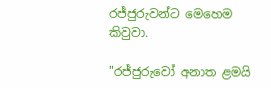රජ්ජුරුවන්ට මෙහෙම කිවුවා.

"රජ්ජුරුවෝ අනාත ළමයි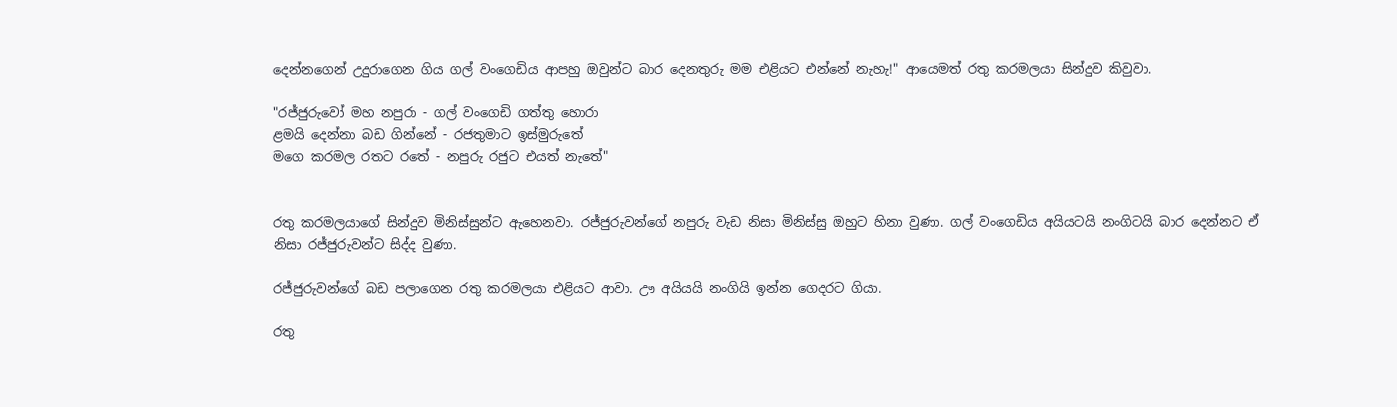දෙන්නගෙන් උදුරාගෙන ගිය ගල් වංගෙඩිය ආපහු ඔවුන්ට බාර දෙනතුරු මම එළියට එන්නේ නැහැ!" ආයෙමත් රතු කරමලයා සින්දුව කිවුවා.

"රජ්ජුරුවෝ මහ නපුරා - ගල් වංගෙඩි ගත්තු හොරා
ළමයි දෙන්නා බඩ ගින්නේ - රජතුමාට ඉස්මුරුතේ
මගෙ කරමල රතට රතේ - නපුරු රජුට එයත් නැතේ"


රතු කරමලයාගේ සින්දුව මිනිස්සුන්ට ඇහෙනවා. රජ්ජුරුවන්ගේ නපුරු වැඩ නිසා මිනිස්සු ඔහුට හිනා වුණා. ගල් වංගෙඩිය අයියටයි නංගිටයි බාර දෙන්නට ඒ නිසා රජ්ජුරුවන්ට සිද්ද වුණා.

රජ්ජුරුවන්ගේ බඩ පලාගෙන රතු කරමලයා එළියට ආවා. ඌ අයියයි නංගියි ඉන්න ගෙදරට ගියා.

රතු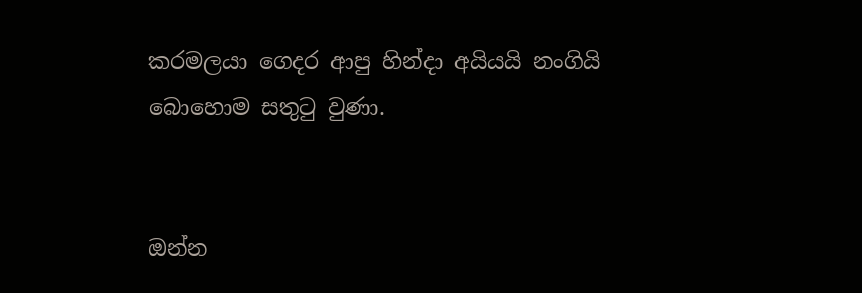කරමලයා ගෙදර ආපු හින්දා අයියයි නංගියි බොහොම සතුටු වුණා.


ඔන්න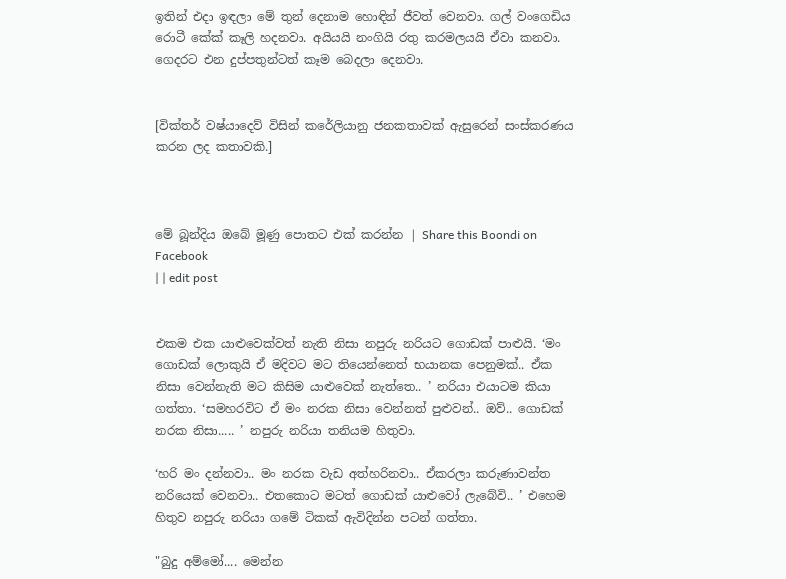ඉතින් එදා ඉඳලා මේ තුන් දෙනාම හොඳින් ජීවත් වෙනවා. ගල් වංගෙඩිය රොටී කේක් කෑලි හදනවා. අයියයි නංගියි රතු කරමලයයි ඒවා කනවා. ගෙදරට එන දුප්පතුන්ටත් කෑම බෙදලා දෙනවා.


[වික්තර් වෂ්යාදෙව් විසින් කරේලියානු ජනකතාවක් ඇසුරෙන් සංස්කරණය කරන ලද කතාවකි.]



මේ බූන්දිය ඔබේ මූණු පොතට එක් කරන්න | Share this Boondi on Facebook
| | edit post


එකම එක යාළුවෙක්වත් නැති නිසා නපුරු නරියට ගොඩක් පාළුයි. ‘මං ගොඩක් ලොකුයි ඒ මදිවට මට තියෙන්නෙත් භයානක පෙනුමක්.. ඒක නිසා වෙන්නැති මට කිසිම යාළුවෙක් නැත්තෙ.. ’ නරියා එයාටම කියා ගත්තා. ‘සමහරවිට ඒ මං නරක නිසා වෙන්නත් පුළුවන්.. ඔව්.. ගොඩක් නරක නිසා..... ’ නපුරු නරියා තනියම හිතුවා.

‘හරි මං දන්නවා.. මං නරක වැඩ අත්හරිනවා.. ඒකරලා කරුණාවන්ත නරියෙක් වෙනවා.. එතකොට මටත් ගොඩක් යාළුවෝ ලැබේවි.. ’ එහෙම හිතුව නපුරු නරියා ගමේ ටිකක් ඇවිදින්න පටන් ගත්තා.

"බුදු අම්මෝ.... මෙන්න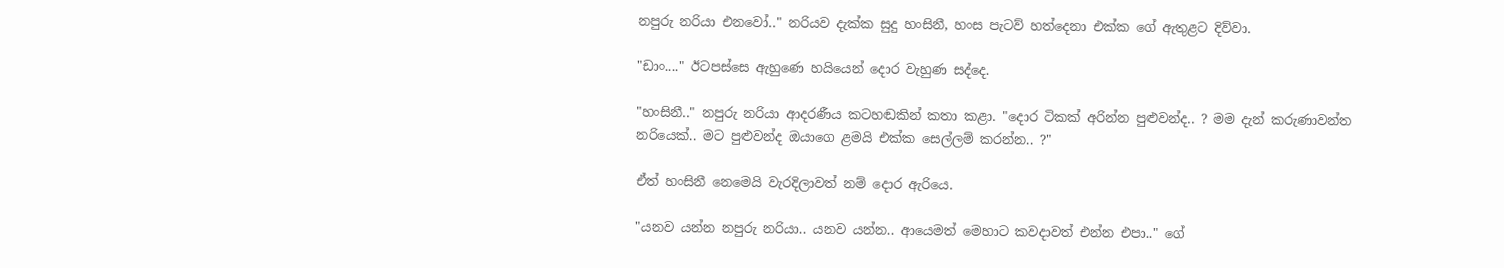නපුරු නරියා එනවෝ.." නරියව දැක්ක සුදු හංසිනී, හංස පැටව් හත්දෙනා එක්ක ගේ ඇතුළට දිව්වා.

"ඩාං...." ඊටපස්සෙ ඇහුණෙ හයියෙන් දොර වැහුණ සද්දෙ.

"හංසිනී.." නපුරු නරියා ආදරණීය කටහඬකින් කතා කළා. "දොර ටිකක් අරින්න පුළුවන්ද.. ? මම දැන් කරුණාවන්ත නරියෙක්.. මට පුළුවන්ද ඔයාගෙ ළමයි එක්ක සෙල්ලම් කරන්න.. ?"

ඒත් හංසිනී නෙමෙයි වැරදිලාවත් නම් දොර ඇරියෙ.

"යනව යන්න නපුරු නරියා.. යනව යන්න.. ආයෙමත් මෙහාට කවදාවත් එන්න එපා.." ගේ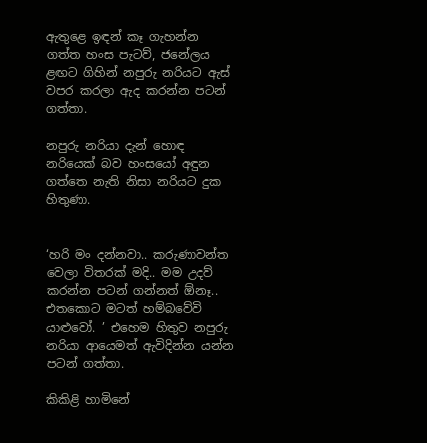ඇතුළෙ ඉඳන් කෑ ගැහන්න ගත්ත හංස පැටව්, ජනේලය ළඟට ගිහින් නපුරු නරියට ඇස් වපර කරලා ඇද කරන්න පටන් ගත්තා.

නපුරු නරියා දැන් හොඳ නරියෙක් බව හංසයෝ අඳුන ගත්තෙ නැති නිසා නරියට දුක හිතුණා.


‘හරි මං දන්නවා.. කරුණාවන්ත වෙලා විතරක් මදි.. මම උදව් කරන්න පටන් ගන්නත් ඕනෑ.. එතකොට මටත් හම්බවේවි යාළුවෝ. ’ එහෙම හිතුව නපුරු නරියා ආයෙමත් ඇවිදින්න යන්න පටන් ගත්තා.

කිකිළි හාමිනේ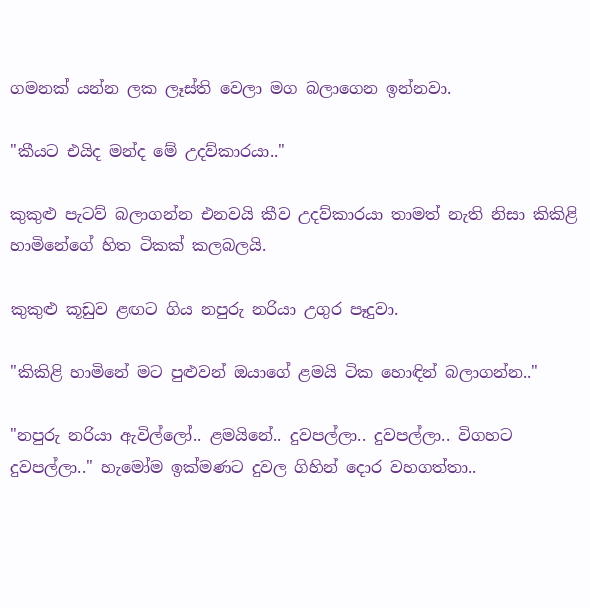ගමනක් යන්න ලක ලෑස්ති වෙලා මග බලාගෙන ඉන්නවා.

"කීයට එයිද මන්ද මේ උදව්කාරයා.."

කුකුළු පැටව් බලාගන්න එනවයි කීව උදව්කාරයා තාමත් නැති නිසා කිකිළි හාමිනේගේ හිත ටිකක් කලබලයි.

කුකුළු කූඩුව ළඟට ගිය නපුරු නරියා උගුර පෑදුවා.

"කිකිළි හාමිනේ මට පුළුවන් ඔයාගේ ළමයි ටික හොඳින් බලාගන්න.."

"නපුරු නරියා ඇවිල්ලෝ.. ළමයිනේ.. දුවපල්ලා.. දුවපල්ලා.. විගහට දුවපල්ලා.." හැමෝම ඉක්මණට දුවල ගිහින් දොර වහගත්තා..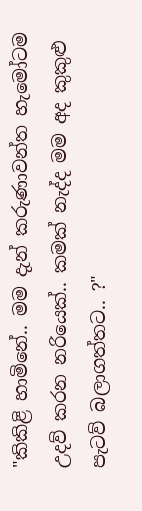"කිකිළි හාමිනේ.. මම දැන් කරුණාවන්ත හැමෝටම උදව් කරන නරියෙක්.. කමක් නැද්ද මම අද කුකුළු පැටව් බලාගත්තට.. ?"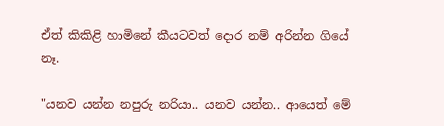ඒත් කිකිළි හාමිනේ කීයටවත් දොර නම් අරින්න ගියේ නෑ.

"යනව යන්න නපුරු නරියා.. යනව යන්න.. ආයෙත් මේ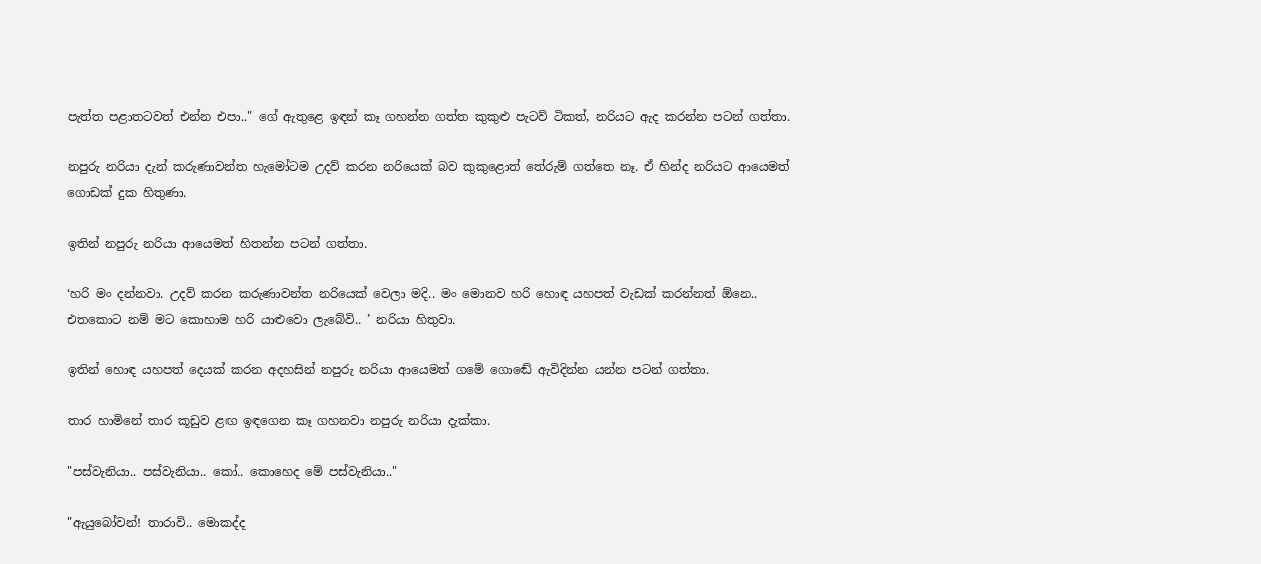පැත්ත පළාතටවත් එන්න එපා.." ගේ ඇතුළෙ ඉඳන් කෑ ගහන්න ගත්ත කුකුළු පැටව් ටිකත්, නරියට ඇද කරන්න පටන් ගත්තා.

නපුරු නරියා දැන් කරුණාවන්ත හැමෝටම උදව් කරන නරියෙක් බව කුකුළොත් තේරුම් ගත්තෙ නෑ. ඒ හින්ද නරියට ආයෙමත් ගොඩක් දුක හිතුණා.

ඉතින් නපුරු නරියා ආයෙමත් හිතන්න පටන් ගත්තා.

‘හරි මං දන්නවා. උදව් කරන කරුණාවන්ත නරියෙක් වෙලා මදි.. මං මොනව හරි හොඳ යහපත් වැඩක් කරන්නත් ඕනෙ.. එතකොට නම් මට කොහාම හරි යාළුවො ලැබේවි.. ’ නරියා හිතුවා.

ඉතින් හොඳ යහපත් දෙයක් කරන අදහසින් නපුරු නරියා ආයෙමත් ගමේ ගොඬේ ඇවිදින්න යන්න පටන් ගත්තා.

තාර හාමිනේ තාර කූඩුව ළඟ ඉඳගෙන කෑ ගහනවා නපුරු නරියා දැක්කා.

"පස්වැනියා.. පස්වැනියා.. කෝ.. කොහෙද මේ පස්වැනියා.."

"ඇයුබෝවන්! තාරාවි.. මොකද්ද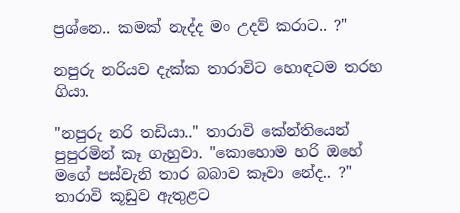ප්‍රශ්නෙ.. කමක් නැද්ද මං උදව් කරාට.. ?"

නපුරු නරියව දැක්ක තාරාවිට හොඳටම තරහ ගියා.

"නපුරු නරි තඩියා.." තාරාවි කේන්තියෙන් පුපුරමින් කෑ ගැහුවා. "කොහොම හරි ඔහේ මගේ පස්වැනි තාර බබාව කෑවා නේද.. ?" තාරාවි කූඩුව ඇතුළට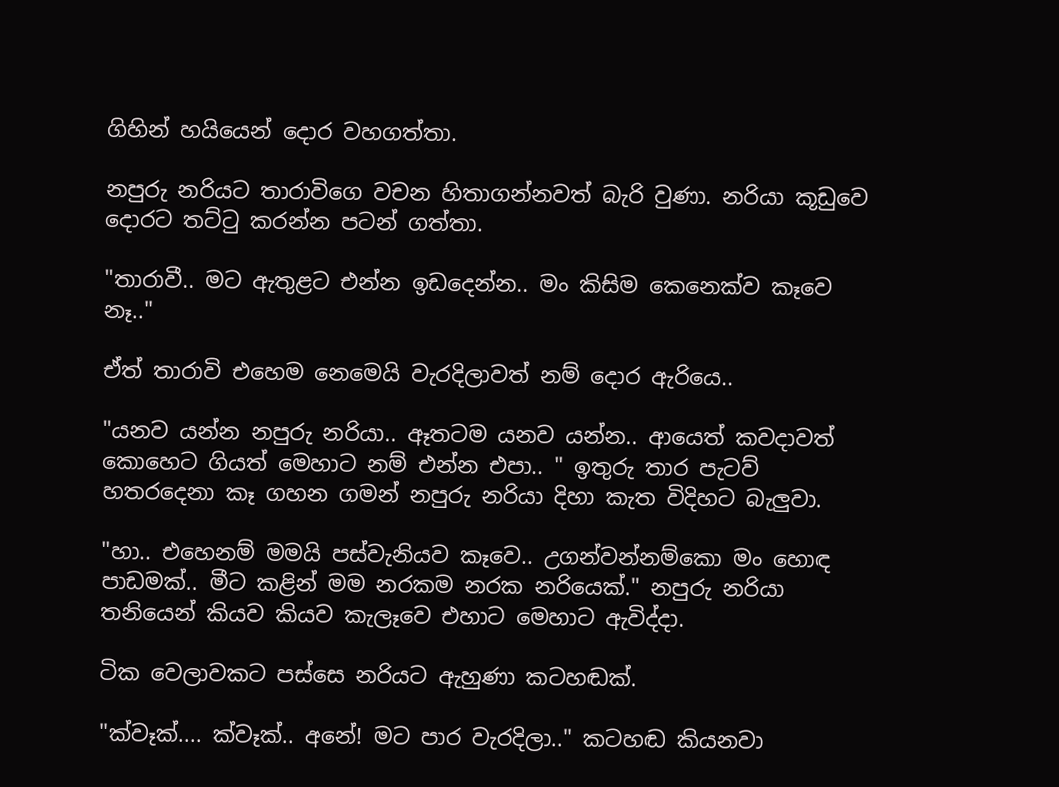ගිහින් හයියෙන් දොර වහගත්තා.

නපුරු නරියට තාරාවිගෙ වචන හිතාගන්නවත් බැරි වුණා. නරියා කූඩුවෙ දොරට තට්ටු කරන්න පටන් ගත්තා.

"තාරාවී.. මට ඇතුළට එන්න ඉඩදෙන්න.. මං කිසිම කෙනෙක්ව කෑවෙ නෑ.."

ඒත් තාරාවි එහෙම නෙමෙයි වැරදිලාවත් නම් දොර ඇරියෙ..

"යනව යන්න නපුරු නරියා.. ඈතටම යනව යන්න.. ආයෙත් කවදාවත් කොහෙට ගියත් මෙහාට නම් එන්න එපා.. " ඉතුරු තාර පැටව් හතරදෙනා කෑ ගහන ගමන් නපුරු නරියා දිහා කැත විදිහට බැලුවා.

"හා.. එහෙනම් මමයි පස්වැනියව කෑවෙ.. උගන්වන්නම්කො මං හොඳ පාඩමක්.. මීට කළින් මම නරකම නරක නරියෙක්." නපුරු නරියා තනියෙන් කියව කියව කැලෑවෙ එහාට මෙහාට ඇවිද්දා.

ටික වෙලාවකට පස්සෙ නරියට ඇහුණා කටහඬක්.

"ක්වෑක්.... ක්වෑක්.. අනේ! මට පාර වැරදිලා.." කටහඬ කියනවා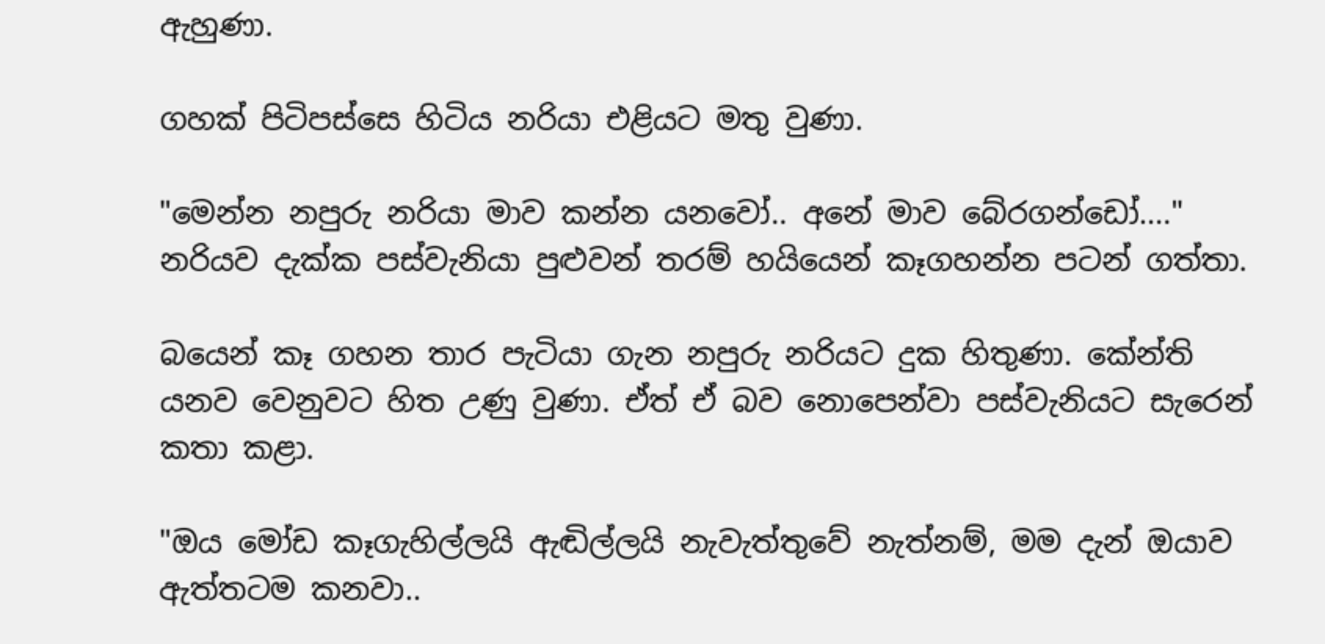ඇහුණා.

ගහක් පිටිපස්සෙ හිටිය නරියා එළියට මතු වුණා.

"මෙන්න නපුරු නරියා මාව කන්න යනවෝ.. අනේ මාව බේරගන්ඩෝ...." නරියව දැක්ක පස්වැනියා පුළුවන් තරම් හයියෙන් කෑගහන්න පටන් ගත්තා.

බයෙන් කෑ ගහන තාර පැටියා ගැන නපුරු නරියට දුක හිතුණා. කේන්ති යනව වෙනුවට හිත උණු වුණා. ඒත් ඒ බව නොපෙන්වා පස්වැනියට සැරෙන් කතා කළා.

"ඔය මෝඩ කෑගැහිල්ලයි ඇඬිල්ලයි නැවැත්තුවේ නැත්නම්, මම දැන් ඔයාව ඇත්තටම කනවා..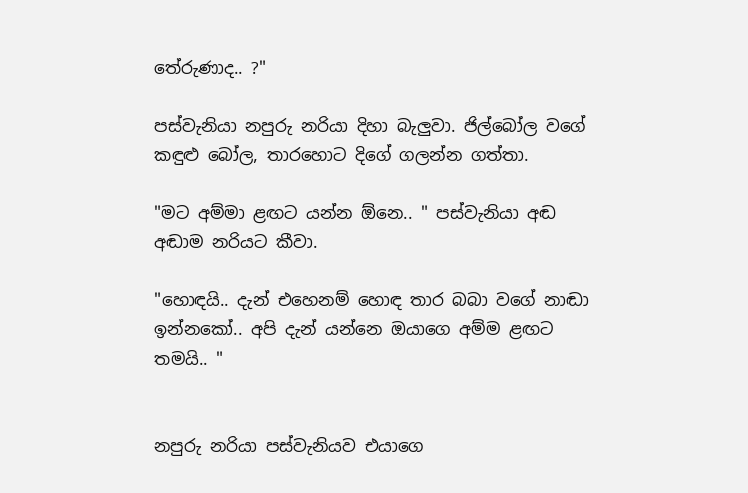තේරුණාද.. ?"

පස්වැනියා නපුරු නරියා දිහා බැලුවා. ජිල්බෝල වගේ කඳුළු බෝල, තාරහොට දිගේ ගලන්න ගත්තා.

"මට අම්මා ළඟට යන්න ඕනෙ.. " පස්වැනියා අඬ අඬාම නරියට කීවා.

"හොඳයි.. දැන් එහෙනම් හොඳ තාර බබා වගේ නාඬා ඉන්නකෝ.. අපි දැන් යන්නෙ ඔයාගෙ අම්ම ළඟට තමයි.. "


නපුරු නරියා පස්වැනියව එයාගෙ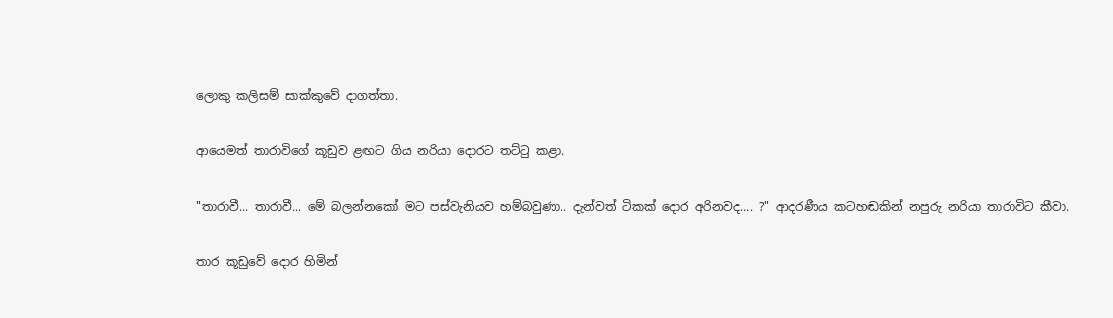ලොකු කලිසම් සාක්කුවේ දාගත්තා.

ආයෙමත් තාරාවිගේ කූඩුව ළඟට ගිය නරියා දොරට තට්ටු කළා.

"තාරාවී... තාරාවී... මේ බලන්නකෝ මට පස්වැනියව හම්බවුණා.. දැන්වත් ටිකක් දොර අරිනවද.... ?" ආදරණීය කටහඬකින් නපුරු නරියා තාරාවිට කීවා.

තාර කූඩුවේ දොර හිමින්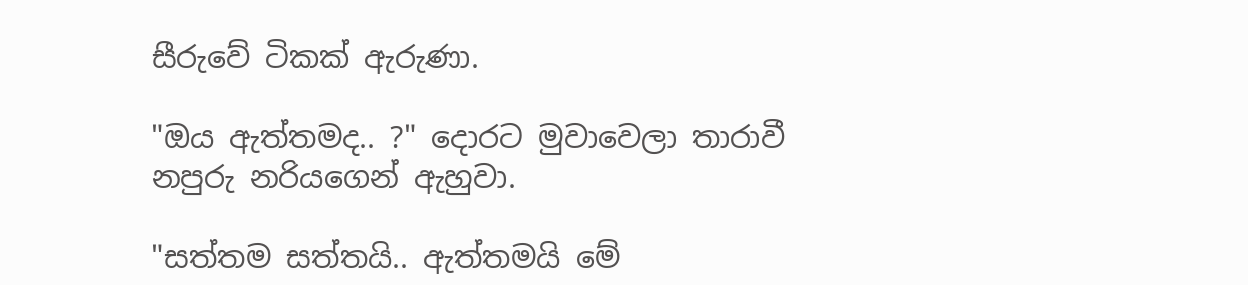සීරුවේ ටිකක් ඇරුණා.

"ඔය ඇත්තමද.. ?" දොරට මුවාවෙලා තාරාවී නපුරු නරියගෙන් ඇහුවා.

"සත්තම සත්තයි.. ඇත්තමයි මේ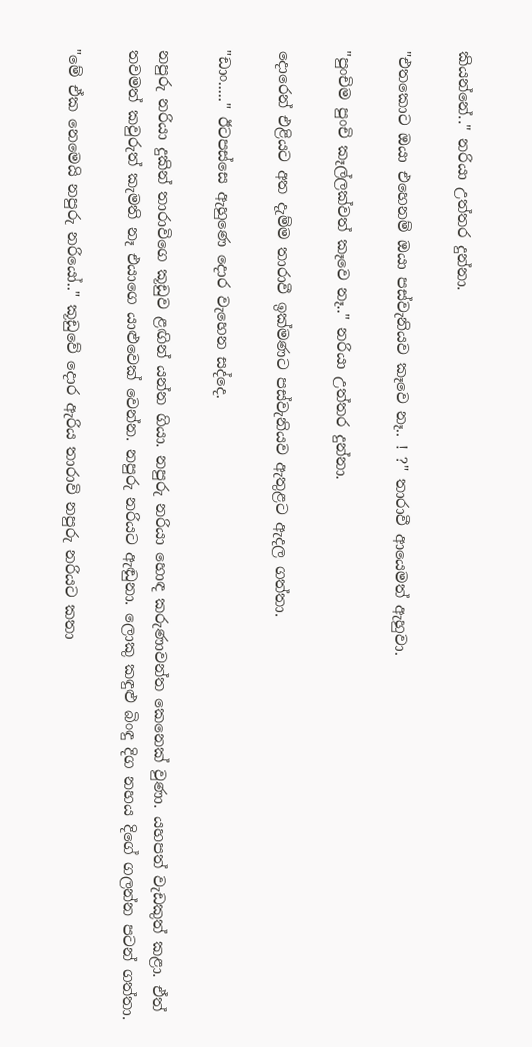කියන්නේ.." නරියා උත්තර දුන්නා.

"එතකොට ඔයා එහෙනම් ඔයා පස්වැනියව කෑවෙ නෑ.. ! ?" තාරාවී ආයෙමත් ඇහුවා.

"පුංචිම පුංචි කෑල්ලක්වත් කෑවෙ නෑ.." නරියා උත්තර දුන්නා.

දොරෙන් එළියට අත දැම්ම තාරාවී ඉක්මණට පස්වැනියව ඇතුළට ඇදල ගත්තා.

"ඩාං....." ඊටපස්සෙ ඇහුණෙ දොර වැහෙන සද්දෙ.

නපුරු නරියා දුකින් තාරාවිගෙ කූඩුව ළඟින් යන්න ගියා. නපුරු නරියා හොඳ කරුණාවන්ත කෙනෙක් වුණා. යහපත් වැඩකුත් කළා. ඒත් තවමත් කවුරුත් කැමති නෑ එයාගෙ යාළුවෙක් වෙන්න. නපුරු නරියට ඇඬුනා. ලොකු කඳුළු බිංඳු දිග නහය දිගේ ගලන්න පටන් ගත්තා.

"මේ ඒක නෙමෙයි නපුරු නරියෝ.." කූඩුවේ දොර ඇරිය තාරාවි නපුරු නරියට කතා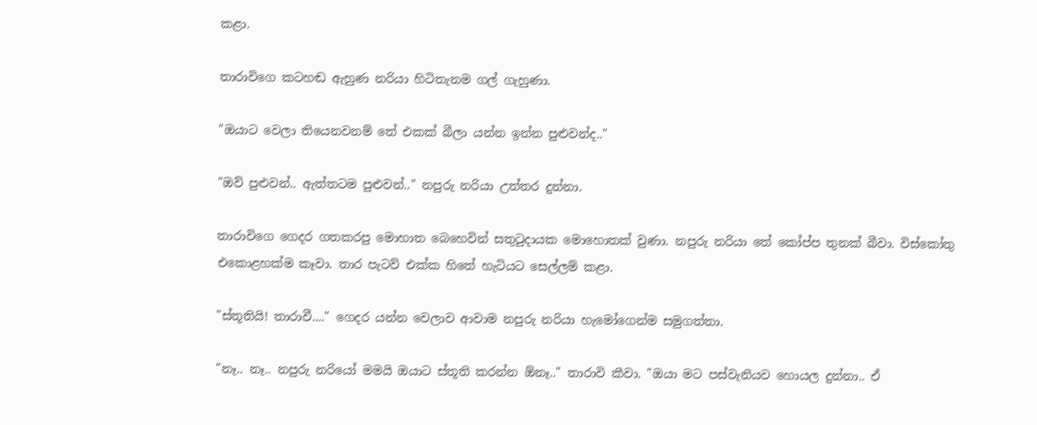කළා.

තාරාවිගෙ කටහඬ ඇහුණ නරියා හිටිතැනම ගල් ගැහුණා.

"ඔයාට වෙලා තියෙනවනම් තේ එකක් බීලා යන්න ඉන්න පුළුවන්ද.."

"ඔව් පුළුවන්.. ඇත්තටම පුළුවන්.." නපුරු නරියා උත්තර දුන්නා.

තාරාවිගෙ ගෙදර ගතකරපු මොහාත බෙහෙවින් සතුටුදායක මොහොතක් වුණා. නපුරු නරියා තේ කෝප්ප තුනක් බීවා. විස්කෝතු එකොළහක්ම කෑවා. තාර පැටව් එක්ක හිතේ හැටියට සෙල්ලම් කළා.

"ස්තූතියි! තාරාවී...." ගෙදර යන්න වෙලාව ආවාම නපුරු නරියා හැමෝගෙන්ම සමුගත්තා.

"නෑ.. නෑ.. නපුරු නරියෝ මමයි ඔයාට ස්තූති කරන්න ඕනෑ.." තාරාවි කීවා. "ඔයා මට පස්වැනියව හොයල දුන්නා.. ඒ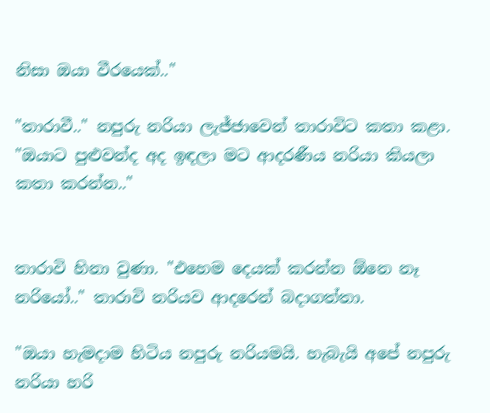නිසා ඔයා වීරයෙක්.."

"තාරාවී.." නපුරු නරියා ලැජ්ජාවෙන් තාරාවිට කතා කළා. "ඔයාට පුළුවන්ද අද ඉඳලා මට ආදරණීය නරියා කියලා කතා කරන්න.."


තාරාවි හිනා වුණා. "එහෙම දෙයක් කරන්න ඕනෙ නෑ නරියෝ.." තාරාවි නරියව ආදරෙන් බදාගත්තා.

"ඔයා හැමදාම හිටිය නපුරු නරියමයි. හැබැයි අපේ නපුරු නරියා හරි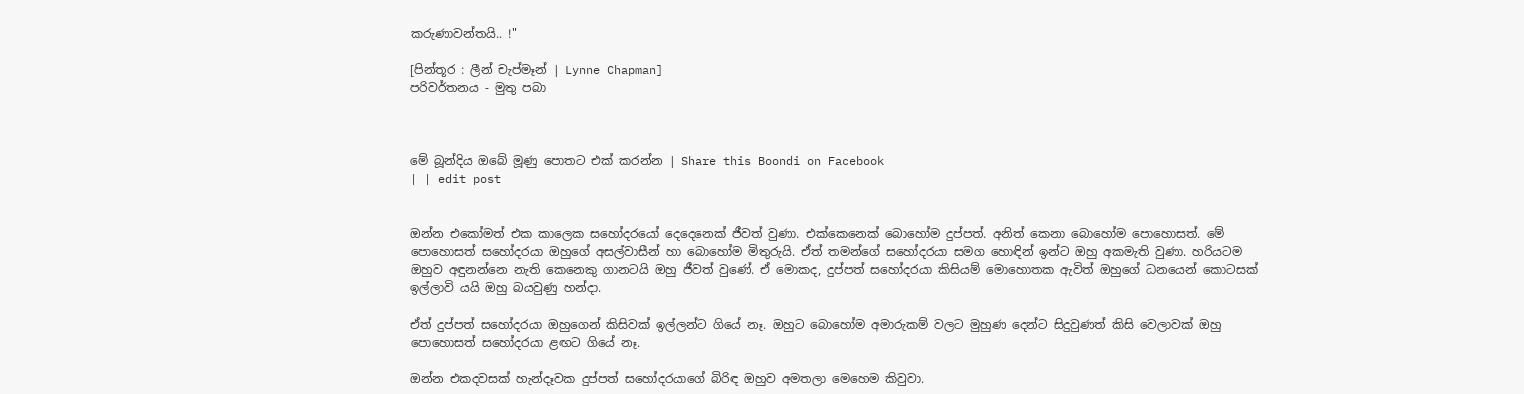කරුණාවන්තයි.. !"

[පින්තූර : ලීන් චැප්මෑන් | Lynne Chapman]
පරිවර්තනය - මුතු පබා



මේ බූන්දිය ඔබේ මූණු පොතට එක් කරන්න | Share this Boondi on Facebook
| | edit post


ඔන්න එකෝමත් එක කාලෙක සහෝදරයෝ දෙදෙනෙක් ජීවත් වුණා. එක්කෙනෙක් බොහෝම දුප්පත්. අනිත් කෙනා බොහෝම පොහොසත්. මේ පොහොසත් සහෝදරයා ඔහුගේ අසල්වාසීන් හා බොහෝම මිතුරුයි. ඒත් තමන්ගේ සහෝදරයා සමග හොඳින් ඉන්ට ඔහු අකමැති වුණා. හරියටම ඔහුව අඳුනන්නෙ නැති කෙනෙකු ගානටයි ඔහු ජීවත් වුණේ. ඒ මොකද, දුප්පත් සහෝදරයා කිසියම් මොහොතක ඇවිත් ඔහුගේ ධනයෙන් කොටසක් ඉල්ලාවි යයි ඔහු බයවුණු හන්දා.

ඒත් දුප්පත් සහෝදරයා ඔහුගෙන් කිසිවක් ඉල්ලන්ට ගියේ නෑ. ඔහුට බොහෝම අමාරුකම් වලට මුහුණ දෙන්ට සිදුවුණත් කිසි වෙලාවක් ඔහු පොහොසත් සහෝදරයා ළඟට ගියේ නෑ.

ඔන්න එකදවසක් හැන්දෑවක දුප්පත් සහෝදරයාගේ බිරිඳ ඔහුව අමතලා මෙහෙම කිවුවා.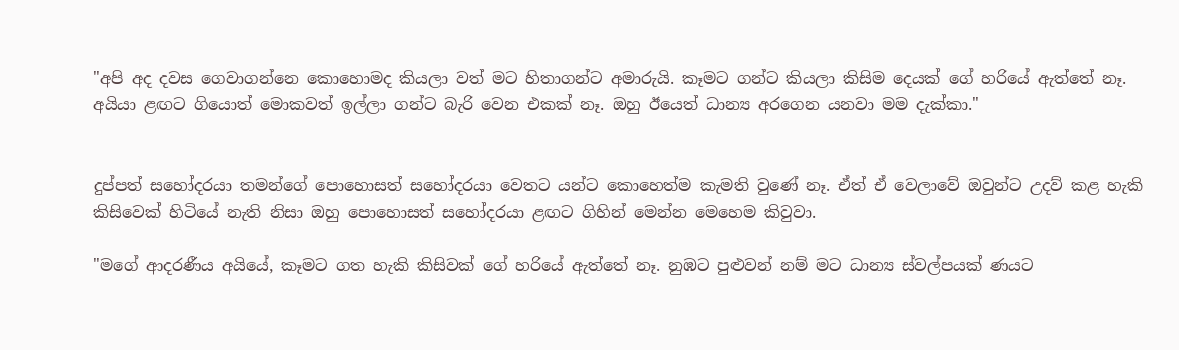"අපි අද දවස ගෙවාගන්නෙ කොහොමද කියලා වත් මට හිතාගන්ට අමාරුයි. කෑමට ගන්ට කියලා කිසිම දෙයක් ගේ හරියේ ඇත්තේ නෑ. අයියා ළඟට ගියොත් මොකවත් ඉල්ලා ගන්ට බැරි වෙන එකක් නෑ. ඔහු ඊයෙත් ධාන්‍ය අරගෙන යනවා මම දැක්කා."


දුප්පත් සහෝදරයා තමන්ගේ පොහොසත් සහෝදරයා වෙතට යන්ට කොහෙත්ම කැමති වුණේ නෑ. ඒත් ඒ වෙලාවේ ඔවුන්ට උදව් කළ හැකි කිසිවෙක් හිටියේ නැති නිසා ඔහු පොහොසත් සහෝදරයා ළඟට ගිහින් මෙන්න මෙහෙම කිවුවා.

"මගේ ආදරණීය අයියේ, කෑමට ගත හැකි කිසිවක් ගේ හරියේ ඇත්තේ නෑ. නුඹට පුළුවන් නම් මට ධාන්‍ය ස්වල්පයක් ණයට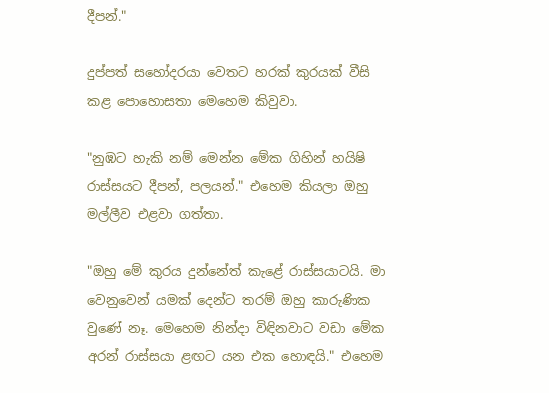දීපන්."

දුප්පත් සහෝදරයා වෙතට හරක් කුරයක් වීසි කළ පොහොසතා මෙහෙම කිවුවා.

"නුඹට හැකි නම් මෙන්න මේක ගිහින් හයිෂි රාස්සයට දීපන්, පලයන්." එහෙම කියලා ඔහු මල්ලීව එළවා ගත්තා.

"ඔහු මේ කුරය දුන්නේත් කැළේ රාස්සයාටයි. මා වෙනුවෙන් යමක් දෙන්ට තරම් ඔහු කාරුණික වුණේ නෑ. මෙහෙම නින්දා විඳිනවාට වඩා මේක අරන් රාස්සයා ළඟට යන එක හොඳයි." එහෙම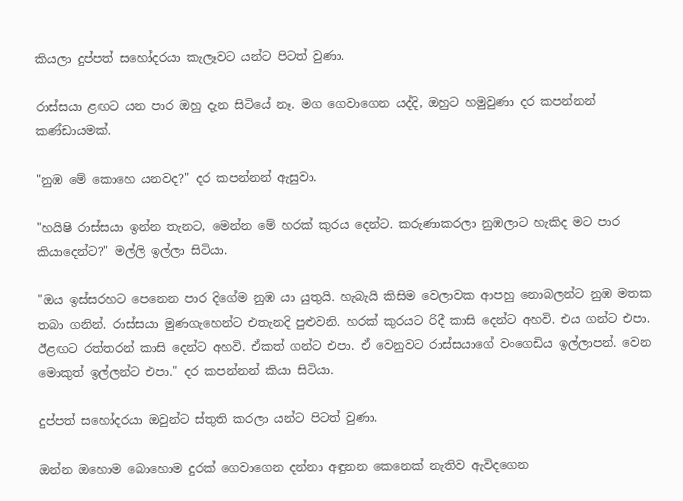කියලා දුප්පත් සහෝදරයා කැලෑවට යන්ට පිටත් වුණා.

රාස්සයා ළඟට යන පාර ඔහු දැන සිටියේ නෑ. මග ගෙවාගෙන යද්දි, ඔහුට හමුවුණා දර කපන්නන් කණ්ඩායමක්.

"නුඹ මේ කොහෙ යනවද?" දර කපන්නන් ඇසුවා.

"හයිෂි රාස්සයා ඉන්න තැනට, මෙන්න මේ හරක් කුරය දෙන්ට. කරුණාකරලා නුඹලාට හැකිද මට පාර කියාදෙන්ට?" මල්ලි ඉල්ලා සිටියා.

"ඔය ඉස්සරහට පෙනෙන පාර දිගේම නුඹ යා යුතුයි. හැබැයි කිසිම වෙලාවක ආපහු නොබලන්ට නුඹ මතක තබා ගනින්. රාස්සයා මුණගැහෙන්ට එතැනදි පුළුවනි. හරක් කුරයට රිදී කාසි දෙන්ට අහවි. එය ගන්ට එපා. ඊළඟට රත්තරන් කාසි දෙන්ට අහවි. ඒකත් ගන්ට එපා. ඒ වෙනුවට රාස්සයාගේ වංගෙඩිය ඉල්ලාපන්. වෙන මොකුත් ඉල්ලන්ට එපා." දර කපන්නන් කියා සිටියා.

දුප්පත් සහෝදරයා ඔවුන්ට ස්තුති කරලා යන්ට පිටත් වුණා.

ඔන්න ඔහොම බොහොම දුරක් ගෙවාගෙන දන්නා අඳුනන කෙනෙක් නැතිව ඇවිදගෙන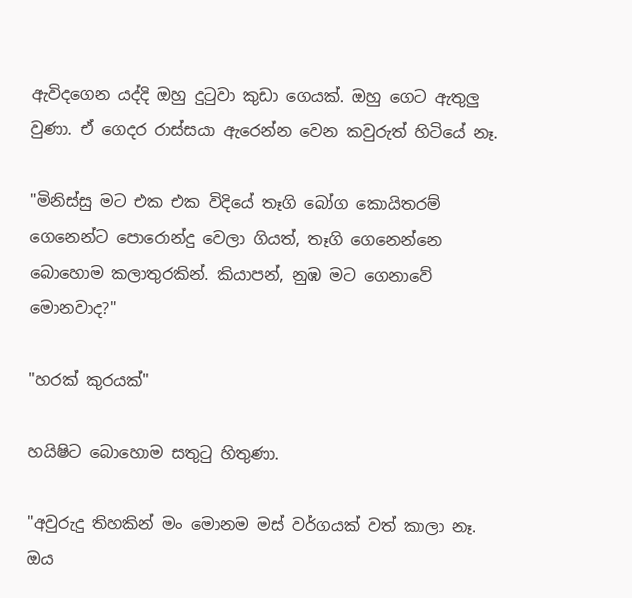ඇවිදගෙන යද්දි ඔහු දුටුවා කුඩා ගෙයක්. ඔහු ගෙට ඇතුලු වුණා. ඒ ගෙදර රාස්සයා ඇරෙන්න වෙන කවුරුත් හිටියේ නෑ.

"මිනිස්සු මට එක එක විදියේ තෑගි බෝග කොයිතරම් ගෙනෙන්ට පොරොන්දු වෙලා ගියත්, තෑගි ගෙනෙන්නෙ බොහොම කලාතුරකින්. කියාපන්, නුඹ මට ගෙනාවේ මොනවාද?"

"හරක් කුරයක්"

හයිෂිට බොහොම සතුටු හිතුණා.

"අවුරුදු තිහකින් මං මොනම මස් වර්ගයක් වත් කාලා නෑ. ඔය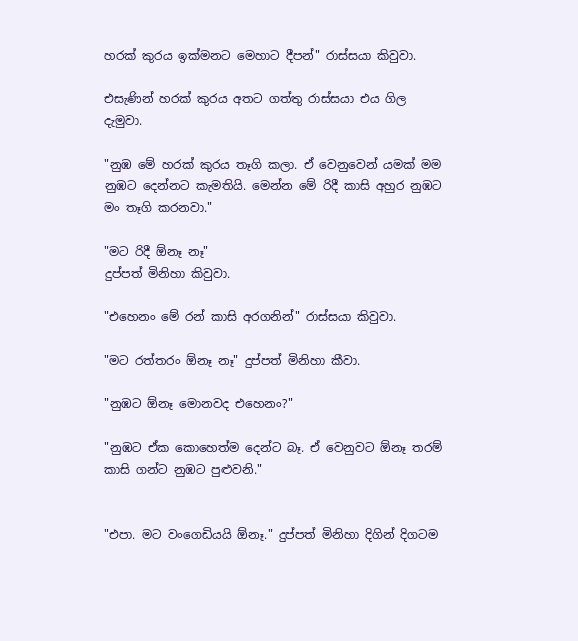හරක් කුරය ඉක්මනට මෙහාට දීපන්" රාස්සයා කිවුවා.

එසැණින් හරක් කුරය අතට ගත්තු රාස්සයා එය ගිල දැමුවා.

"නුඹ මේ හරක් කුරය තෑගි කලා. ඒ වෙනුවෙන් යමක් මම නුඹට දෙන්නට කැමතියි. මෙන්න මේ රිදී කාසි අහුර නුඹට මං තෑගි කරනවා."

"මට රිදී ඕනෑ නෑ"
දුප්පත් මිනිහා කිවුවා.

"එහෙනං මේ රන් කාසි අරගනින්" රාස්සයා කිවුවා.

"මට රත්තරං ඕනෑ නෑ" දුප්පත් මිනිහා කීවා.

"නුඹට ඕනෑ මොනවද එහෙනං?"

"නුඹට ඒක කොහෙත්ම දෙන්ට බෑ. ඒ වෙනුවට ඕනෑ තරම් කාසි ගන්ට නුඹට පුළුවනි."


"එපා. මට වංගෙඩියයි ඕනෑ." දුප්පත් මිනිහා දිගින් දිගටම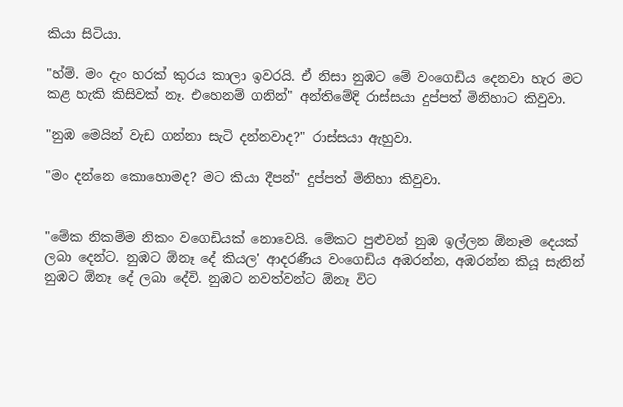කියා සිටියා.

"හ්ම්. මං දැං හරක් කුරය කාලා ඉවරයි. ඒ නිසා නුඹට මේ වංගෙඩිය දෙනවා හැර මට කළ හැකි කිසිවක් නෑ. එහෙනම් ගනින්" අන්තිමේදි රාස්සයා දුප්පත් මිනිහාට කිවුවා.

"නුඹ මෙයින් වැඩ ගන්නා සැටි දන්නවාද?" රාස්සයා ඇහුවා.

"මං දන්නෙ කොහොමද? මට කියා දීපන්" දුප්පත් මිනිහා කිවුවා.


"මේක නිකම්ම නිකං වගෙඩියක් නොවෙයි. මේකට පුළුවන් නුඹ ඉල්ලන ඕනෑම දෙයක් ලබා දෙන්ට. නුඹට ඕනෑ දේ කියල' ආදරණීය වංගෙඩිය අඹරන්න, අඹරන්න කියූ සැනින් නුඹට ඕනෑ දේ ලබා දේවි. නුඹට නවත්වන්ට ඕනෑ විට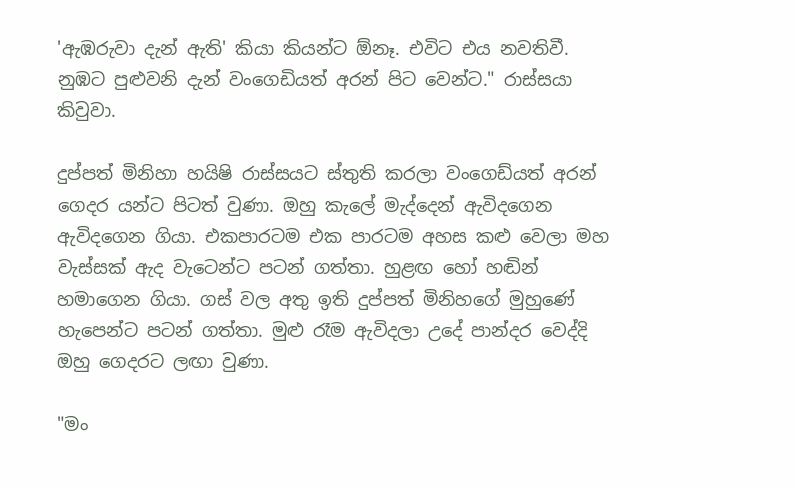'ඇඹරුවා දැන් ඇති' කියා කියන්ට ඕනෑ. එවිට එය නවතිවී. නුඹට පුළුවනි දැන් වංගෙඩියත් අරන් පිට වෙන්ට." රාස්සයා කිවුවා.

දුප්පත් මිනිහා හයිෂි රාස්සයට ස්තුති කරලා වංගෙඩ්යත් අරන් ගෙදර යන්ට පිටත් වුණා. ඔහු කැලේ මැද්දෙන් ඇවිදගෙන ඇවිදගෙන ගියා. එකපාරටම එක පාරටම අහස කළු වෙලා මහ වැස්සක් ඇද වැටෙන්ට පටන් ගත්තා. හුළඟ හෝ හඬින් හමාගෙන ගියා. ගස් වල අතු ඉති දුප්පත් මිනිහගේ මුහුණේ හැපෙන්ට පටන් ගත්තා. මුළු රෑම ඇවිදලා උදේ පාන්දර වෙද්දි ඔහු ගෙදරට ලඟා වුණා.

"මං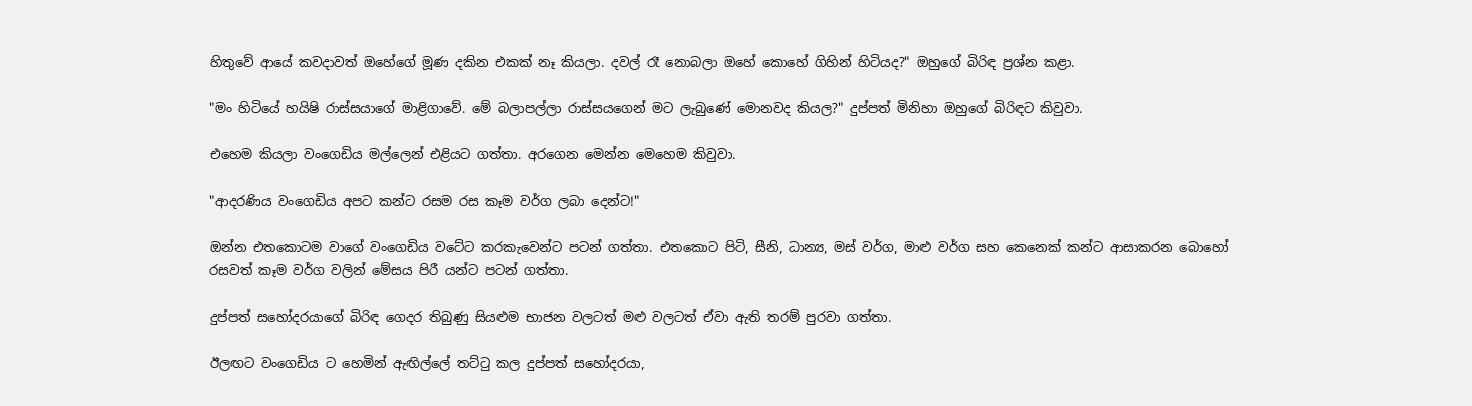හිතුවේ ආයේ කවදාවත් ඔහේගේ මූණ දකින එකක් නෑ කියලා. දවල් රෑ නොබලා ඔහේ කොහේ ගිහින් හිටියද?" ඔහුගේ බිරිඳ ප්‍රශ්න කළා.

"මං හිටියේ හයිෂි රාස්සයාගේ මාළිගාවේ. මේ බලාපල්ලා රාස්සයගෙන් මට ලැබුණේ මොනවද කියල?" දුප්පත් මිනිහා ඔහුගේ බිරිඳට කිවුවා.

එහෙම කියලා වංගෙඩිය මල්ලෙන් එළියට ගත්තා. අරගෙන මෙන්න මෙහෙම කිවුවා.

"ආදරණිය වංගෙඩිය අපට කන්ට රසම රස කෑම වර්ග ලබා දෙන්ට!"

ඔන්න එතකොටම වාගේ වංගෙඩිය වටේට කරකැවෙන්ට පටන් ගත්තා. එතකොට පිටි, සීනි, ධාන්‍ය, මස් වර්ග, මාළු වර්ග සහ කෙනෙක් කන්ට ආසාකරන බොහෝ රසවත් කෑම වර්ග වලින් මේසය පිරී යන්ට පටන් ගත්තා.

දුප්පත් සහෝදරයාගේ බිරිඳ ගෙදර තිබුණු සියළුම භාජන වලටත් මළු වලටත් ඒවා ඇති තරම් පුරවා ගත්තා.

ඊලඟට වංගෙඩිය ට හෙමින් ඇඟිල්ලේ තට්ටු කල දුප්පත් සහෝදරයා,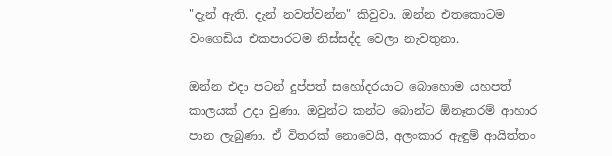"දැන් ඇති. දැන් නවත්වන්න" කිවුවා. ඔන්න එතකොටම වංගෙඩිය එකපාරටම නිස්සද්ද වෙලා නැවතුනා.

ඔන්න එදා පටන් දුප්පත් සහෝදරයාට බොහොම යහපත් කාලයක් උදා වුණා. ඔවුන්ට කන්ට බොන්ට ඕනෑතරම් ආහාර පාන ලැබුණා. ඒ විතරක් නොවෙයි, අලංකාර ඇඳුම් ආයිත්තං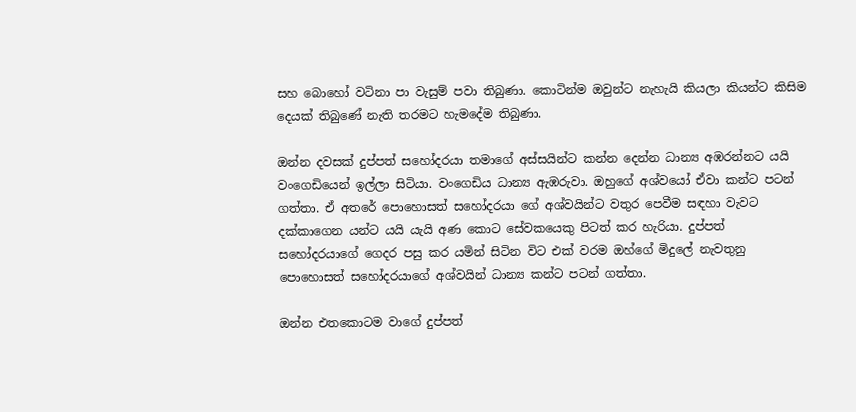සහ බොහෝ වටිනා පා වැසුම් පවා තිබුණා. කොටින්ම ඔවුන්ට නැහැයි කියලා කියන්ට කිසිම දෙයක් තිබුණේ නැති තරමට හැමදේම තිබුණා.

ඔන්න දවසක් දුප්පත් සහෝදරයා තමාගේ අස්සයින්ට කන්න දෙන්න ධාන්‍ය අඹරන්නට යයි වංගෙඩියෙන් ඉල්ලා සිටියා. වංගෙඩිය ධාන්‍ය ඇඹරුවා. ඔහුගේ අශ්වයෝ ඒවා කන්ට පටන් ගත්තා. ඒ අතරේ පොහොසත් සහෝදරයා ගේ අශ්වයින්ට වතුර පෙවීම සඳහා වැවට දක්කාගෙන යන්ට යයි යැයි අණ කොට සේවකයෙකු පිටත් කර හැරියා. දුප්පත් සහෝදරයාගේ ගෙදර පසු කර යමින් සිටින විට එක් වරම ඔහ්ගේ මිදුලේ නැවතුනු පොහොසත් සහෝදරයාගේ අශ්වයින් ධාන්‍ය කන්ට පටන් ගත්තා.

ඔන්න එතකොටම වාගේ දුප්පත්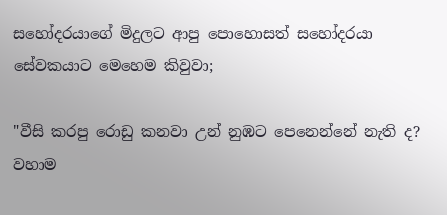සහෝදරයාගේ මිදුලට ආපු පොහොසත් සහෝදරයා සේවකයාට මෙහෙම කිවුවා;

"වීසි කරපු රොඩු කනවා උන් නුඹට පෙනෙන්නේ නැති ද? වහාම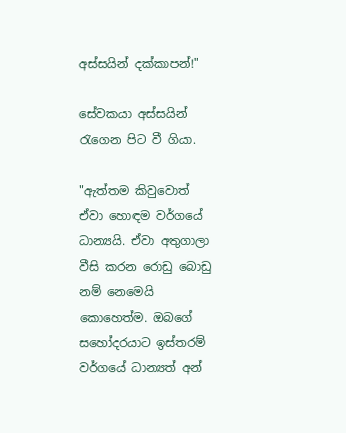අස්සයින් දක්කාපන්!"

සේවකයා අස්සයින් රැගෙන පිට වී ගියා.

"ඇත්තම කිවුවොත් ඒවා හොඳම වර්ගයේ ධාන්‍යයි. ඒවා අතුගාලා වීසි කරන රොඩු බොඩු නම් නෙමෙයි කොහෙත්ම. ඔබගේ සහෝදරයාට ඉස්තරම් වර්ගයේ ධාන්‍යත් අන්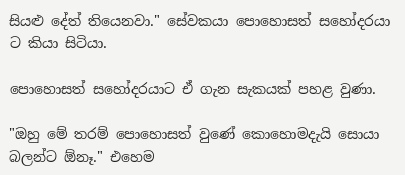සියළු දේත් තියෙනවා." සේවකයා පොහොසත් සහෝදරයා ට කියා සිටියා.

පොහොසත් සහෝදරයාට ඒ ගැන සැකයක් පහළ වුණා.

"ඔහු මේ තරම් පොහොසත් වුණේ කොහොමදැයි සොයා බලන්ට ඕනෑ." එහෙම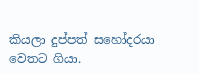කියලා දුප්පත් සහෝදරයා වෙතට ගියා.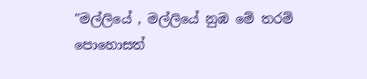"මල්ලියේ , මල්ලියේ නුඹ මේ තරම් පොහොසත්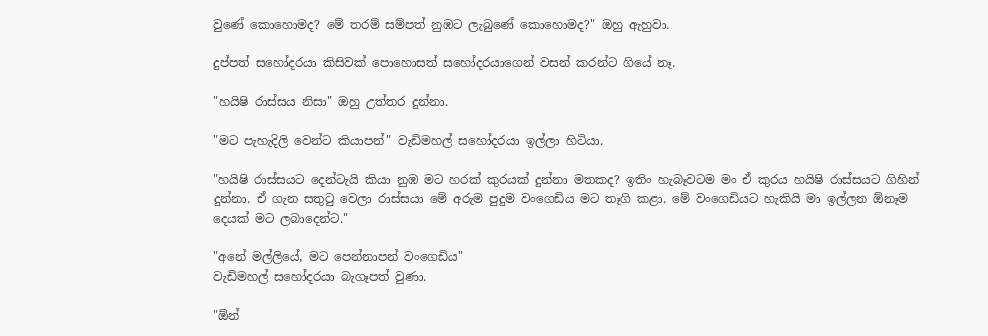වුණේ කොහොමද? මේ තරම් සම්පත් නුඹට ලැබුණේ කොහොමද?" ඔහු ඇහුවා.

දුප්පත් සහෝදරයා කිසිවක් පොහොසත් සහෝදරයාගෙන් වසන් කරන්ට ගියේ නෑ.

"හයිෂි රාස්සය නිසා" ඔහු උත්තර දුන්නා.

"මට පැහැදිලි වෙන්ට කියාපන්" වැඩිමහල් සහෝදරයා ඉල්ලා හිටියා.

"හයිෂි රාස්සයට දෙන්ටැයි කියා නුඹ මට හරක් කුරයක් දුන්නා මතකද? ඉතිං හැබෑවටම මං ඒ කුරය හයිෂි රාස්සයට ගිහින් දුන්නා. ඒ ගැන සතුටු වෙලා රාස්සයා මේ අරුම පුදුම වංගෙඩිය මට තෑගි කළා. මේ වංගෙඩියට හැකියි මා ඉල්ලන ඕනෑම දෙයක් මට ලබාදෙන්ට."

"අනේ මල්ලියේ, මට පෙන්නාපන් වංගෙඩිය"
වැඩිමහල් සහෝදරයා බැගෑපත් වුණා.

"ඕන්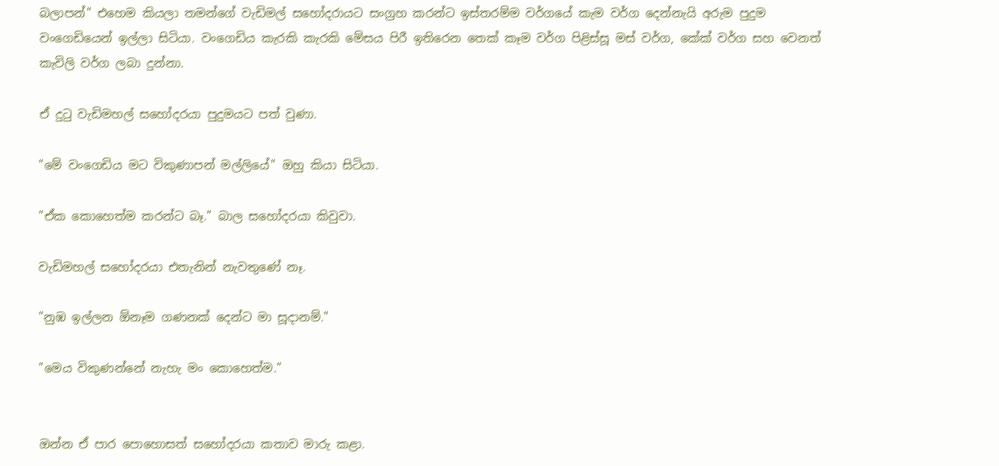බලාපන්" එහෙම කියලා තමන්ගේ වැඩිමල් සහෝදරායට සංග්‍රහ කරන්ට ඉස්තරම්ම වර්ගයේ කැම වර්ග දෙන්නැයි අරුම පුදුම වංගෙඩියෙන් ඉල්ලා සිටියා. වංගෙඩිය කැරකි කැරකි මේසය පිරී ඉතිරෙන තෙක් කෑම වර්ග පිළිස්සූ මස් වර්ග, කේක් වර්ග සහ වෙනත් කැවිලි වර්ග ලබා දුන්නා.

ඒ දුටු වැඩිමහල් සහෝදරයා පුදුමයට පත් වුණා.

"මේ වංගෙඩිය මට විකුණාපන් මල්ලියේ" ඔහු කියා සිටියා.

"ඒක කොහෙත්ම කරන්ට බෑ." බාල සහෝදරයා කිවුවා.

වැඩිමහල් සහෝදරයා එතැනින් නැවතුණේ නෑ.

"නුඹ ඉල්ලන ඕනෑම ගණනක් දෙන්ට මා සූදානම්."

"මෙය විකුණන්නේ නැහැ මං කොහෙත්ම."


ඔන්න ඒ පාර පොහොසත් සහෝදරයා කතාව මාරු කළා.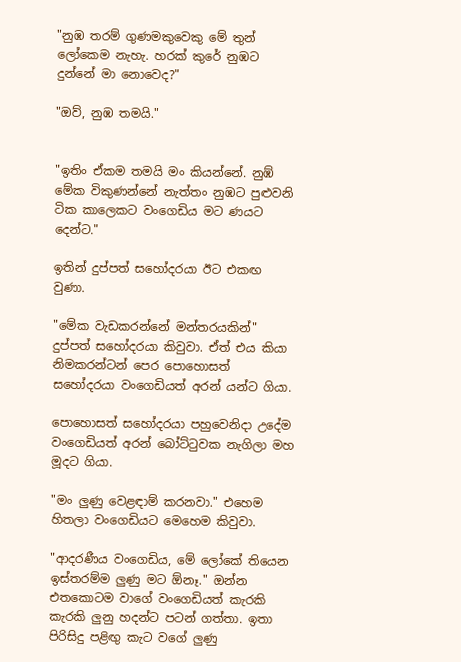"නුඹ තරම් ගුණමකුවෙකු මේ තුන් ලෝකෙම නැහැ. හරක් කුරේ නුඹට දුන්නේ මා නොවෙද?"

"ඔව්, නුඹ තමයි."


"ඉතිං ඒකම තමයි මං කියන්නේ. නුඹ් මේක විකුණන්නේ නැත්තං නුඹට පුළුවනි ටික කාලෙකට වංගෙඩිය මට ණයට දෙන්ට."

ඉතින් දුප්පත් සහෝදරයා ඊට එකඟ වුණා.

"මේක වැඩකරන්නේ මන්තරයකින්" දුප්පත් සහෝදරයා කිවුවා. ඒත් එය කියා නිමකරන්ටන් පෙර පොහොසත් සහෝදරයා වංගෙඩියත් අරන් යන්ට ගියා.

පොහොසත් සහෝදරයා පහුවෙනිදා උදේම වංගෙඩියත් අරන් බෝට්ටුවක නැගිලා මහ මූදට ගියා.

"මං ලුණු වෙළඳාම් කරනවා." එහෙම හිතලා වංගෙඩියට මෙහෙම කිවුවා.

"ආදරණීය වංගෙඩිය, මේ ලෝකේ තියෙන ඉස්තරම්ම ලුණු මට ඕනෑ." ඔන්න එතකොටම වාගේ වංගෙඩියත් කැරකි කැරකි ලුනු හදන්ට පටන් ගත්තා. ඉතා පිරිසිදු පළිඟු කැට වගේ ලුණු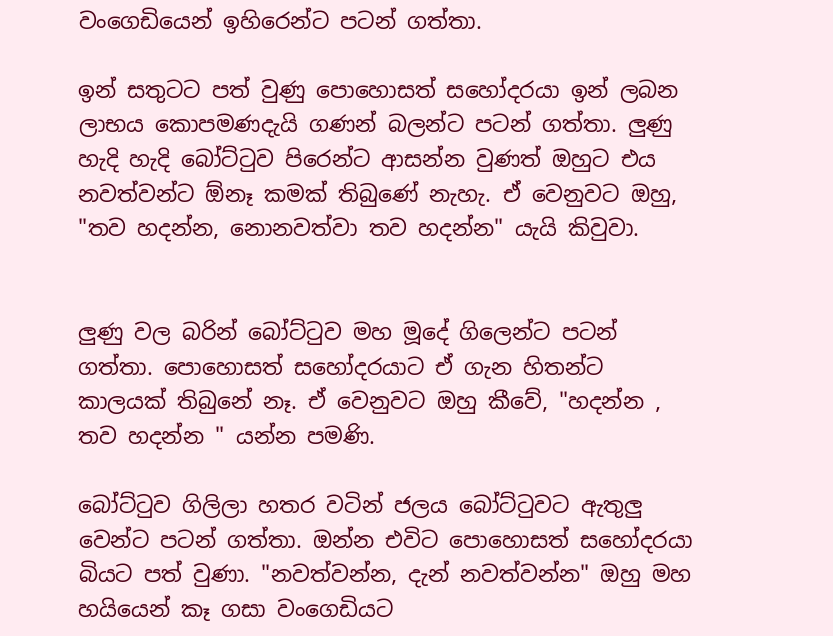වංගෙඩියෙන් ඉහිරෙන්ට පටන් ගත්තා.

ඉන් සතුටට පත් වුණු පොහොසත් සහෝදරයා ඉන් ලබන ලාභය කොපමණදැයි ගණන් බලන්ට පටන් ගත්තා. ලුණු හැදි හැදි බෝට්ටුව පිරෙන්ට ආසන්න වුණත් ඔහුට එය නවත්වන්ට ඕනෑ කමක් තිබුණේ නැහැ. ඒ වෙනුවට ඔහු, "තව හදන්න, නොනවත්වා තව හදන්න" යැයි කිවුවා.


ලුණු වල බරින් බෝට්ටුව මහ මූදේ ගිලෙන්ට පටන් ගත්තා. පොහොසත් සහෝදරයාට ඒ ගැන හිතන්ට කාලයක් තිබුනේ නෑ. ඒ වෙනුවට ඔහු කීවේ, "හදන්න , තව හදන්න " යන්න පමණි.

බෝට්ටුව ගිලිලා හතර වටින් ජලය බෝට්ටුවට ඇතුලු වෙන්ට පටන් ගත්තා. ඔන්න එවිට පොහොසත් සහෝදරයා බියට පත් වුණා. "නවත්වන්න, දැන් නවත්වන්න" ඔහු මහ හයියෙන් කෑ ගසා වංගෙඩියට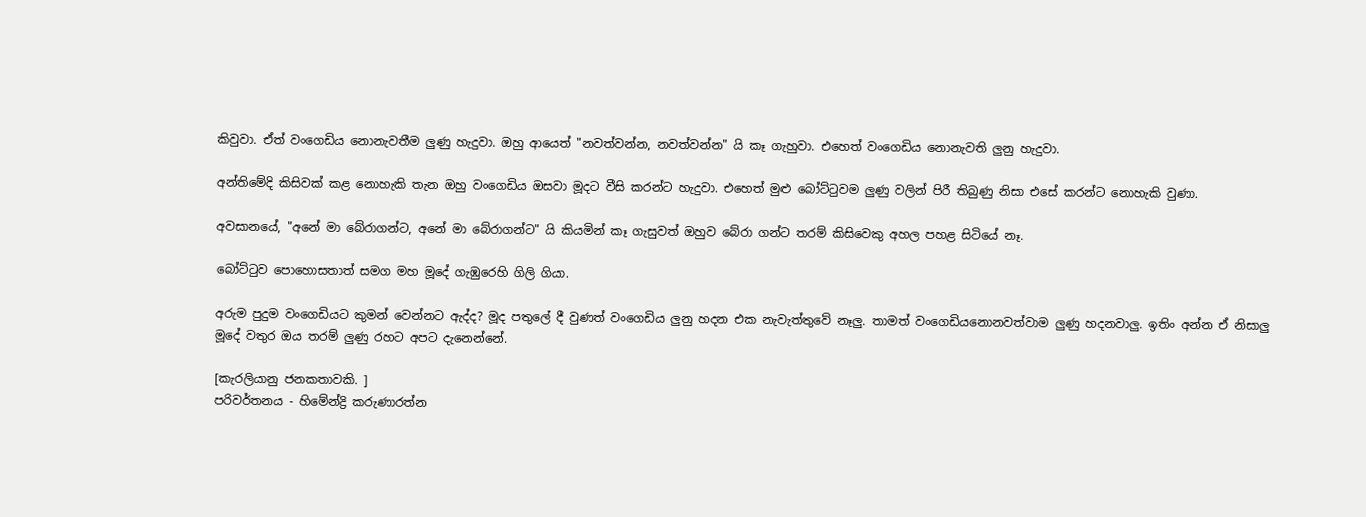කිවුවා. ඒත් වංගෙඩිය නොනැවතීම ලුණු හැදුවා. ඔහු ආයෙත් "නවත්වන්න, නවත්වන්න" යි කෑ ගැහුවා. එහෙත් වංගෙඩිය නොනැවති ලුනු හැදුවා.

අන්තිමේදි කිසිවක් කළ නොහැකි තැන ඔහු වංගෙඩිය ඔසවා මූදට වීසි කරන්ට හැදුවා. එහෙත් මුළු බෝට්ටුවම ලුණු වලින් පිරී තිබුණු නිසා එසේ කරන්ට නොහැකි වුණා.

අවසානයේ, "අනේ මා බේරාගන්ට, අනේ මා බේරාගන්ට" යි කියමින් කෑ ගැසුවත් ඔහුව බේරා ගන්ට තරම් කිසිවෙකු අහල පහළ සිටියේ නෑ.

බෝට්ටුව පොහොසතාත් සමග මහ මූදේ ගැඹුරෙහි ගිලි ගියා.

අරුම පුදුම වංගෙඩියට කුමන් වෙන්නට ඇද්ද? මූද පතුලේ දී වුණත් වංගෙඩිය ලුනු හදන එක නැවැත්තුවේ නෑලු. තාමත් වංගෙඩියනොනවත්වාම ලුණු හදනවාලු. ඉතිං අන්න ඒ නිසාලු මූදේ වතුර ඔය තරම් ලුණු රහට අපට දැනෙන්නේ.

[කැරලියානු ජනකතාවකි. ]
පරිවර්තනය - හිමේන්ද්‍රි කරුණාරත්න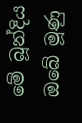මේ බූන්දිය ඔබේ මූණු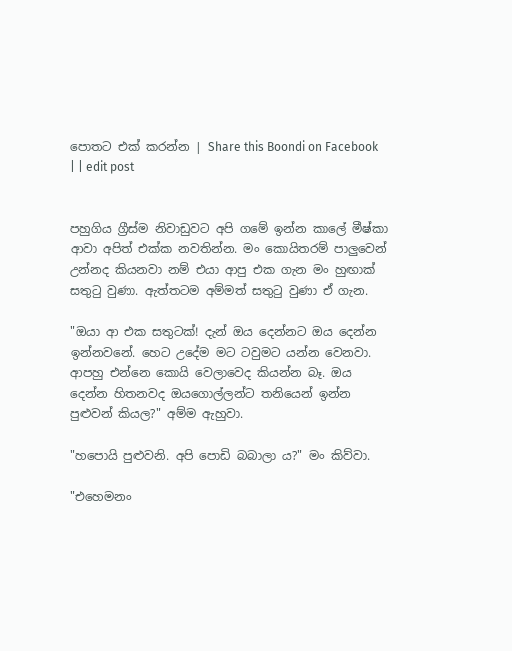පොතට එක් කරන්න | Share this Boondi on Facebook
| | edit post


පහුගිය ග්‍රීස්ම නිවාඩුවට අපි ගමේ ඉන්න කාලේ මීෂ්කා ආවා අපිත් එක්ක නවතින්න. මං කොයිතරම් පාලුවෙන් උන්නද කියනවා නම් එයා ආපු එක ගැන මං හුඟාක් සතුටු වුණා. ඇත්තටම අම්මත් සතුටු වුණා ඒ ගැන.

"ඔයා ආ එක සතුටක්! දැන් ඔය දෙන්නට ඔය දෙන්න ඉන්නවනේ. හෙට උදේම මට ටවුමට යන්න වෙනවා. ආපහු එන්නෙ කොයි වෙලාවෙද කියන්න බෑ. ඔය දෙන්න හිතනවද ඔයගොල්ලන්ට තනියෙන් ඉන්න පුළුවන් කියල?" අම්ම ඇහුවා.

"හපොයි පුළුවනි. අපි පොඩි බබාලා ය?" මං කිව්වා.

"එහෙමනං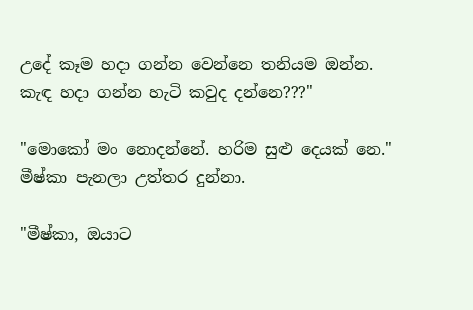උදේ කෑම හදා ගන්න වෙන්නෙ තනියම ඔන්න. කැඳ හදා ගන්න හැටි කවුද දන්නෙ???"

"මොකෝ මං නොදන්නේ. හරිම සුළු දෙයක් නෙ." මීෂ්කා පැනලා උත්තර දුන්නා.

"මීෂ්කා, ඔයාට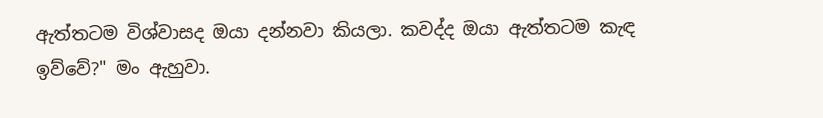ඇත්තටම විශ්වාසද ඔයා දන්නවා කියලා. කවද්ද ඔයා ඇත්තටම කැඳ ඉව්වේ?" මං ඇහුවා.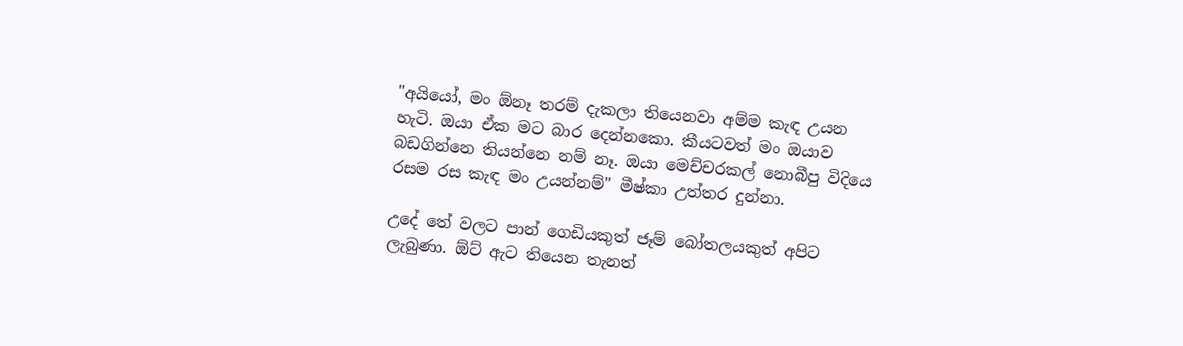"අයියෝ, මං ඕනෑ තරම් දැකලා තියෙනවා අම්ම කැඳ උයන හැටි. ඔයා ඒක මට බාර දෙන්නකො. කීයටවත් මං ඔයාව බඩගින්නෙ තියන්නෙ නම් නෑ. ඔයා මෙච්චරකල් නොබීපු විදියෙ රසම රස කැඳ මං උයන්නම්" මීෂ්කා උත්තර දුන්නා.

උදේ තේ වලට පාන් ගෙඩියකුත් ජෑම් බෝතලයකුත් අපිට ලැබුණා. ඕට් ඇට තියෙන තැනත්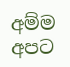අම්ම අපට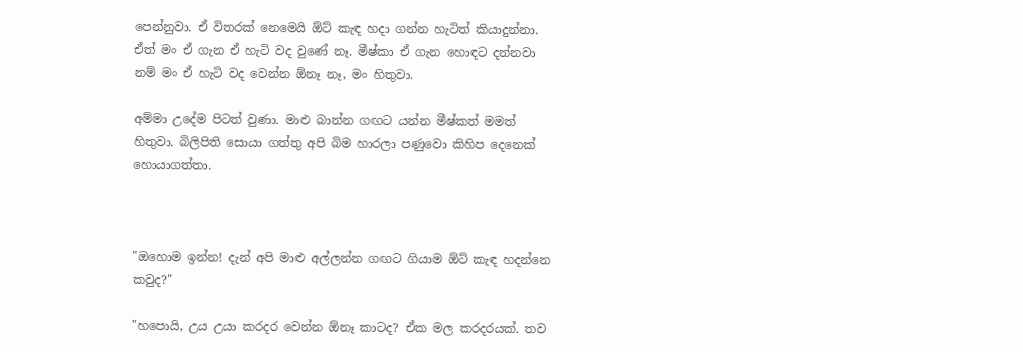පෙන්නුවා. ඒ විතරක් නෙමෙයි ඕට් කැඳ හදා ගන්න හැටිත් කියාදුන්නා. ඒත් මං ඒ ගැන ඒ හැටි වද වුණේ නෑ. මීෂ්කා ඒ ගැන හොඳට දන්නවා නම් මං ඒ හැටි වද වෙන්න ඕනෑ නෑ, මං හිතුවා.

අම්මා උදේම පිටත් වුණා. මාළු බාන්න ගඟට යන්න මීෂ්කත් මමත් හිතුවා. බිලිපිති සොයා ගත්තු අපි බිම හාරලා පණුවො කිහිප දෙනෙක් හොයාගත්තා.



"ඔහොම ඉන්න! දැන් අපි මාළු අල්ලන්න ගඟට ගියාම ඕට් කැඳ හදන්නෙ කවුද?"

"හපොයි, උය උයා කරදර වෙන්න ඕනෑ කාටද? ඒක මල කරදරයක්. තව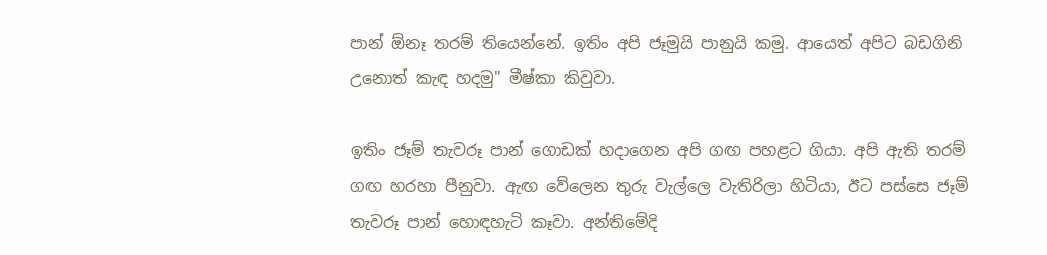පාන් ඕනෑ තරම් තියෙන්නේ. ඉතිං අපි ජෑමුයි පානුයි කමු. ආයෙත් අපිට බඩගිනි උනොත් කැඳ හදමු" මීෂ්කා කිවුවා.

ඉතිං ජෑම් තැවරූ පාන් ගොඩක් හදාගෙන අපි ගඟ පහළට ගියා. අපි ඇති තරම් ගඟ හරහා පීනුවා. ඇඟ වේලෙන තුරු වැල්ලෙ වැතිරිලා හිටියා, ඊට පස්සෙ ජෑම් තැවරූ පාන් හොඳහැටි කෑවා. අන්තිමේදි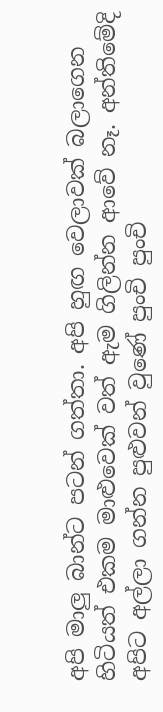අපි මාලු බාන්ට පටන් ගත්තා. අපි හුඟ වෙලාවක් බලාගෙන හිටියත් එකම මාළුවෙක් වත් ඇම ගිලින්න ආවේ නෑ. අන්තිමේදි අපිට අල්ලා ගන්න පුළුවන් වුණේ පුංචි පුංචි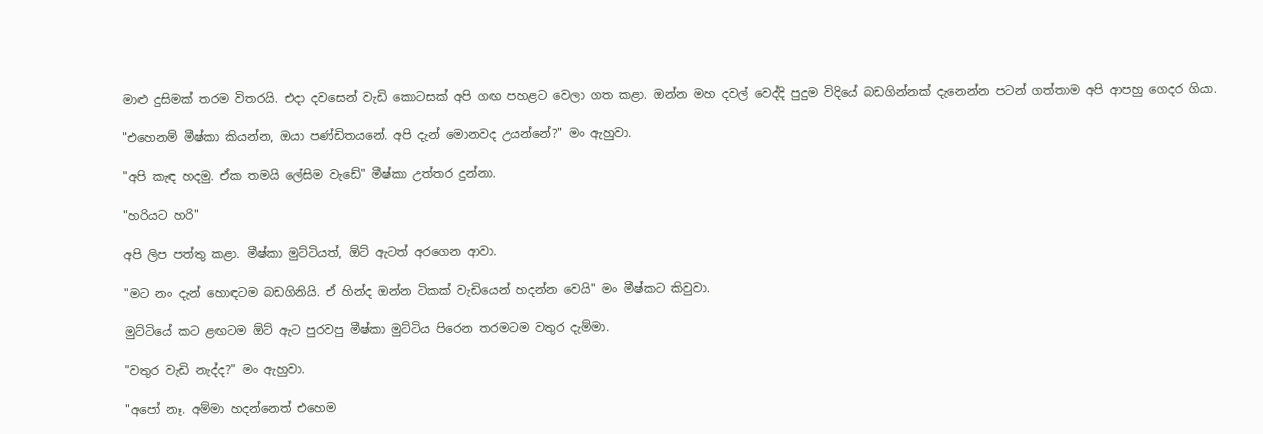මාළු දුසිමක් තරම විතරයි. එදා දවසෙන් වැඩි කොටසක් අපි ගඟ පහළට වෙලා ගත කළා. ඔන්න මහ දවල් වෙද්දි පුදුම විදියේ බඩගින්නක් දැනෙන්න පටන් ගත්තාම අපි ආපහු ගෙදර ගියා.

"එහෙනම් මීෂ්කා කියන්න, ඔයා පණ්ඩිතයනේ. අපි දැන් මොනවද උයන්නේ?" මං ඇහුවා.

"අපි කැඳ හදමු. ඒක තමයි ලේසිම වැඩේ" මීෂ්කා උත්තර දුන්නා.

"හරියට හරි"

අපි ලිප පත්තු කළා. මීෂ්කා මුට්ටියත්, ඕට් ඇටත් අරගෙන ආවා.

"මට නං දැන් හොඳටම බඩගිනියි. ඒ හින්ද ඔන්න ටිකක් වැඩියෙන් හදන්න වෙයි" මං මීෂ්කට කිවුවා.

මුට්ටියේ කට ළඟටම ඕට් ඇට පුරවපු මීෂ්කා මුට්ටිය පිරෙන තරමටම වතුර දැම්මා.

"වතුර වැඩි නැද්ද?" මං ඇහුවා.

"අපෝ නෑ. අම්මා හදන්නෙත් එහෙම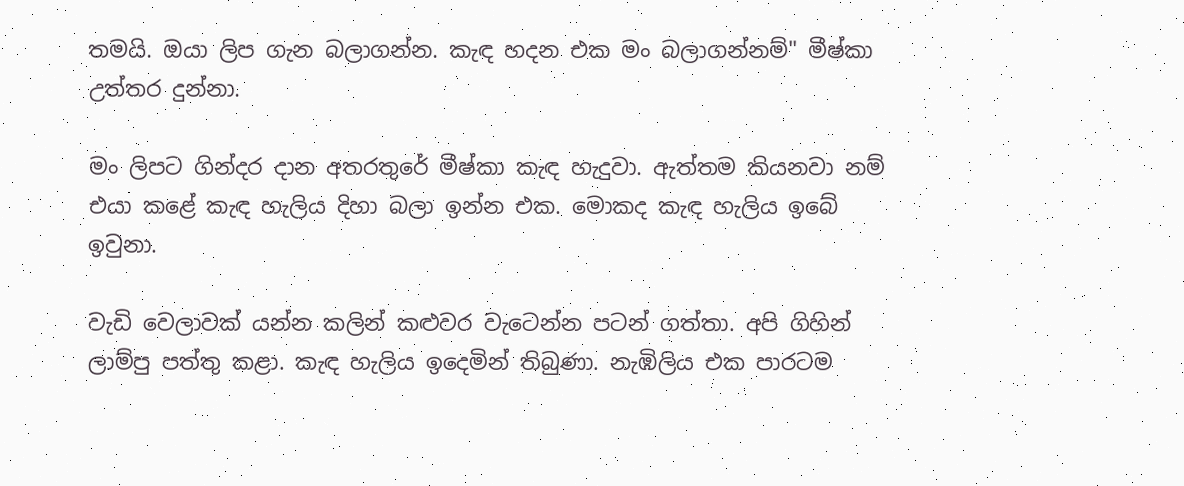තමයි. ඔයා ලිප ගැන බලාගන්න. කැඳ හදන එක මං බලාගන්නම්" මීෂ්කා උත්තර දුන්නා.

මං ලිපට ගින්දර දාන අතරතුරේ මීෂ්කා කැඳ හැදුවා. ඇත්තම කියනවා නම් එයා කළේ කැඳ හැලිය දිහා බලා ඉන්න එක. මොකද කැඳ හැලිය ඉබේ ඉවුනා.

වැඩි වෙලාවක් යන්න කලින් කළුවර වැටෙන්න පටන් ගත්තා. අපි ගිහින් ලාම්පු පත්තු කළා. කැඳ හැලිය ඉදෙමින් තිබුණා. නැඹිලිය එක පාරටම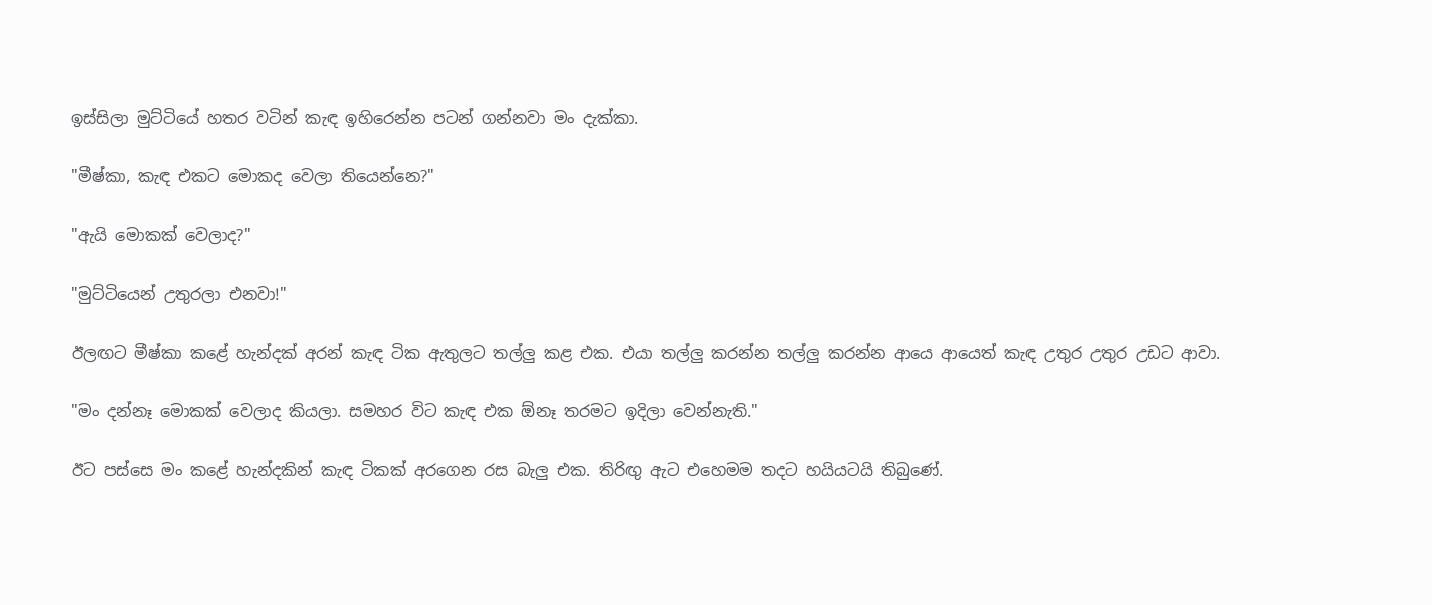ඉස්සිලා මුට්ටියේ හතර වටින් කැඳ ඉහිරෙන්න පටන් ගන්නවා මං දැක්කා.

"මීෂ්කා, කැඳ එකට මොකද වෙලා තියෙන්නෙ?"

"ඇයි මොකක් වෙලාද?"

"මුට්ටියෙන් උතුරලා එනවා!"

ඊලඟට මීෂ්කා කළේ හැන්දක් අරන් කැඳ ටික ඇතුලට තල්ලු කළ එක. එයා තල්ලු කරන්න තල්ලු කරන්න ආයෙ ආයෙත් කැඳ උතුර උතුර උඩට ආවා.

"මං දන්නෑ මොකක් වෙලාද කියලා. සමහර විට කැඳ එක ඕනෑ තරමට ඉදිලා වෙන්නැති."

ඊට පස්සෙ මං කළේ හැන්දකින් කැඳ ටිකක් අරගෙන රස බැලු එක. තිරිඟු ඇට එහෙමම තදට හයියටයි තිබුණේ.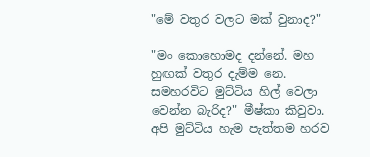"මේ වතුර වලට මක් වුනාද?"

"මං කොහොමද දන්නේ. මහ හුඟක් වතුර දැම්ම නෙ. සමහරවිට මුට්ටිය හිල් වෙලා වෙන්න බැරිද?" මීෂ්කා කිවුවා. අපි මුට්ටිය හැම පැත්තම හරව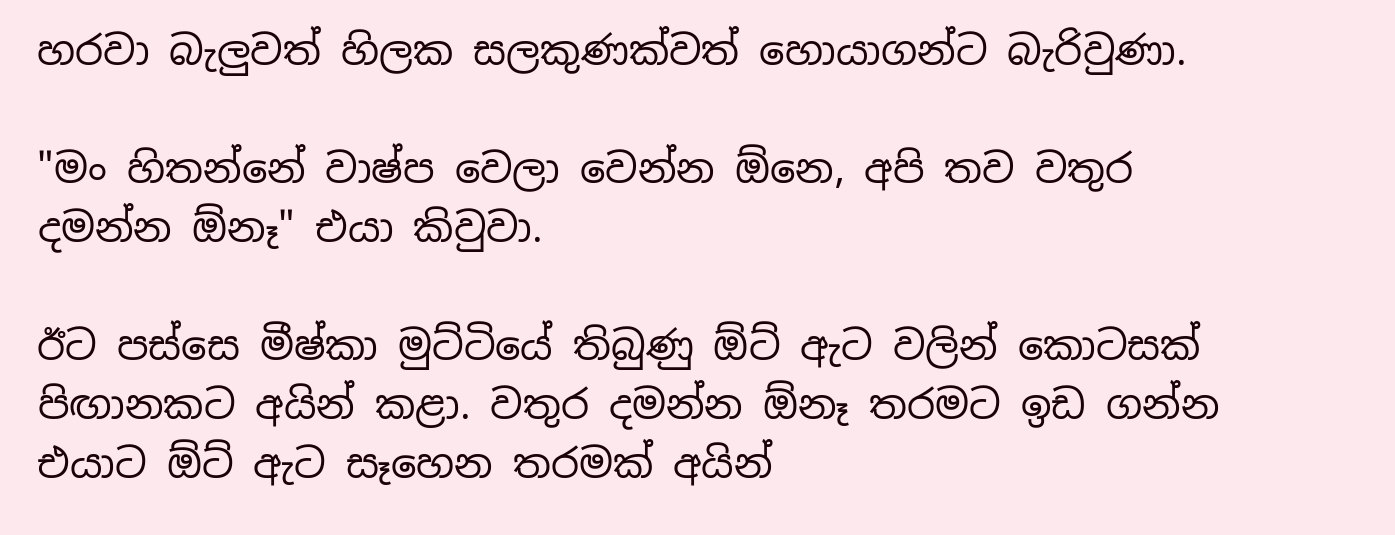හරවා බැලුවත් හිලක සලකුණක්වත් හොයාගන්ට බැරිවුණා.

"මං හිතන්නේ වාෂ්ප වෙලා වෙන්න ඕනෙ, අපි තව වතුර දමන්න ඕනෑ" එයා කිවුවා.

ඊට පස්සෙ මීෂ්කා මුට්ටියේ තිබුණු ඕට් ඇට වලින් කොටසක් පිඟානකට අයින් කළා. වතුර දමන්න ඕනෑ තරමට ඉඩ ගන්න එයාට ඕට් ඇට සෑහෙන තරමක් අයින්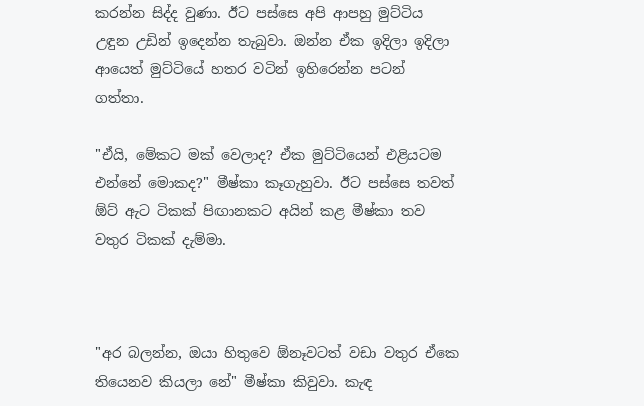කරන්න සිද්ද වුණා. ඊට පස්සෙ අපි ආපහු මුට්ටිය උඳුන උඩින් ඉදෙන්න තැබුවා. ඔන්න ඒක ඉදිලා ඉදිලා ආයෙත් මුට්ටියේ හතර වටින් ඉහිරෙන්න පටන් ගත්තා.

"ඒයි, මේකට මක් වෙලාද? ඒක මුට්ටියෙන් එළියටම එන්නේ මොකද?" මීෂ්කා කෑගැහුවා. ඊට පස්සෙ තවත් ඕට් ඇට ටිකක් පිඟානකට අයින් කළ මීෂ්කා තව වතුර ටිකක් දැම්මා.



"අර බලන්න, ඔයා හිතුවෙ ඕනෑවටත් වඩා වතුර ඒකෙ තියෙනව කියලා නේ" මීෂ්කා කිවුවා. කැඳ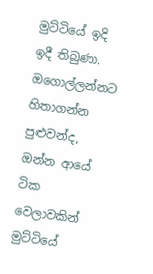මුට්ටියේ ඉදි ඉදී තිබුණා. ඔගොල්ලන්නට හිතාගන්න පුළුවන්ද, ඔන්න ආයේ ටික වෙලාවකින් මුට්ටියේ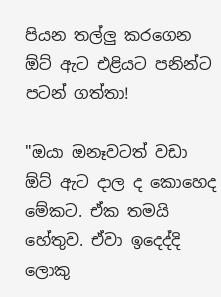පියන තල්ලු කරගෙන ඕට් ඇට එළියට පනින්ට පටන් ගත්තා!

"ඔයා ඔනෑවටත් වඩා ඕට් ඇට දාල ද කොහෙද මේකට. ඒක තමයි හේතුව. ඒවා ඉදෙද්දි ලොකු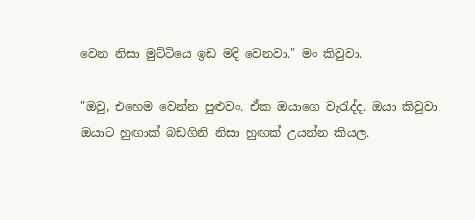වෙන නිසා මුට්ටියෙ ඉඩ මදි වෙනවා." මං කිවුවා.

"ඔවු, එහෙම වෙන්න පුළුවං. ඒක ඔයාගෙ වැරැද්ද. ඔයා කිවුවා ඔයාට හුඟාක් බඩගිනි නිසා හුඟක් උයන්න කියල.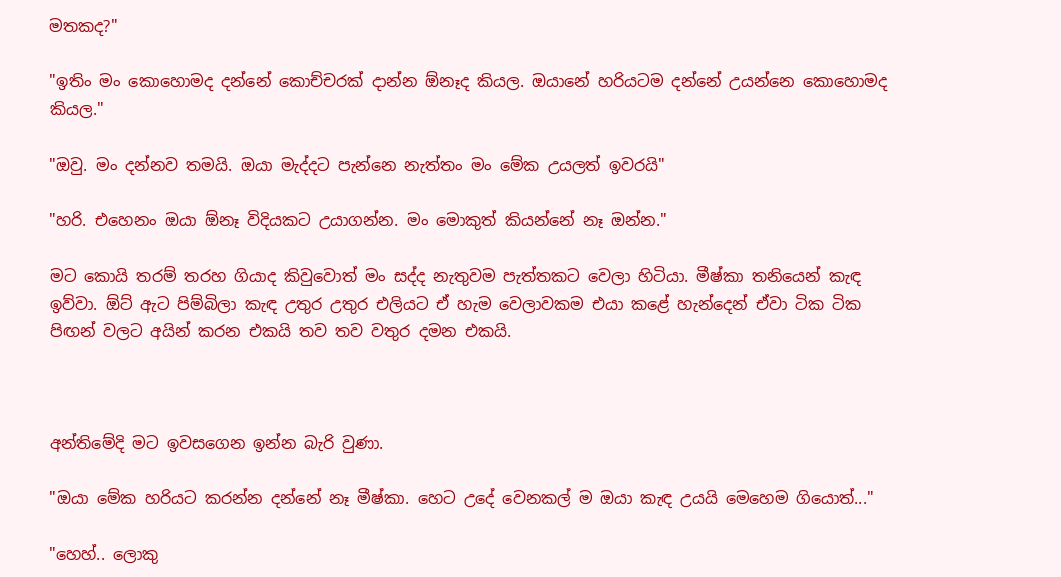මතකද?"

"ඉතිං මං කොහොමද දන්නේ කොච්චරක් දාන්න ඕනෑද කියල. ඔයානේ හරියටම දන්නේ උයන්නෙ කොහොමද කියල."

"ඔවු. මං දන්නව තමයි. ඔයා මැද්දට පැන්නෙ නැත්තං මං මේක උයලත් ඉවරයි"

"හරි. එහෙනං ඔයා ඕනෑ විදියකට උයාගන්න. මං මොකුත් කියන්නේ නෑ ඔන්න."

මට කොයි තරම් තරහ ගියාද කිවුවොත් මං සද්ද නැතුවම පැත්තකට වෙලා හිටියා. මීෂ්කා තනියෙන් කැඳ ඉව්වා. ඕට් ඇට පිම්බිලා කැඳ උතුර උතුර එලියට ඒ හැම වෙලාවකම එයා කළේ හැන්දෙන් ඒවා ටික ටික පිඟන් වලට අයින් කරන එකයි තව තව වතුර දමන එකයි.



අන්තිමේදි මට ඉවසගෙන ඉන්න බැරි වුණා.

"ඔයා මේක හරියට කරන්න දන්නේ නෑ මීෂ්කා. හෙට උදේ වෙනකල් ම ඔයා කැඳ උයයි මෙහෙම ගියොත්..."

"හෙහ්.. ලොකු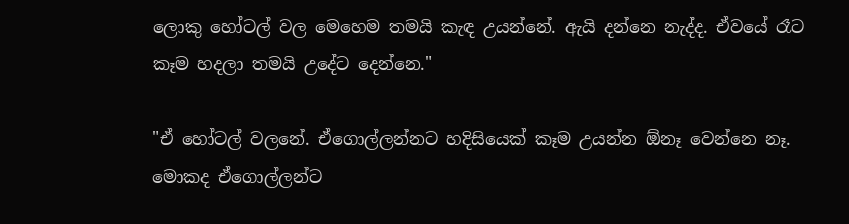ලොකු හෝටල් වල මෙහෙම තමයි කැඳ උයන්නේ. ඇයි දන්නෙ නැද්ද. ඒවයේ රෑට කෑම හදලා තමයි උදේට දෙන්නෙ."

"ඒ හෝටල් වලනේ. ඒගොල්ලන්නට හදිසියෙක් කෑම උයන්න ඕනෑ වෙන්නෙ නෑ. මොකද ඒගොල්ලන්ට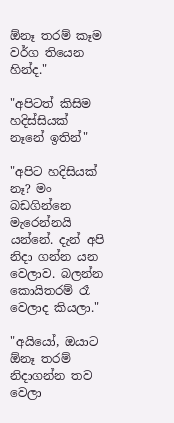ඕනෑ තරම් කෑම වර්ග තියෙන හින්ද."

"අපිටත් කිසිම හදිස්සියක් නෑනේ ඉතින්"

"අපිට හදිසියක් නෑ? මං බඩගින්නෙ මැරෙන්නයි යන්නේ. දැන් අපි නිදා ගන්න යන වෙලාව. බලන්න කොයිතරම් රෑ වෙලාද කියලා."

"අයියෝ, ඔයාට ඕනෑ තරම් නිදාගන්න තව වෙලා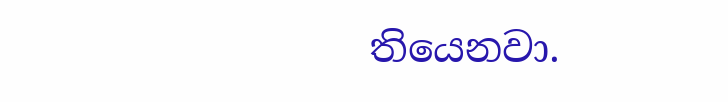තියෙනවා.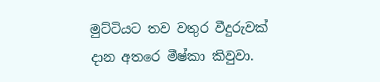මුට්ටියට තව වතුර වීදුරුවක් දාන අතරෙ මීෂ්කා කිවුවා.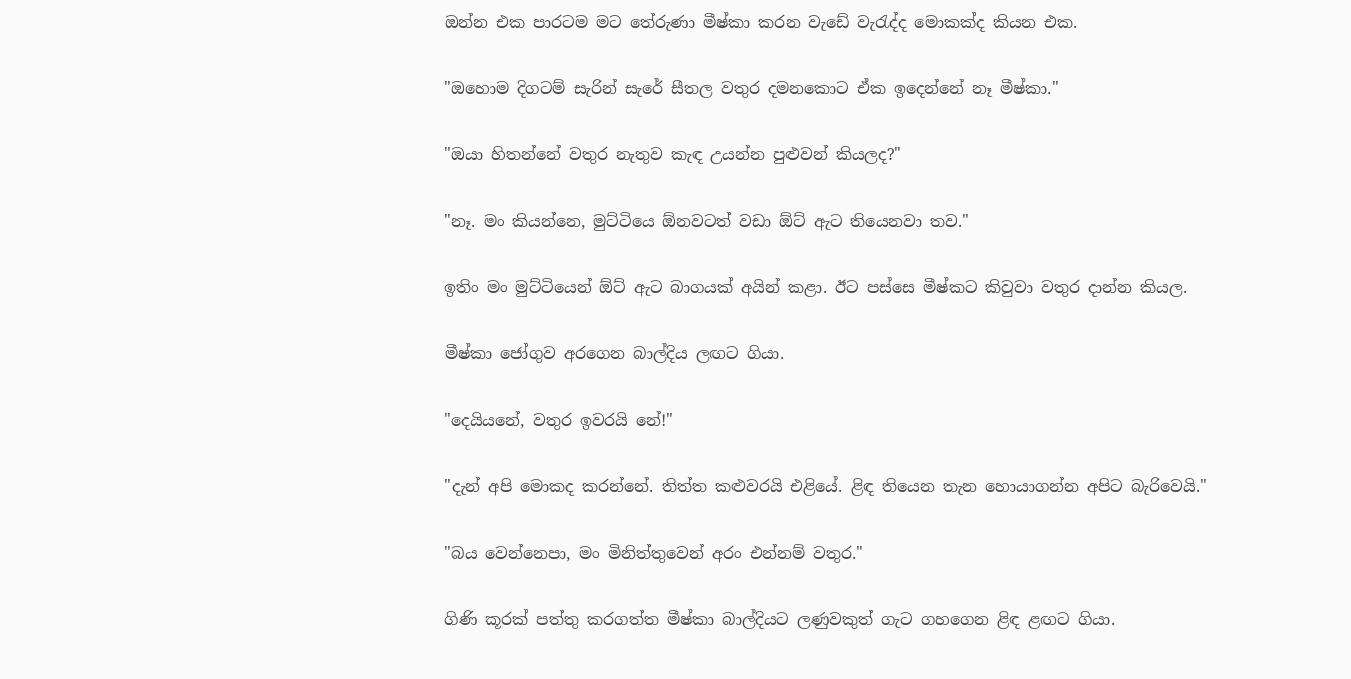ඔන්න එක පාරටම මට තේරුණා මීෂ්කා කරන වැඩේ වැරැද්ද මොකක්ද කියන එක.

"ඔහොම දිගටම් සැරින් සැරේ සීතල වතුර දමනකොට ඒක ඉදෙන්නේ නෑ මීෂ්කා."

"ඔයා හිතන්නේ වතුර නැතුව කැඳ උයන්න පුළුවන් කියලද?"

"නෑ. මං කියන්නෙ, මුට්ටියෙ ඕනවටත් වඩා ඕට් ඇට තියෙනවා තව."

ඉතිං මං මුට්ටියෙන් ඕට් ඇට බාගයක් අයින් කළා. ඊට පස්සෙ මීෂ්කට කිවුවා වතුර දාන්න කියල.

මීෂ්කා ජෝගුව අරගෙන බාල්දිය ලඟට ගියා.

"දෙයියනේ, වතුර ඉවරයි නේ!"

"දැන් අපි මොකද කරන්නේ. තිත්ත කළුවරයි එළියේ. ළිඳ තියෙන තැන හොයාගන්න අපිට බැරිවෙයි."

"බය වෙන්නෙපා, මං මිනිත්තුවෙන් අරං එන්නම් වතුර."

ගිණි කූරක් පත්තු කරගත්ත මීෂ්කා බාල්දියට ලණුවකුත් ගැට ගහගෙන ළිඳ ළඟට ගියා.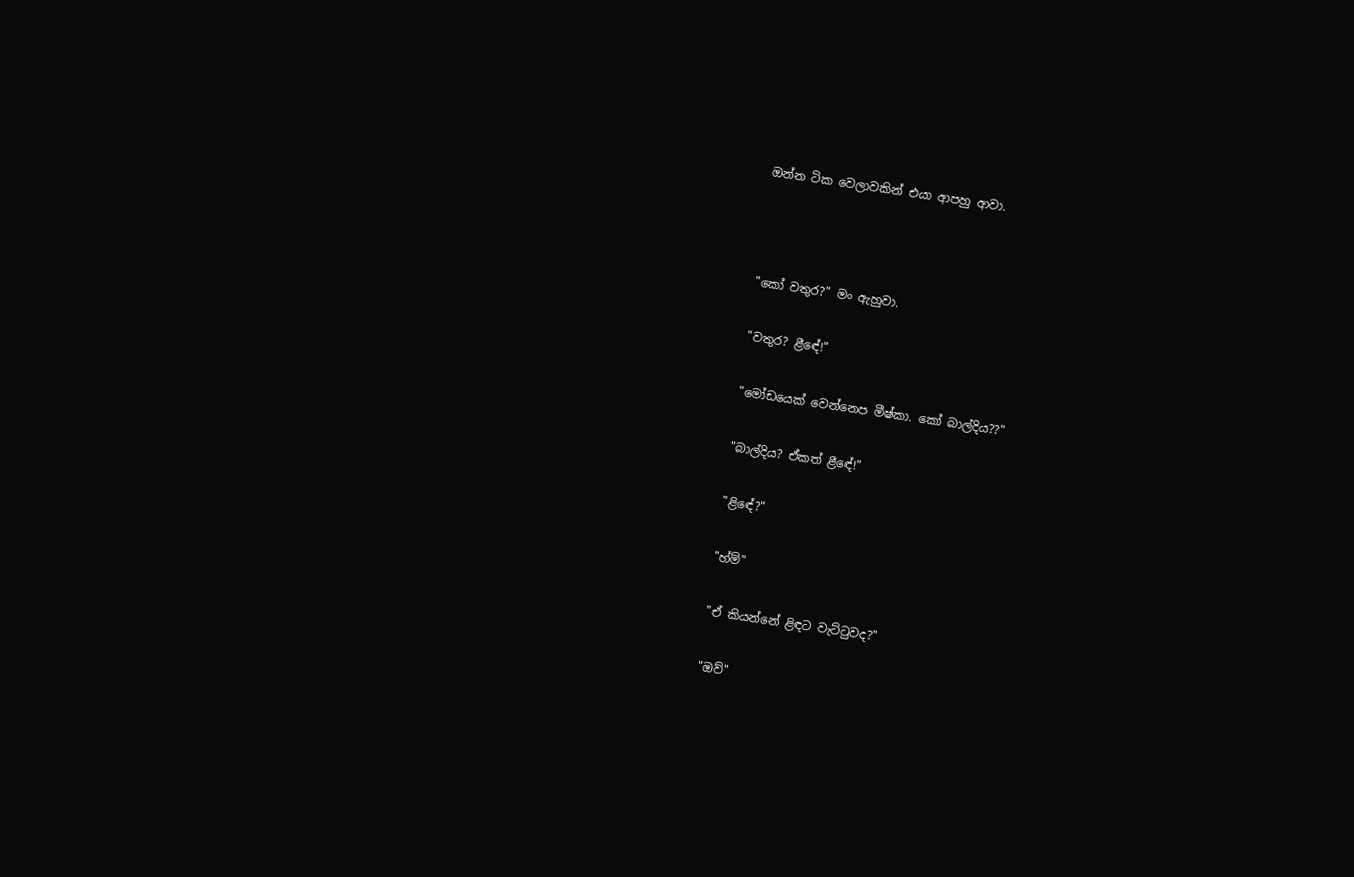ඔන්න ටික වෙලාවකින් එයා ආපහු ආවා.



"කෝ වතුර?" මං ඇහුවා.

"වතුර? ළීඳේ!"

"මෝඩයෙක් වෙන්නෙප මීෂ්කා. කෝ බාල්දිය??"

"බාල්දිය? ඒකත් ළීඳේ!"

"ළිඳේ?"

"හ්ම්"

"ඒ කියන්නේ ළිඳට වැට්ටුවද?"

"ඔව්"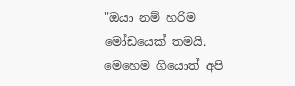"ඔයා නම් හරිම මෝඩයෙක් තමයි. මෙහෙම ගියොත් අපි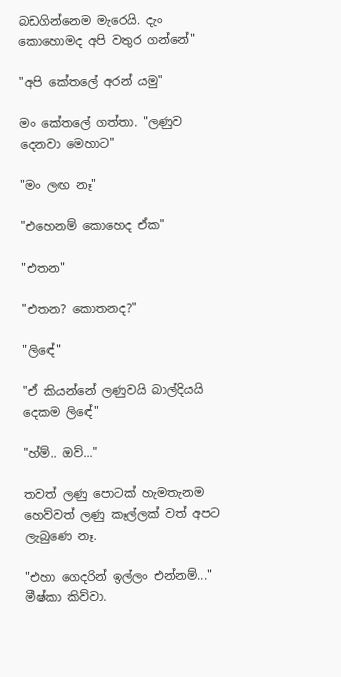බඩගින්නෙම මැරෙයි. දැං කොහොමද අපි වතුර ගන්නේ"

"අපි කේතලේ අරන් යමු"

මං කේතලේ ගත්තා. "ලණුව දෙනවා මෙහාට"

"මං ලඟ නෑ"

"එහෙනම් කොහෙද ඒක"

"එතන"

"එතන? කොතනද?"

"ලිඳේ"

"ඒ කියන්නේ ලණුවයි බාල්දියයි දෙකම ලිඳේ"

"හ්ම්.. ඔව්..."

තවත් ලණු පොටක් හැමතැනම හෙව්වත් ලණු කෑල්ලක් වත් අපට ලැබුණෙ නෑ.

"එහා ගෙදරින් ඉල්ලං එන්නම්..." මීෂ්කා කිව්වා.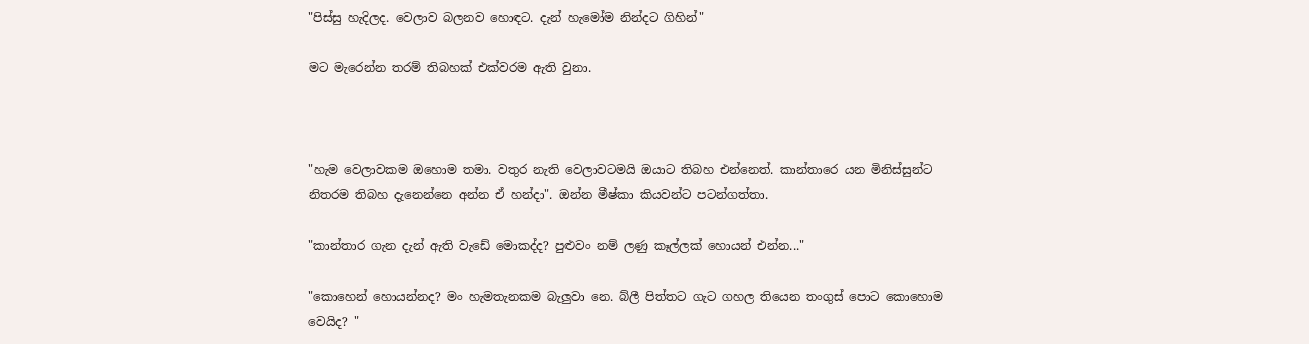"පිස්සු හැදිලද. වෙලාව බලනව හොඳට. දැන් හැමෝම නින්දට ගිහින්"

මට මැරෙන්න තරම් තිබහක් එක්වරම ඇති වුනා.



"හැම වෙලාවකම ඔහොම තමා. වතුර නැති වෙලාවටමයි ඔයාට තිබහ එන්නෙත්. කාන්තාරෙ යන මිනිස්සුන්ට නිතරම තිබහ දැනෙන්නෙ අන්න ඒ හන්දා". ඔන්න මීෂ්කා කියවන්ට පටන්ගත්තා.

"කාන්තාර ගැන දැන් ඇති වැඩේ මොකද්ද? පුළුවං නම් ලණු කෑල්ලක් හොයන් එන්න..."

"කොහෙන් හොයන්නද? මං හැමතැනකම බැලුවා නෙ. බ්ලී පිත්තට ගැට ගහල තියෙන තංගුස් පොට කොහොම වෙයිද? "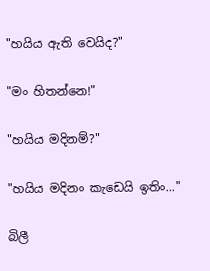"හයිය ඇති වෙයිද?"

"මං හිතන්නෙ!"

"හයිය මදිනම්?"

"හයිය මදිනං කැඩෙයි ඉතිං..."

බිලී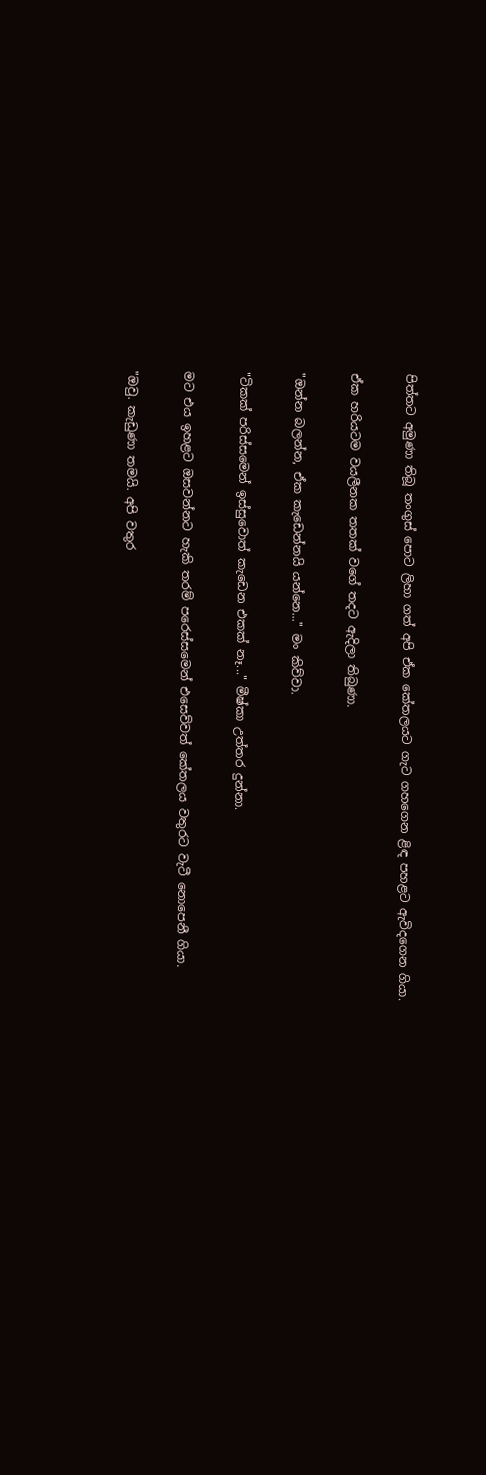පිත්තට අමුණා තිබූ තංගුස් පොට ලිහා ගත් අපි ඒක කේතලයට ගැට ගහගෙන ළිඳ පහළට ඇවිදගෙන ගියා.

ඒක හරියටම වයලීනක තතක් වගේ තදට ඇදිලා තිබුණා.

"ඔන්න බලන්න, ඒක කැඩෙන්නයි යන්නෙ..." මං කිව්වා.

"ටිකක් පරිස්සමෙන් ඉස්සුවොත් කැඩෙන එකක් නෑ..." මීෂ්කා උත්තර දුන්නා.

මට එය ඉහළට ඔසවන්නට හැකි තරම් පරෙස්සමෙන් එසෙව්වත් කේතලය වතුරට වැටී නොපෙනී ගියා.

"ඔවු. කැඩුණා තමයි. අපි වතුර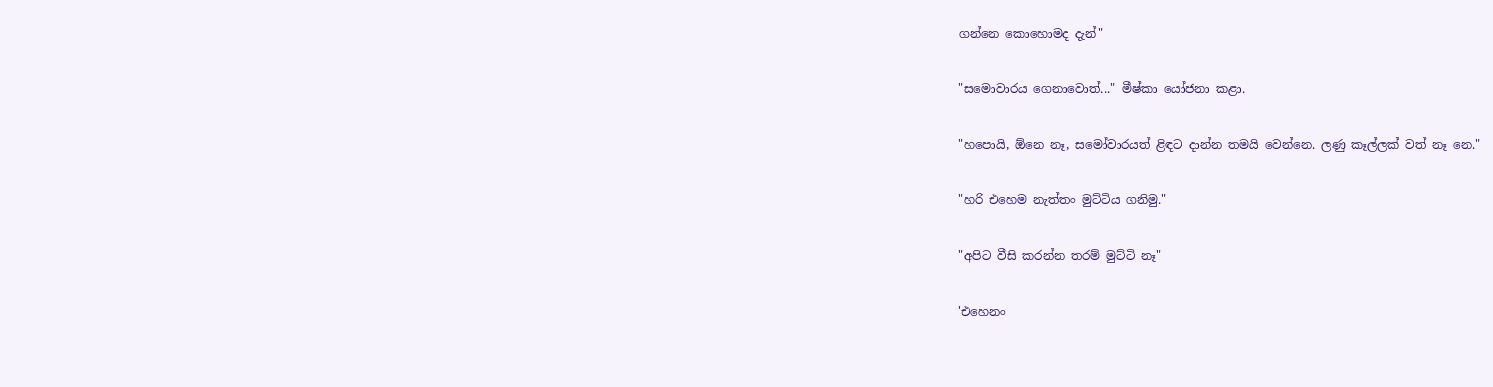ගන්නෙ කොහොමද දැන්"

"සමොවාරය ගෙනාවොත්..." මීෂ්කා යෝජනා කළා.

"හපොයි, ඕනෙ නෑ, සමෝවාරයත් ළිඳට දාන්න තමයි වෙන්නෙ. ලණු කෑල්ලක් වත් නෑ නෙ."

"හරි එහෙම නැත්තං මුට්ටිය ගනිමු."

"අපිට වීසි කරන්න තරම් මුට්ටි නෑ"

'එහෙනං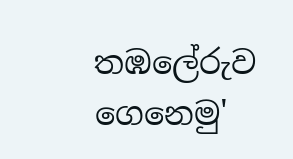තඹලේරුව ගෙනෙමු'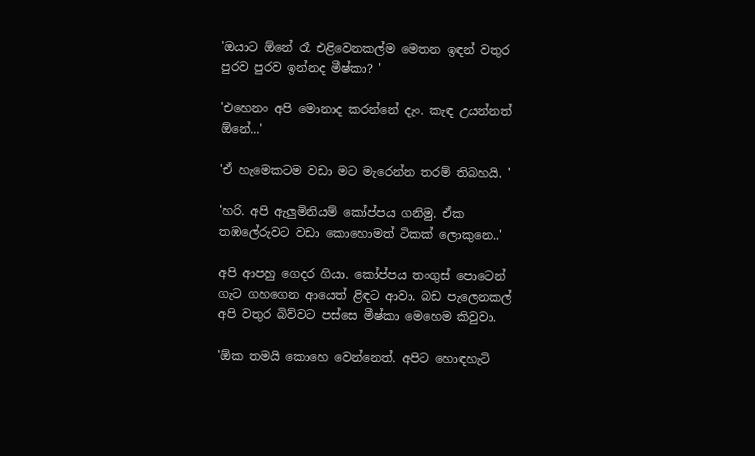'ඔයාට ඕනේ රෑ එළිවෙනකල්ම මෙතන ඉඳන් වතුර පුරව පුරව ඉන්නද මීෂ්කා? '

'එහෙනං අපි මොනාද කරන්නේ දැං. කැඳ උයන්නත් ඕනේ...'

'ඒ හැමෙකටම වඩා මට මැරෙන්න තරම් තිබහයි. '

'හරි. අපි ඇලුමිනියම් කෝප්පය ගනිමු. ඒක තඹලේරුවට වඩා කොහොමත් ටිකක් ලොකුනෙ..'

අපි ආපහු ගෙදර ගියා. කෝප්පය තංගුස් පොටෙන් ගැට ගහගෙන ආයෙත් ළිඳට ආවා. බඩ පැලෙනකල් අපි වතුර බිව්වට පස්සෙ මීෂ්කා මෙහෙම කිවුවා.

'ඕක තමයි කොහෙ වෙන්නෙත්. අපිට හොඳහැටි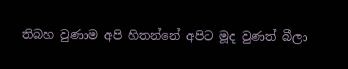තිබහ වුණාම අපි හිතන්නේ අපිට මූද වුණත් බීලා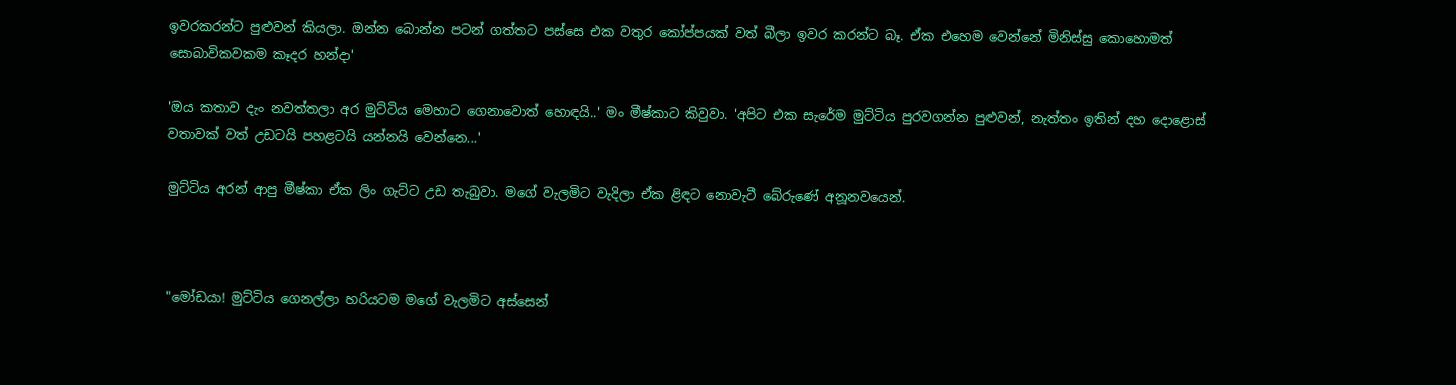ඉවරකරන්ට පුළුවන් කියලා. ඔන්න බොන්න පටන් ගත්තට පස්සෙ එක වතුර කෝප්පයක් වත් බීලා ඉවර කරන්ට බෑ. ඒක එහෙම වෙන්නේ මිනිස්සු කොහොමත් සොබාවිකවකම කෑදර හන්දා'

'ඔය කතාව දැං නවත්තලා අර මුට්ටිය මෙහාට ගෙනාවොත් හොඳයි..' මං මීෂ්කාට කිවුවා. 'අපිට එක සැරේම මුට්ටිය පුරවගන්න පුළුවන්, නැත්තං ඉතින් දහ දොළොස් වතාවක් වත් උඩටයි පහළටයි යන්නයි වෙන්නෙ...'

මුට්ටිය අරන් ආපු මීෂ්කා ඒක ලිං ගැට්ට උඩ තැබුවා. මගේ වැලමිට වැදිලා ඒක ළිඳට නොවැටී බේරුණේ අනූනවයෙන්.



"මෝඩයා! මුට්ටිය ගෙනල්ලා හරියටම මගේ වැලමිට අස්සෙන්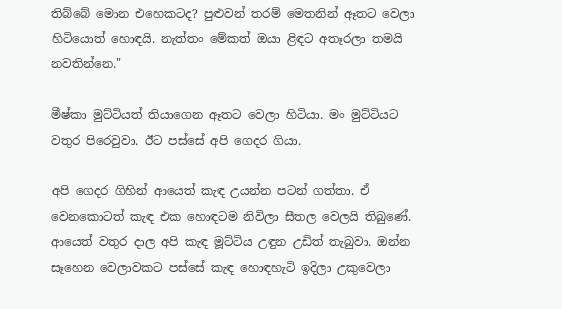තිබ්බේ මොන එහෙකටද? පුළුවන් තරම් මෙතනින් ඈතට වෙලා හිටියොත් හොඳයි. නැත්තං මේකත් ඔයා ළිඳට අතෑරලා තමයි නවතින්නෙ."

මීෂ්කා මුට්ටියත් තියාගෙන ඈතට වෙලා හිටියා. මං මුට්ටියට වතුර පිරෙවුවා. ඊට පස්සේ අපි ගෙදර ගියා.

අපි ගෙදර ගිහින් ආයෙත් කැඳ උයන්න පටන් ගත්තා. ඒ වෙනකොටත් කැඳ එක හොඳටම නිවිලා සීතල වෙලයි තිබුණේ. ආයෙත් වතුර දාල අපි කැඳ මූට්ටිය උඳුන උඩිත් තැබුවා. ඔන්න සෑහෙන වෙලාවකට පස්සේ කැඳ හොඳහැටි ඉදිලා උකුවෙලා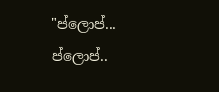"ප්ලොප්... ප්ලොප්..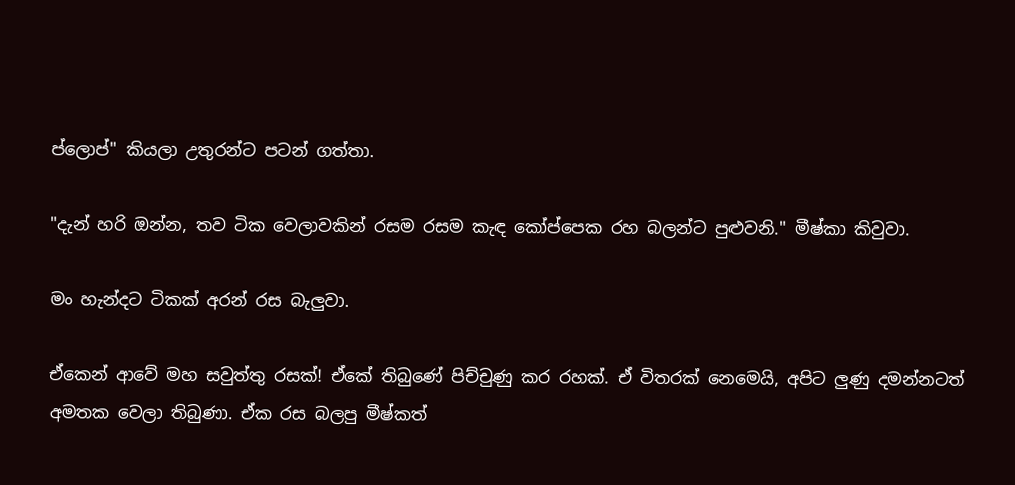ප්ලොප්" කියලා උතුරන්ට පටන් ගත්තා.

"දැන් හරි ඔන්න, තව ටික වෙලාවකින් රසම රසම කැඳ කෝප්පෙක රහ බලන්ට පුළුවනි." මීෂ්කා කිවුවා.

මං හැන්දට ටිකක් අරන් රස බැලුවා.

ඒකෙන් ආවේ මහ සවුත්තු රසක්! ඒකේ තිබුණේ පිච්චුණු කර රහක්. ඒ විතරක් නෙමෙයි, අපිට ලුණු දමන්නටත් අමතක වෙලා තිබුණා. ඒක රස බලපු මීෂ්කත්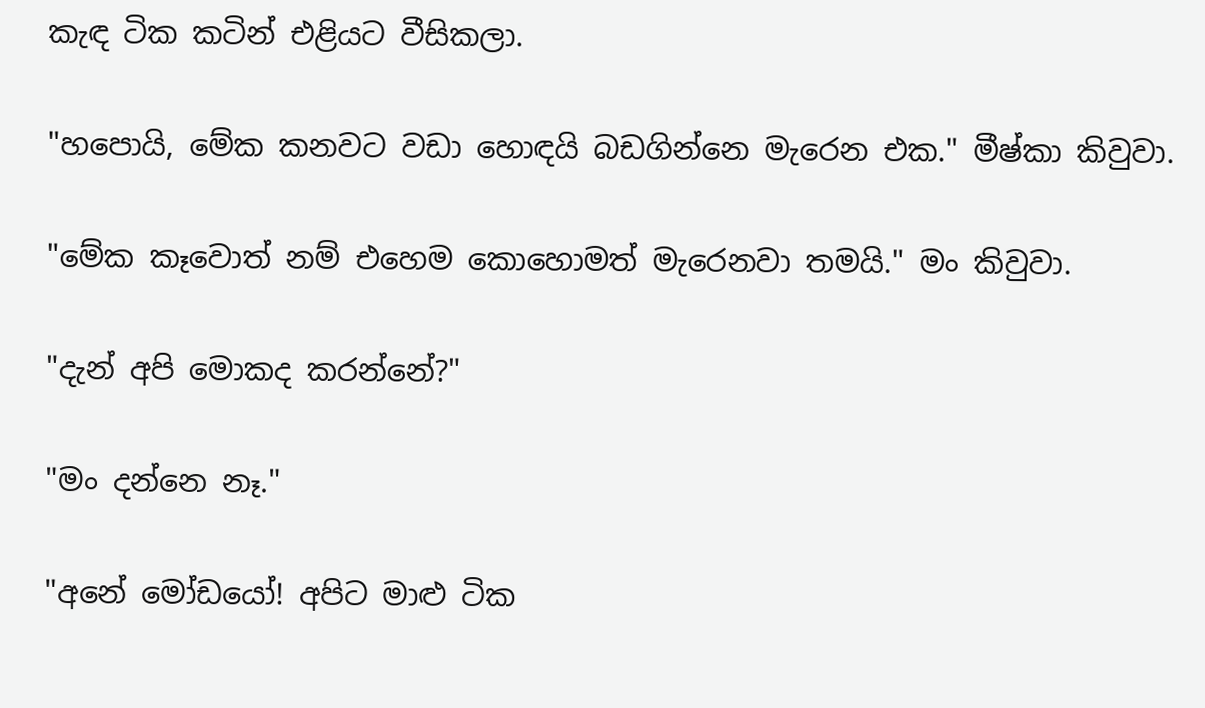කැඳ ටික කටින් එළියට වීසිකලා.

"හපොයි, මේක කනවට වඩා හොඳයි බඩගින්නෙ මැරෙන එක." මීෂ්කා කිවුවා.

"මේක කෑවොත් නම් එහෙම කොහොමත් මැරෙනවා තමයි." මං කිවුවා.

"දැන් අපි මොකද කරන්නේ?"

"මං දන්නෙ නෑ."

"අනේ මෝඩයෝ! අපිට මාළු ටික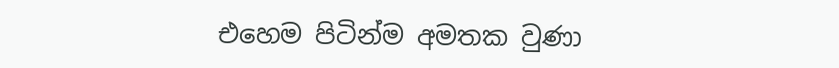එහෙම පිටින්ම අමතක වුණා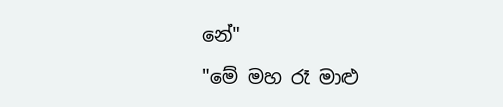නේ"

"මේ මහ රෑ මාළු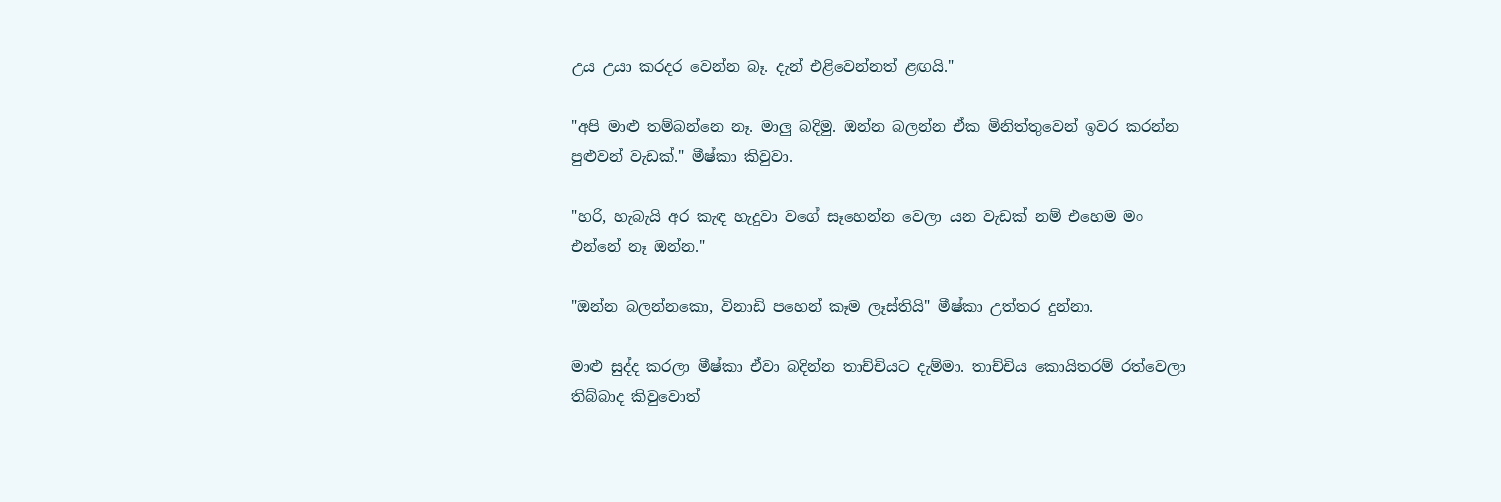උය උයා කරදර වෙන්න බෑ. දැන් එළිවෙන්නත් ළඟයි."

"අපි මාළු තම්බන්නෙ නෑ. මාලු බදිමු. ඔන්න බලන්න ඒක මිනිත්තුවෙන් ඉවර කරන්න පුළුවන් වැඩක්." මීෂ්කා කිවුවා.

"හරි, හැබැයි අර කැඳ හැදුවා වගේ සෑහෙන්න වෙලා යන වැඩක් නම් එහෙම මං එන්නේ නෑ ඔන්න."

"ඔන්න බලන්නකො, විනාඩි පහෙන් කෑම ලෑස්තියි" මීෂ්කා උත්තර දුන්නා.

මාළු සුද්ද කරලා මීෂ්කා ඒවා බදින්න තාච්චියට දැම්මා. තාච්චිය කොයිතරම් රත්වෙලා තිබ්බාද කිවුවොත්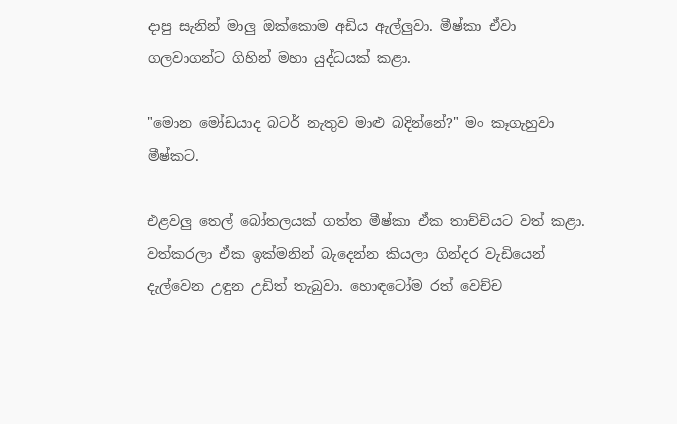දාපු සැනින් මාලු ඔක්කොම අඩිය ඇල්ලුවා. මීෂ්කා ඒවා ගලවාගන්ට ගිහින් මහා යුද්ධයක් කළා.

"මොන මෝඩයාද බටර් නැතුව මාළු බදින්නේ?" මං කෑගැහුවා මීෂ්කට.

එළවලු තෙල් බෝතලයක් ගත්ත මීෂ්කා ඒක තාච්චියට වත් කළා. වත්කරලා ඒක ඉක්මනින් බැදෙන්න කියලා ගින්දර වැඩියෙන් දැල්වෙන උඳුන උඩිත් තැබුවා. හොඳටෝම රත් වෙච්ච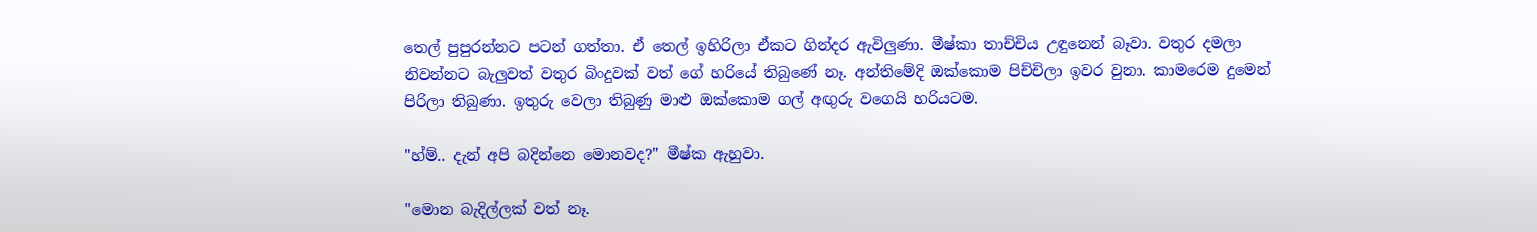තෙල් පුපුරන්නට පටන් ගත්තා. ඒ තෙල් ඉහිරිලා ඒකට ගින්දර ඇවිලුණා. මීෂ්කා තාච්චිය උඳුනෙන් බෑවා. වතුර දමලා නිවන්නට බැලුවත් වතුර බිංදුවක් වත් ගේ හරියේ තිබුණේ නෑ. අන්තිමේදි ඔක්කොම පිච්චිලා ඉවර වුනා. කාමරෙම දුමෙන් පිරිලා තිබුණා. ඉතුරු වෙලා තිබුණු මාළු ඔක්කොම ගල් අඟුරු වගෙයි හරියටම.

"හ්ම්.. දැන් අපි බදින්නෙ මොනවද?" මීෂ්ක ඇහුවා.

"මොන බැදිල්ලක් වත් නෑ.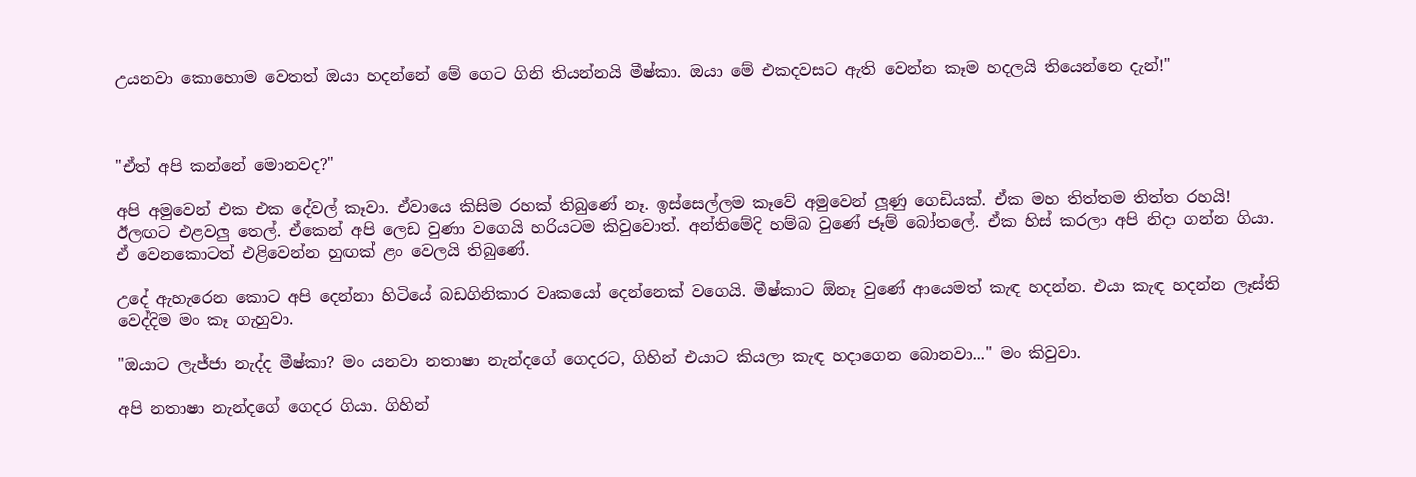උයනවා කොහොම වෙතත් ඔයා හදන්නේ මේ ගෙට ගිනි තියන්නයි මීෂ්කා. ඔයා මේ එකදවසට ඇති වෙන්න කෑම හදලයි තියෙන්නෙ දැන්!"



"ඒත් අපි කන්නේ මොනවද?"

අපි අමුවෙන් එක එක දේවල් කෑවා. ඒවායෙ කිසිම රහක් තිබුණේ නෑ. ඉස්සෙල්ලම කෑවේ අමුවෙන් ලූණු ගෙඩියක්. ඒක මහ තිත්තම තිත්ත රහයි! ඊලඟට එළවලු තෙල්. ඒකෙන් අපි ලෙඩ වුණා වගෙයි හරියටම කිවුවොත්. අන්තිමේදි හම්බ වුණේ ජෑම් බෝතලේ. ඒක හිස් කරලා අපි නිදා ගන්න ගියා. ඒ වෙනකොටත් එළිවෙන්න හුඟක් ළං වෙලයි තිබුණේ.

උදේ ඇහැරෙන කොට අපි දෙන්නා හිටියේ බඩගිනිකාර වෘකයෝ දෙන්නෙක් වගෙයි. මීෂ්කාට ඕනෑ වුණේ ආයෙමත් කැඳ හදන්න. එයා කැඳ හදන්න ලෑස්ති වෙද්දිම මං කෑ ගැහුවා.

"ඔයාට ලැජ්ජා නැද්ද මීෂ්කා? මං යනවා නතාෂා නැන්දගේ ගෙදරට, ගිහින් එයාට කියලා කැඳ හදාගෙන බොනවා..." මං කිවුවා.

අපි නතාෂා නැන්දගේ ගෙදර ගියා. ගිහින්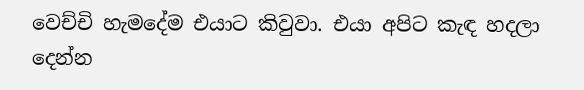වෙච්චි හැමදේම එයාට කිවුවා. එයා අපිට කැඳ හදලා දෙන්න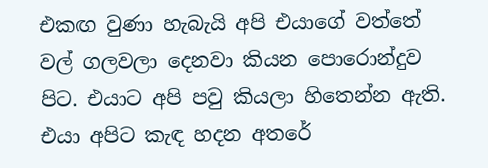එකඟ වුණා හැබැයි අපි එයාගේ වත්තේ වල් ගලවලා දෙනවා කියන පොරොන්දුව පිට. එයාට අපි පවු කියලා හිතෙන්න ඇති. එයා අපිට කැඳ හදන අතරේ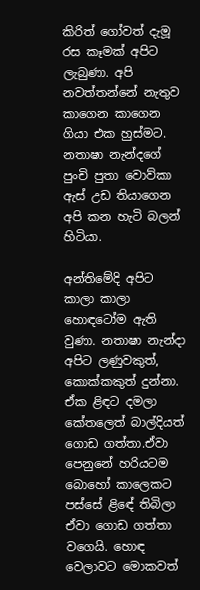කිරිත් ගෝවත් දැමූ රස කෑමක් අපිට ලැබුණා. අපි නවත්තන්නේ නැතුව කාගෙන කාගෙන ගියා එක හුස්මට. නතාෂා නැන්දගේ පුංචි පුතා වොව්කා ඇස් උඩ තියාගෙන අපි කන හැටි බලන් හිටියා.

අන්තිමේදි අපිට කාලා කාලා හොඳටෝම ඇති වුණා. නතාෂා නැන්දා අපිට ලණුවකුත්, කොක්කකුත් දුන්නා. ඒක ළිඳට දමලා කේතලෙත් බාල්දියත් ගොඩ ගත්තා.ඒවා පෙනුනේ හරියටම බොහෝ කාලෙකට පස්සේ ළිඳේ තිබිලා ඒවා ගොඩ ගත්තා වගෙයි. හොඳ වෙලාවට මොකවත්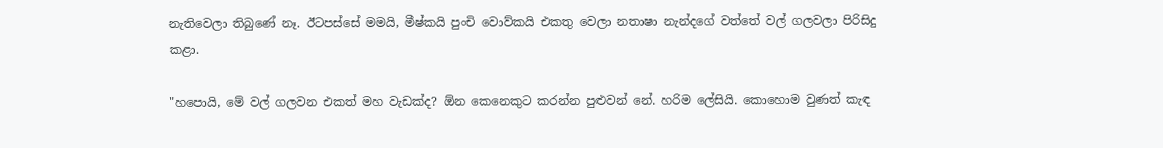නැතිවෙලා තිබුණේ නෑ. ඊටපස්සේ මමයි, මීෂ්කයි පුංචි වොව්කයි එකතු වෙලා නතාෂා නැන්දගේ වත්තේ වල් ගලවලා පිරිසිදු කළා.

"හපොයි, මේ වල් ගලවන එකත් මහ වැඩක්ද? ඕන කෙනෙකුට කරන්න පුළුවන් නේ. හරිම ලේසියි. කොහොම වුණත් කැඳ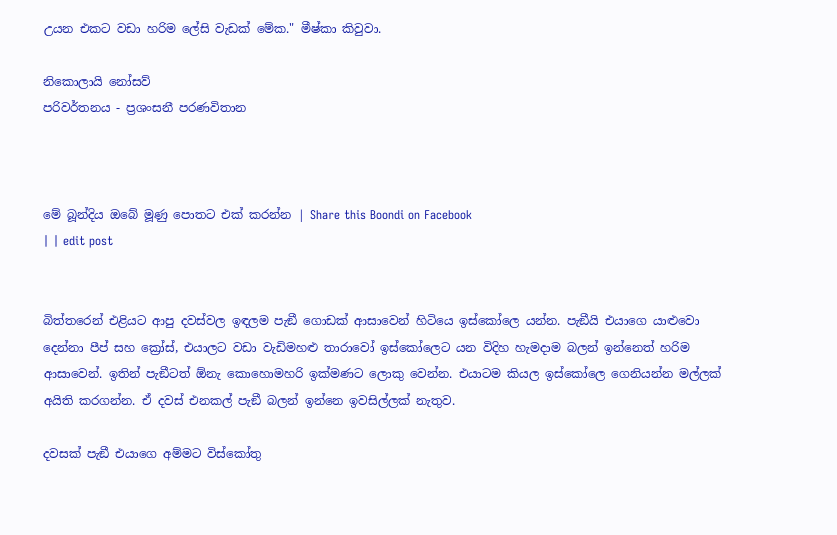උයන එකට වඩා හරිම ලේසි වැඩක් මේක." මීෂ්කා කිවුවා.

නිකොලායි නෝසව්
පරිවර්තනය - ප්‍රශංසනී පරණවිතාන



මේ බූන්දිය ඔබේ මූණු පොතට එක් කරන්න | Share this Boondi on Facebook
| | edit post


බිත්තරෙන් එළියට ආපු දවස්වල ඉඳලම පැඞී ගොඩක් ආසාවෙන් හිටියෙ ඉස්කෝලෙ යන්න. පැඞීයි එයාගෙ යාළුවො දෙන්නා පීප් සහ ක්‍රෝස්, එයාලට වඩා වැඩිමහළු තාරාවෝ ඉස්කෝලෙට යන විදිහ හැමදාම බලන් ඉන්නෙත් හරිම ආසාවෙන්. ඉතින් පැඞීටත් ඕනැ කොහොමහරි ඉක්මණට ලොකු වෙන්න. එයාටම කියල ඉස්කෝලෙ ගෙනියන්න මල්ලක් අයිති කරගන්න. ඒ දවස් එනකල් පැඞී බලන් ඉන්නෙ ඉවසිල්ලක් නැතුව.

දවසක් පැඞී එයාගෙ අම්මට විස්කෝතු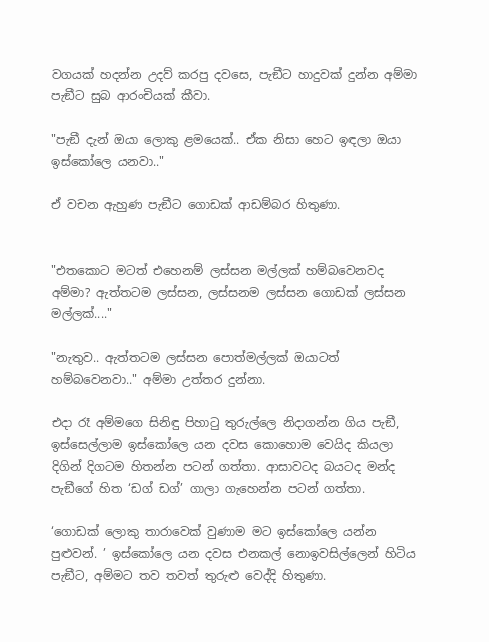වගයක් හදන්න උදව් කරපු දවසෙ, පැඞීට හාදුවක් දුන්න අම්මා පැඞීට සුබ ආරංචියක් කීවා.

"පැඞී දැන් ඔයා ලොකු ළමයෙක්.. ඒක නිසා හෙට ඉඳලා ඔයා ඉස්කෝලෙ යනවා.."

ඒ වචන ඇහුණ පැඞීට ගොඩක් ආඩම්බර හිතුණා.


"එතකොට මටත් එහෙනම් ලස්සන මල්ලක් හම්බවෙනවද අම්මා? ඇත්තටම ලස්සන, ලස්සනම ලස්සන ගොඩක් ලස්සන මල්ලක්...."

"නැතුව.. ඇත්තටම ලස්සන පොත්මල්ලක් ඔයාටත් හම්බවෙනවා.." අම්මා උත්තර දුන්නා.

එදා රෑ අම්මගෙ සිනිඳු පිහාටු තුරුල්ලෙ නිදාගන්න ගිය පැඞී, ඉස්සෙල්ලාම ඉස්කෝලෙ යන දවස කොහොම වෙයිද කියලා දිගින් දිගටම හිතන්න පටන් ගත්තා. ආසාවටද බයටද මන්ද පැඞීගේ හිත ‘ඩග් ඩග්’ ගාලා ගැහෙන්න පටන් ගත්තා.

‘ගොඩක් ලොකු තාරාවෙක් වුණාම මට ඉස්කෝලෙ යන්න පුළුවන්. ’ ඉස්කෝලෙ යන දවස එනකල් නොඉවසිල්ලෙන් හිටිය පැඞීට, අම්මට තව තවත් තුරුළු වෙද්දි හිතුණා.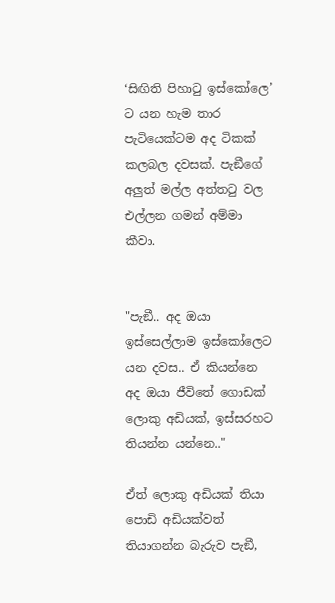‘සිඟිති පිහාටු ඉස්කෝලෙ’ ට යන හැම තාර පැටියෙක්ටම අද ටිකක් කලබල දවසක්. පැඞීගේ අලුත් මල්ල අත්තටු වල එල්ලන ගමන් අම්මා කීවා.


"පැඞී.. අද ඔයා ඉස්සෙල්ලාම ඉස්කෝලෙට යන දවස.. ඒ කියන්නෙ අද ඔයා ජීවිතේ ගොඩක් ලොකු අඩියක්, ඉස්සරහට තියන්න යන්නෙ.."

ඒත් ලොකු අඩියක් තියා පොඩි අඩියක්වත් තියාගන්න බැරුව පැඞී,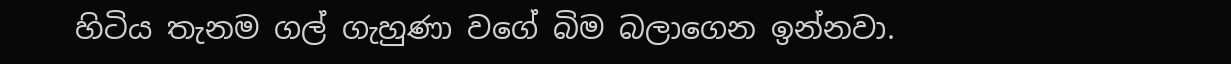හිටිය තැනම ගල් ගැහුණා වගේ බිම බලාගෙන ඉන්නවා.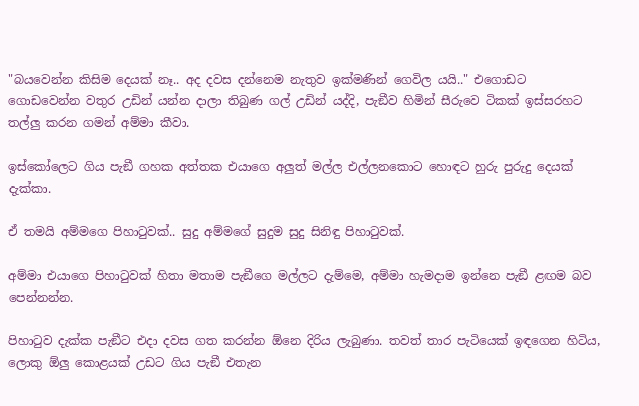"බයවෙන්න කිසිම දෙයක් නෑ.. අද දවස දන්නෙම නැතුව ඉක්මණින් ගෙවිල යයි.." එගොඩට ගොඩවෙන්න වතුර උඩින් යන්න දාලා තිබුණ ගල් උඩින් යද්දි, පැඞීව හිමින් සීරුවෙ ටිකක් ඉස්සරහට තල්ලු කරන ගමන් අම්මා කීවා.

ඉස්කෝලෙට ගිය පැඞී ගහක අත්තක එයාගෙ අලුත් මල්ල එල්ලනකොට හොඳට හුරු පුරුදු දෙයක් දැක්කා.

ඒ තමයි අම්මගෙ පිහාටුවක්.. සුදු අම්මගේ සුදුම සුදු සිනිඳු පිහාටුවක්.

අම්මා එයාගෙ පිහාටුවක් හිතා මතාම පැඞීගෙ මල්ලට දැම්මෙ, අම්මා හැමදාම ඉන්නෙ පැඞී ළඟම බව පෙන්නන්න.

පිහාටුව දැක්ක පැඞීට එදා දවස ගත කරන්න ඕනෙ දිරිය ලැබුණා. තවත් තාර පැටියෙක් ඉඳගෙන හිටිය, ලොකු ඕලු කොළයක් උඩට ගිය පැඞී එතැන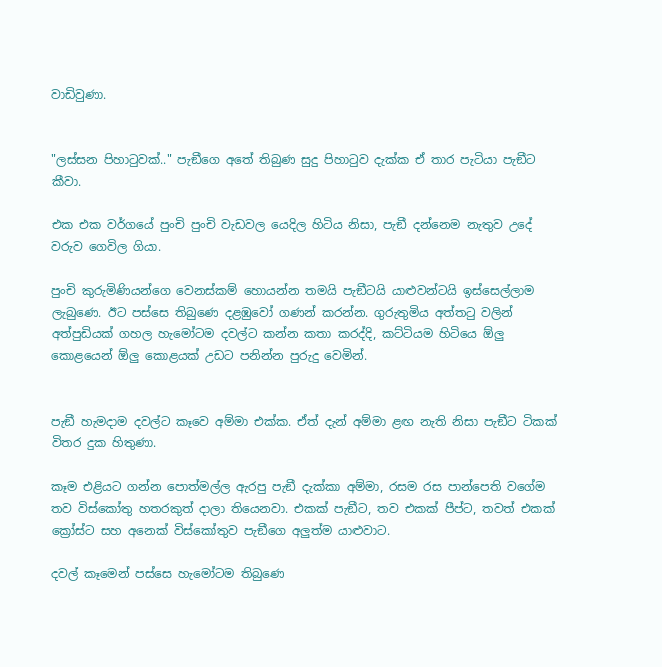වාඩිවුණා.


"ලස්සන පිහාටුවක්.." පැඞීගෙ අතේ තිබුණ සුදු පිහාටුව දැක්ක ඒ තාර පැටියා පැඞීට කීවා.

එක එක වර්ගයේ පුංචි පුංචි වැඩවල යෙදිල හිටිය නිසා, පැඞී දන්නෙම නැතුව උදේ වරුව ගෙවිල ගියා.

පුංචි කුරුමිණියන්ගෙ වෙනස්කම් හොයන්න තමයි පැඞීටයි යාළුවන්ටයි ඉස්සෙල්ලාම ලැබුණෙ. ඊට පස්සෙ තිබුණෙ දළඹුවෝ ගණන් කරන්න. ගුරුතුමිය අත්තටු වලින් අත්පුඩියක් ගහල හැමෝටම දවල්ට කන්න කතා කරද්දි, කට්ටියම හිටියෙ ඕලු කොළයෙන් ඕලු කොළයක් උඩට පනින්න පුරුදු වෙමින්.


පැඞී හැමදාම දවල්ට කෑවෙ අම්මා එක්ක. ඒත් දැන් අම්මා ළඟ නැති නිසා පැඞීට ටිකක් විතර දුක හිතුණා.

කෑම එළියට ගන්න පොත්මල්ල ඇරපු පැඞී දැක්කා අම්මා, රසම රස පාන්පෙති වගේම තව විස්කෝතු හතරකුත් දාලා තියෙනවා. එකක් පැඞීට, තව එකක් පීප්ට, තවත් එකක් ක්‍රෝස්ට සහ අනෙක් විස්කෝතුව පැඞීගෙ අලුත්ම යාළුවාට.

දවල් කෑමෙන් පස්සෙ හැමෝටම තිබුණෙ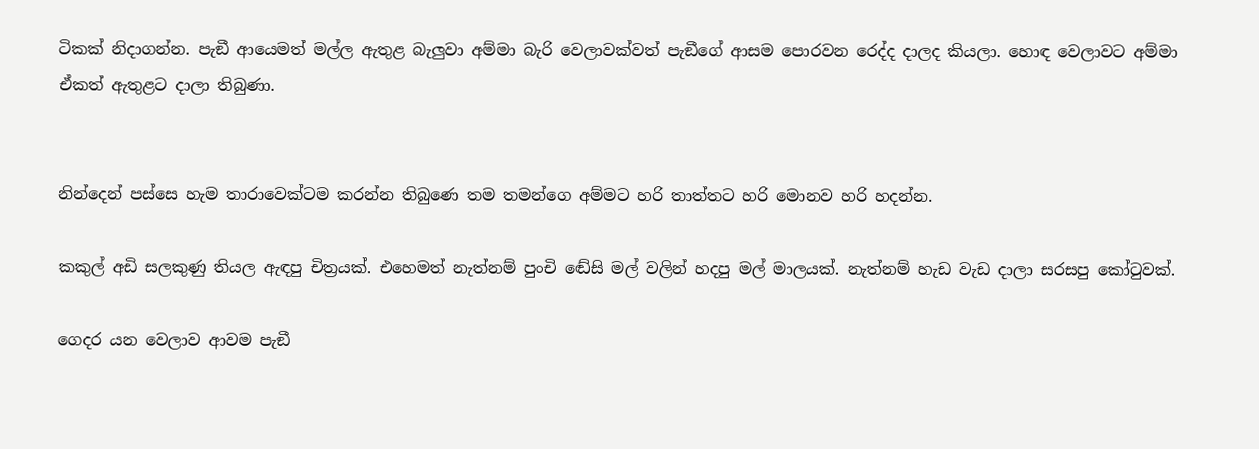ටිකක් නිදාගන්න. පැඞී ආයෙමත් මල්ල ඇතුළ බැලුවා අම්මා බැරි වෙලාවක්වත් පැඞීගේ ආසම පොරවන රෙද්ද දාලද කියලා. හොඳ වෙලාවට අම්මා ඒකත් ඇතුළට දාලා තිබුණා.


නින්දෙන් පස්සෙ හැම තාරාවෙක්ටම කරන්න තිබුණෙ තම තමන්ගෙ අම්මට හරි තාත්තට හරි මොනව හරි හදන්න.

කකුල් අඩි සලකුණු තියල ඇඳපු චිත්‍රයක්. එහෙමත් නැත්නම් පුංචි ඬේසි මල් වලින් හදපු මල් මාලයක්. නැත්නම් හැඩ වැඩ දාලා සරසපු කෝටුවක්.

ගෙදර යන වෙලාව ආවම පැඞී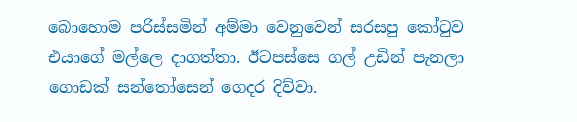බොහොම පරිස්සමින් අම්මා වෙනුවෙන් සරසපු කෝටුව එයාගේ මල්ලෙ දාගත්තා. ඊටපස්සෙ ගල් උඩින් පැනලා ගොඩක් සන්තෝසෙන් ගෙදර දිව්වා.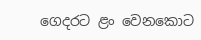ගෙදරට ළං වෙනකොට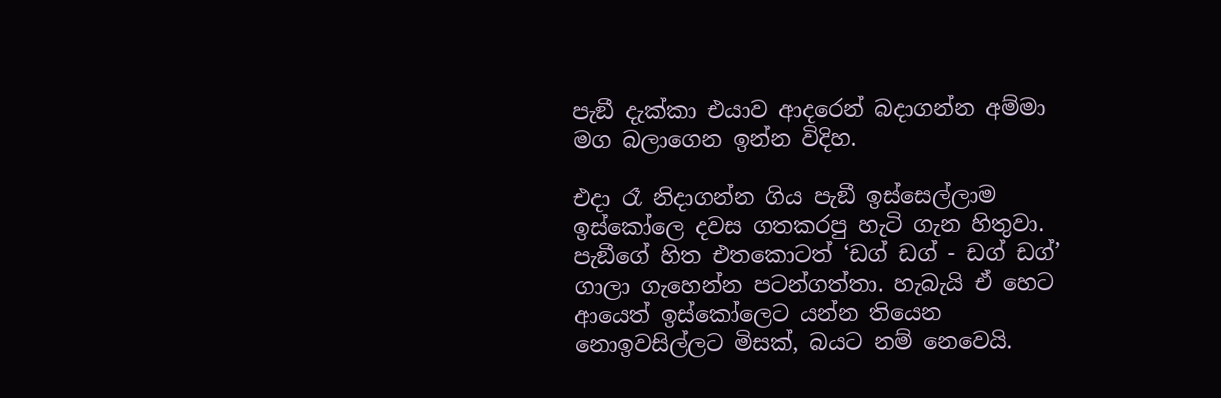පැඞී දැක්කා එයාව ආදරෙන් බදාගන්න අම්මා මග බලාගෙන ඉන්න විදිහ.

එදා රෑ නිදාගන්න ගිය පැඞී ඉස්සෙල්ලාම ඉස්කෝලෙ දවස ගතකරපු හැටි ගැන හිතුවා. පැඞීගේ හිත එතකොටත් ‘ඩග් ඩග් - ඩග් ඩග්’ ගාලා ගැහෙන්න පටන්ගත්තා. හැබැයි ඒ හෙට ආයෙත් ඉස්කෝලෙට යන්න තියෙන නොඉවසිල්ලට මිසක්, බයට නම් නෙවෙයි.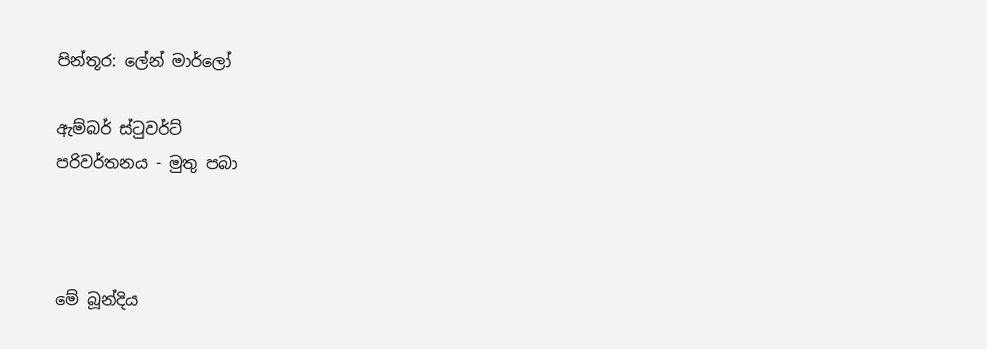පින්තූර: ලේන් මාර්ලෝ

ඇම්බර් ස්ටුවර්ට්
පරිවර්තනය - මුතු පබා



මේ බූන්දිය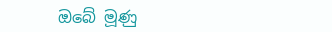ඔබේ මූණු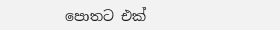පොතට එක්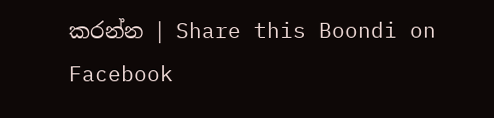කරන්න | Share this Boondi on Facebook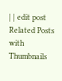| | edit post
Related Posts with Thumbnails